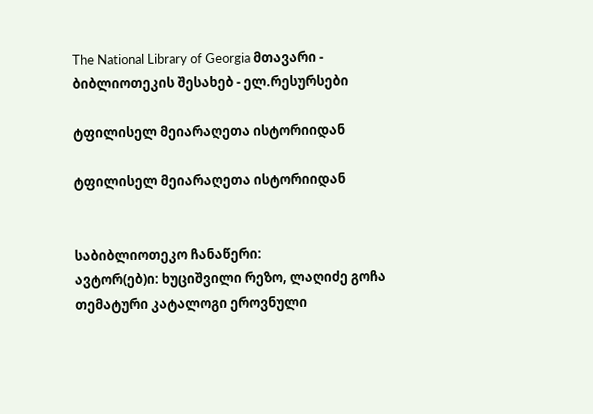The National Library of Georgia მთავარი - ბიბლიოთეკის შესახებ - ელ.რესურსები

ტფილისელ მეიარაღეთა ისტორიიდან

ტფილისელ მეიარაღეთა ისტორიიდან


საბიბლიოთეკო ჩანაწერი:
ავტორ(ებ)ი: ხუციშვილი რეზო, ლაღიძე გოჩა
თემატური კატალოგი ეროვნული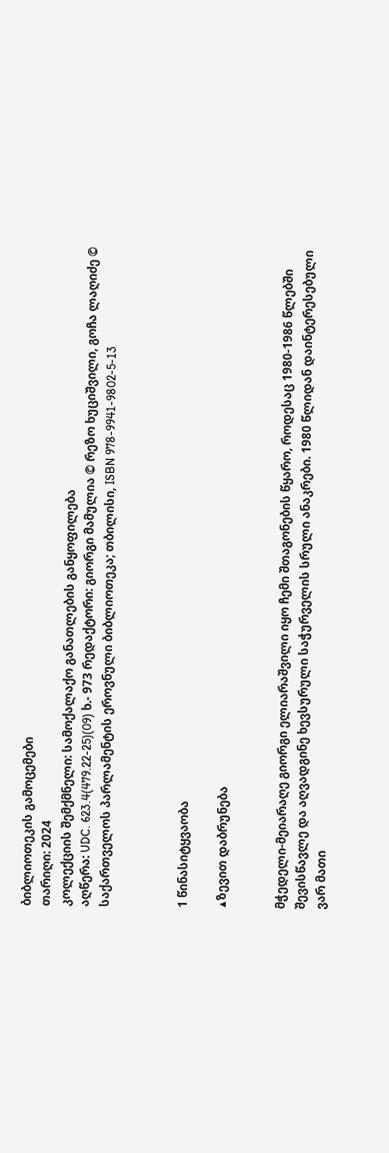ბიბლიოთეკის გამოცემები
თარიღი: 2024
კოლექციის შემქმნელი: სამოქალაქო განათლების განყოფილება
აღწერა: UDC. 623.4(479.22-25)(09) ხ.- 973 რედაქტორი: გიორგი მამულია © რეზო ხუციშვილი, გოჩა ლაღიძე © საქართველოს პარლამენტის ეროვნული ბიბლიოთეკა; თბილისი, ISBN 978-9941-9802-5-13



1 წინასიტყვაობა

▲ზევით დაბრუნება


მჭედელი-მეიარაღე გიორგი ელიარაშვილი იყო ჩემი შთაგონების წყარო, როდესაც 1980-1986 წლებში შევისწავლე და აღვადგინე ხევსურული საჭურველის სრული ანაკრები. 1980 წლიდან დაინტერესებული ვარ მათი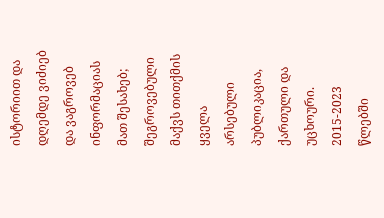ისტორიით და დღემდე ვიძიებ და ვაგროვებ ინფორმაციას მათ შესახებ; შეგროვებული მაქვს თითქმის ყველა არსებული პუბლიკაცია, ქართული და უცხოური. 2015-2023 წლებში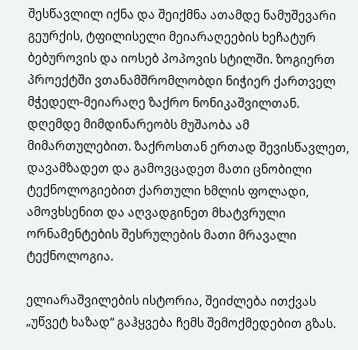შესწავლილ იქნა და შეიქმნა ათამდე ნამუშევარი გეურქის, ტფილისელი მეიარაღეების ხეჩატურ ბებუროვის და იოსებ პოპოვის სტილში. ზოგიერთ პროექტში ვთანამშრომლობდი ნიჭიერ ქართველ მჭედელ-მეიარაღე ზაქრო ნონიკაშვილთან. დღემდე მიმდინარეობს მუშაობა ამ მიმართულებით. ზაქროსთან ერთად შევისწავლეთ, დავამზადეთ და გამოვცადეთ მათი ცნობილი ტექნოლოგიებით ქართული ხმლის ფოლადი, ამოვხსენით და აღვადგინეთ მხატვრული ორნამენტების შესრულების მათი მრავალი ტექნოლოგია.

ელიარაშვილების ისტორია, შეიძლება ითქვას „უწვეტ ხაზად“ გაჰყვება ჩემს შემოქმედებით გზას.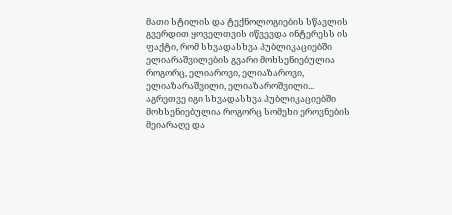მათი სტილის და ტექნოლოგიების სწავლის გვერდით ყოველთვის იწვევდა ინტერესს ის ფაქტი, რომ სხვადასხვა პუბლიკაციებში ელიარაშვილების გვარი მოხსენიებულია როგორც, ელიაროვი, ელიაზაროვი, ელიაზარაშვილი, ელიაზაროშვილი... აგრეთვე იგი სხვადასხვა პუბლიკაციებში მოხსენიებულია როგორც სომეხი ეროვნების მეიარაღე და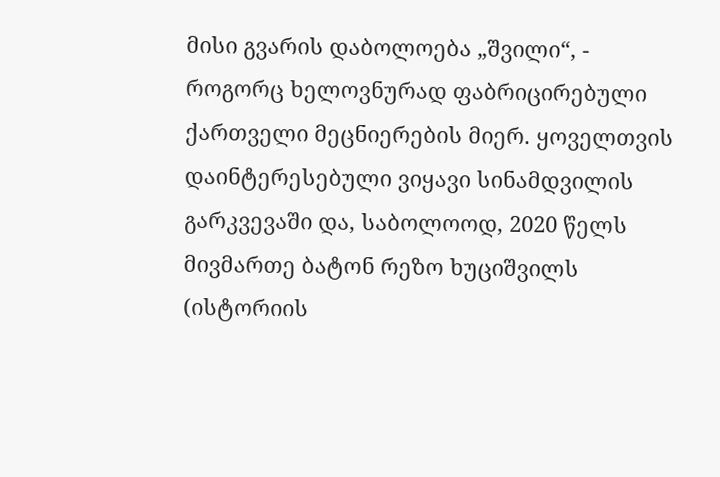მისი გვარის დაბოლოება „შვილი“, - როგორც ხელოვნურად ფაბრიცირებული ქართველი მეცნიერების მიერ. ყოველთვის დაინტერესებული ვიყავი სინამდვილის გარკვევაში და, საბოლოოდ, 2020 წელს მივმართე ბატონ რეზო ხუციშვილს (ისტორიის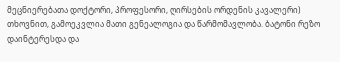მეცნიერებათა დოქტორი, პროფესორი, ღირსების ორდენის კავალერი) თხოვნით, გამოეკვლია მათი გენეალოგია და წარმომავლობა. ბატონი რეზო დაინტერესდა და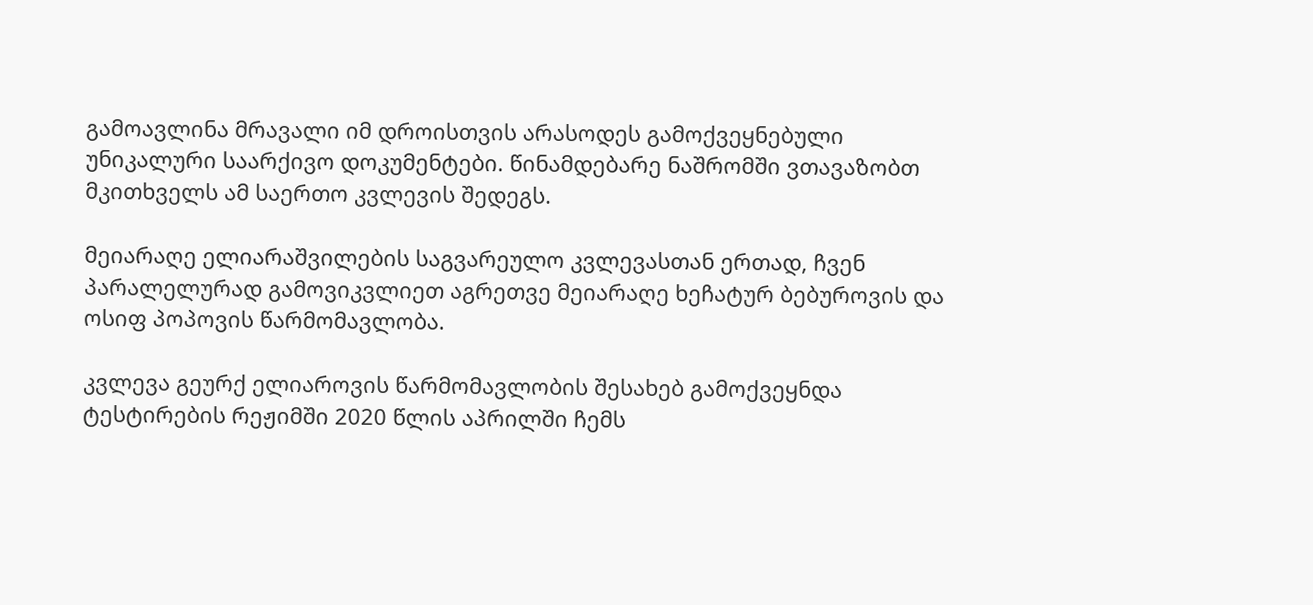გამოავლინა მრავალი იმ დროისთვის არასოდეს გამოქვეყნებული უნიკალური საარქივო დოკუმენტები. წინამდებარე ნაშრომში ვთავაზობთ მკითხველს ამ საერთო კვლევის შედეგს.

მეიარაღე ელიარაშვილების საგვარეულო კვლევასთან ერთად, ჩვენ პარალელურად გამოვიკვლიეთ აგრეთვე მეიარაღე ხეჩატურ ბებუროვის და ოსიფ პოპოვის წარმომავლობა.

კვლევა გეურქ ელიაროვის წარმომავლობის შესახებ გამოქვეყნდა ტესტირების რეჟიმში 2020 წლის აპრილში ჩემს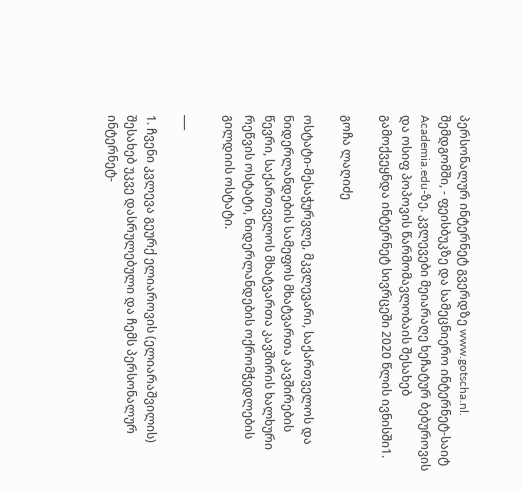პერსონალურ ინტერნეტ გვერდზე www.gotscha.nl. შემდგომში, - ფეისბუკზე და სამეცნიერო ინტერნეტ-საიტ Academia.edu-ზე. კვლევები მეიარაღე ხეჩატურ ბებუროვის და ოსიფ პოპოვის წარმომავლობაის შესახებ გამოქვეყნდა ინტერნეტ სივრცეში 2020 წლის ივნისში1.

გოჩა ლაღიძე

ოსტატი-მესაჭურვლე, მკვლევარი, საქართველოს და ნიდერლანდების სამეფოს მხატვართა კავშირების წევრი, საქართველოს მხატვართა კავშირის ხალხური რეწვის ოსტატი, ნიდერლანდების ოქრომჭედლების გილდიის ოსტატი.

___

1. ჩვენი კვლევა გეურქ ელიაროვის (ელიარაშვილის) შესახებ უკვე დასრულებული და ჩემს პერსონალურ ინტერნეტ-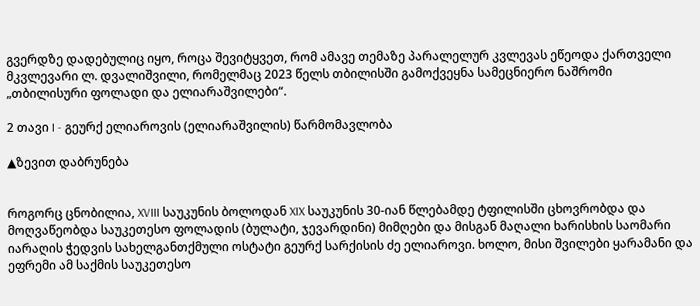გვერდზე დადებულიც იყო, როცა შევიტყვეთ, რომ ამავე თემაზე პარალელურ კვლევას ეწეოდა ქართველი მკვლევარი ლ. დვალიშვილი, რომელმაც 2023 წელს თბილისში გამოქვეყნა სამეცნიერო ნაშრომი „თბილისური ფოლადი და ელიარაშვილები“.

2 თავი I - გეურქ ელიაროვის (ელიარაშვილის) წარმომავლობა

▲ზევით დაბრუნება


როგორც ცნობილია, XVIII საუკუნის ბოლოდან XIX საუკუნის 30-იან წლებამდე ტფილისში ცხოვრობდა და მოღვაწეობდა საუკეთესო ფოლადის (ბულატი, ჯევარდინი) მიმღები და მისგან მაღალი ხარისხის საომარი იარაღის ჭედვის სახელგანთქმული ოსტატი გეურქ სარქისის ძე ელიაროვი. ხოლო, მისი შვილები ყარამანი და ეფრემი ამ საქმის საუკეთესო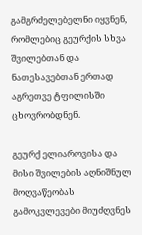გამგრძელებელნი იყვნენ, რომლებიც გეურქის სხვა შვილებთან და ნათესავებთან ერთად აგრეთვე ტფილისში ცხოვრობდნენ.

გეურქ ელიაროვისა და მისი შვილების აღნიშნულ მოღვაწეობას გამოკვლევები მიუძღვნეს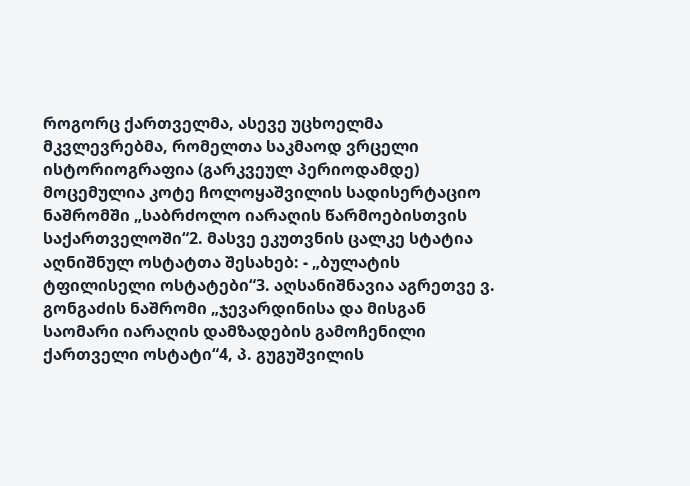როგორც ქართველმა, ასევე უცხოელმა მკვლევრებმა, რომელთა საკმაოდ ვრცელი ისტორიოგრაფია (გარკვეულ პერიოდამდე) მოცემულია კოტე ჩოლოყაშვილის სადისერტაციო ნაშრომში „საბრძოლო იარაღის წარმოებისთვის საქართველოში“2. მასვე ეკუთვნის ცალკე სტატია აღნიშნულ ოსტატთა შესახებ: - „ბულატის ტფილისელი ოსტატები“3. აღსანიშნავია აგრეთვე ვ. გონგაძის ნაშრომი „ჯევარდინისა და მისგან საომარი იარაღის დამზადების გამოჩენილი ქართველი ოსტატი“4, პ. გუგუშვილის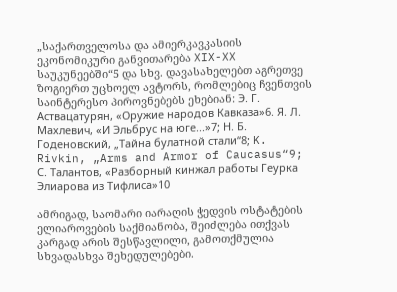„საქართველოსა და ამიერკავკასიის ეკონომიკური განვითარება XIX-XX საუკუნეებში“5 და სხვ. დავასახელებთ აგრეთვე ზოგიერთ უცხოელ ავტორს, რომლებიც ჩვენთვის საინტერესო პიროვნებებს ეხებიან: Э. Г. Аствацатурян, «Оружие народов Кавказа»6. Я. Л. Махлевич, «И Эльбрус на юге...»7; Н. Б. Годеновский, „Тайна булатной стали“8; K. Rivkin, „Arms and Armor of Caucasus“9; С. Талантов, «Разборный кинжал работы Геурка Элиарова из Тифлиса»10

ამრიგად, საომარი იარაღის ჭედვის ოსტატების ელიაროვების საქმიანობა, შეიძლება ითქვას კარგად არის შესწავლილი, გამოთქმულია სხვადასხვა შეხედულებები.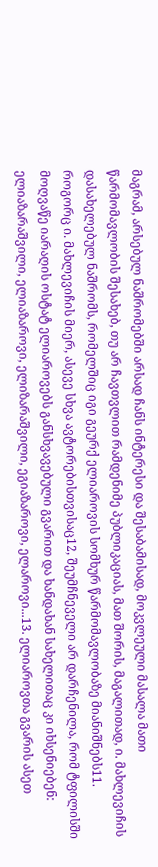მაგრამ, არსებულ ნაშრომებში არსად ჩანს ინტერესი და შესაბამისად, მოკვლეული მასალა მათი წარმომავლობის შესახებ, თუ არ ჩავთვლით რამდენიმე პუბლიკაციას, მათ შორის, მაგალითად, ი. მახლევიჩის დასახელებულ ნაშრომს, რომელშიც იგი გეურქ ელიაროვის სომხურ წარმომავლობაზე მიანიშნებს11. როგორც ი. მახლევიჩის მიერ, ასევე სხვა ავტორებისთვისაც12, შეუმჩნეველი არ დარჩენილა, რომ ტფილისში მოღვაწე იარაღის ოსტატ ელიაროვებს განსხვავებული გვარით და ხანდახან სახელითაც კი იხსენიებენ: ელიაზარაშვილი, ელიაზაროვი, ელიზარაშვილი, ეგიაზაროვი, ელაროვი...13. ელიაროვთა გვარის ასეთ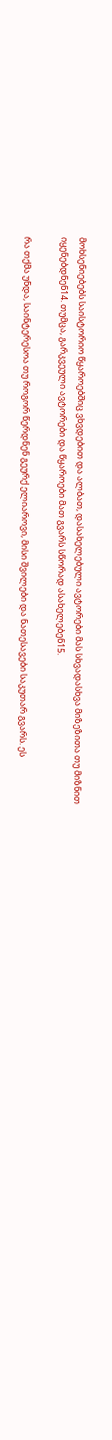მოხსენიებებს საისტორიო წყაროებშიც ვხვდებით და ალბათ, დასახელებული ავტორები მას სხვადასხვა მიზეზითა თუ მიზნით იყენებდნენ14. თუმცა, გარკვეული ავტორები და წყაროები მათ გვარს სწორად ასახელებენ15.

რა თქმა უნდა, საინტერესოა თუ როგორ წერდნენ გეურქ ელიაროვი, მისი შვილები და ნათესავები საკუთარ გვარს. ეს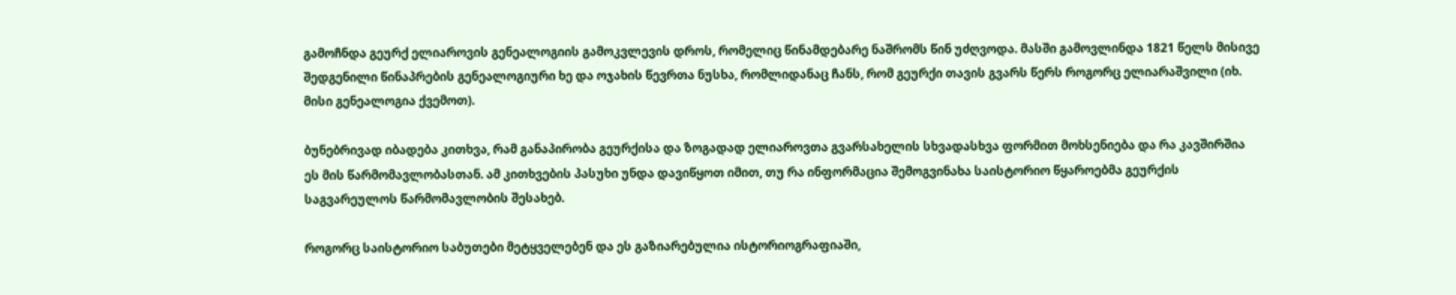გამოჩნდა გეურქ ელიაროვის გენეალოგიის გამოკვლევის დროს, რომელიც წინამდებარე ნაშრომს წინ უძღვოდა. მასში გამოვლინდა 1821 წელს მისივე შედგენილი წინაპრების გენეალოგიური ხე და ოჯახის წევრთა ნუსხა, რომლიდანაც ჩანს, რომ გეურქი თავის გვარს წერს როგორც ელიარაშვილი (იხ. მისი გენეალოგია ქვემოთ).

ბუნებრივად იბადება კითხვა, რამ განაპირობა გეურქისა და ზოგადად ელიაროვთა გვარსახელის სხვადასხვა ფორმით მოხსენიება და რა კავშირშია ეს მის წარმომავლობასთან. ამ კითხვების პასუხი უნდა დავიწყოთ იმით, თუ რა ინფორმაცია შემოგვინახა საისტორიო წყაროებმა გეურქის საგვარეულოს წარმომავლობის შესახებ.

როგორც საისტორიო საბუთები მეტყველებენ და ეს გაზიარებულია ისტორიოგრაფიაში,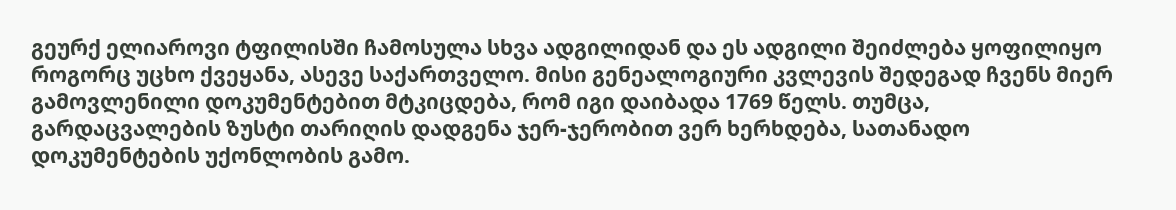გეურქ ელიაროვი ტფილისში ჩამოსულა სხვა ადგილიდან და ეს ადგილი შეიძლება ყოფილიყო როგორც უცხო ქვეყანა, ასევე საქართველო. მისი გენეალოგიური კვლევის შედეგად ჩვენს მიერ გამოვლენილი დოკუმენტებით მტკიცდება, რომ იგი დაიბადა 1769 წელს. თუმცა, გარდაცვალების ზუსტი თარიღის დადგენა ჯერ-ჯერობით ვერ ხერხდება, სათანადო დოკუმენტების უქონლობის გამო.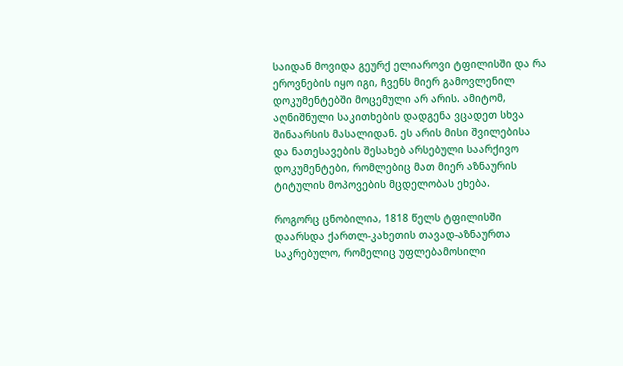საიდან მოვიდა გეურქ ელიაროვი ტფილისში და რა ეროვნების იყო იგი, ჩვენს მიერ გამოვლენილ დოკუმენტებში მოცემული არ არის. ამიტომ, აღნიშნული საკითხების დადგენა ვცადეთ სხვა შინაარსის მასალიდან. ეს არის მისი შვილებისა და ნათესავების შესახებ არსებული საარქივო დოკუმენტები, რომლებიც მათ მიერ აზნაურის ტიტულის მოპოვების მცდელობას ეხება.

როგორც ცნობილია, 1818 წელს ტფილისში დაარსდა ქართლ-კახეთის თავად-აზნაურთა საკრებულო, რომელიც უფლებამოსილი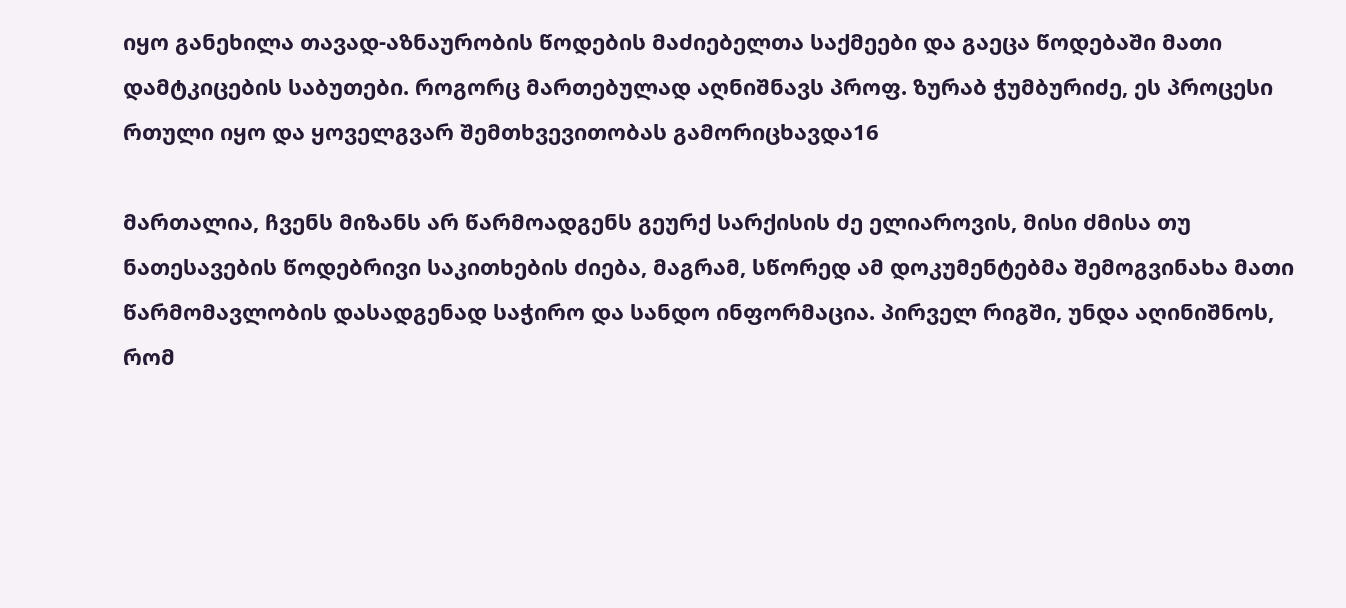იყო განეხილა თავად-აზნაურობის წოდების მაძიებელთა საქმეები და გაეცა წოდებაში მათი დამტკიცების საბუთები. როგორც მართებულად აღნიშნავს პროფ. ზურაბ ჭუმბურიძე, ეს პროცესი რთული იყო და ყოველგვარ შემთხვევითობას გამორიცხავდა16

მართალია, ჩვენს მიზანს არ წარმოადგენს გეურქ სარქისის ძე ელიაროვის, მისი ძმისა თუ ნათესავების წოდებრივი საკითხების ძიება, მაგრამ, სწორედ ამ დოკუმენტებმა შემოგვინახა მათი წარმომავლობის დასადგენად საჭირო და სანდო ინფორმაცია. პირველ რიგში, უნდა აღინიშნოს, რომ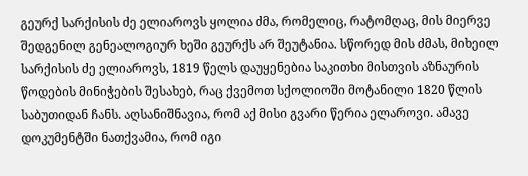გეურქ სარქისის ძე ელიაროვს ყოლია ძმა, რომელიც, რატომღაც, მის მიერვე შედგენილ გენეალოგიურ ხეში გეურქს არ შეუტანია. სწორედ მის ძმას, მიხეილ სარქისის ძე ელიაროვს, 1819 წელს დაუყენებია საკითხი მისთვის აზნაურის წოდების მინიჭების შესახებ, რაც ქვემოთ სქოლიოში მოტანილი 1820 წლის საბუთიდან ჩანს. აღსანიშნავია, რომ აქ მისი გვარი წერია ელაროვი. ამავე დოკუმენტში ნათქვამია, რომ იგი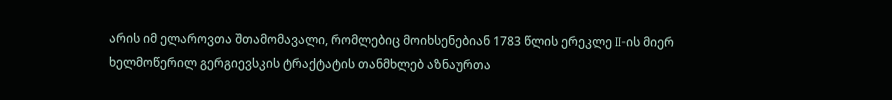არის იმ ელაროვთა შთამომავალი, რომლებიც მოიხსენებიან 1783 წლის ერეკლე II-ის მიერ ხელმოწერილ გერგიევსკის ტრაქტატის თანმხლებ აზნაურთა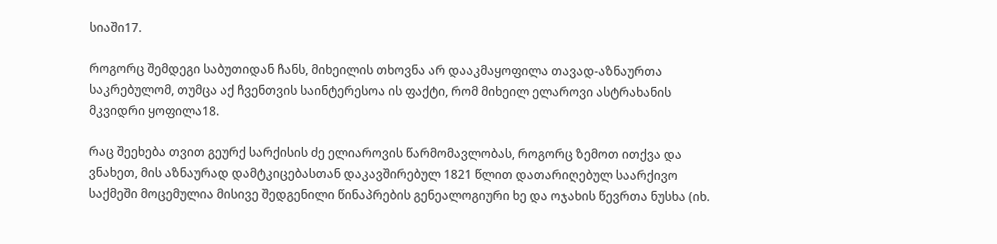სიაში17.

როგორც შემდეგი საბუთიდან ჩანს, მიხეილის თხოვნა არ დააკმაყოფილა თავად-აზნაურთა საკრებულომ, თუმცა აქ ჩვენთვის საინტერესოა ის ფაქტი, რომ მიხეილ ელაროვი ასტრახანის მკვიდრი ყოფილა18.

რაც შეეხება თვით გეურქ სარქისის ძე ელიაროვის წარმომავლობას, როგორც ზემოთ ითქვა და ვნახეთ, მის აზნაურად დამტკიცებასთან დაკავშირებულ 1821 წლით დათარიღებულ საარქივო საქმეში მოცემულია მისივე შედგენილი წინაპრების გენეალოგიური ხე და ოჯახის წევრთა ნუსხა (იხ.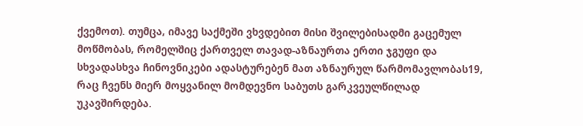ქვემოთ). თუმცა, იმავე საქმეში ვხვდებით მისი შვილებისადმი გაცემულ მოწმობას, რომელშიც ქართველ თავად-აზნაურთა ერთი ჯგუფი და სხვადასხვა ჩინოვნიკები ადასტურებენ მათ აზნაურულ წარმომავლობას19, რაც ჩვენს მიერ მოყვანილ მომდევნო საბუთს გარკვეულწილად უკავშირდება.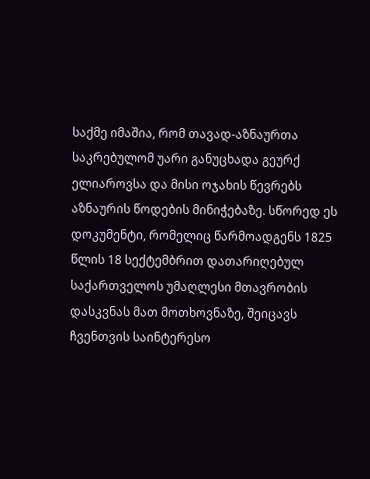საქმე იმაშია, რომ თავად-აზნაურთა საკრებულომ უარი განუცხადა გეურქ ელიაროვსა და მისი ოჯახის წევრებს აზნაურის წოდების მინიჭებაზე. სწორედ ეს დოკუმენტი, რომელიც წარმოადგენს 1825 წლის 18 სექტემბრით დათარიღებულ საქართველოს უმაღლესი მთავრობის დასკვნას მათ მოთხოვნაზე, შეიცავს ჩვენთვის საინტერესო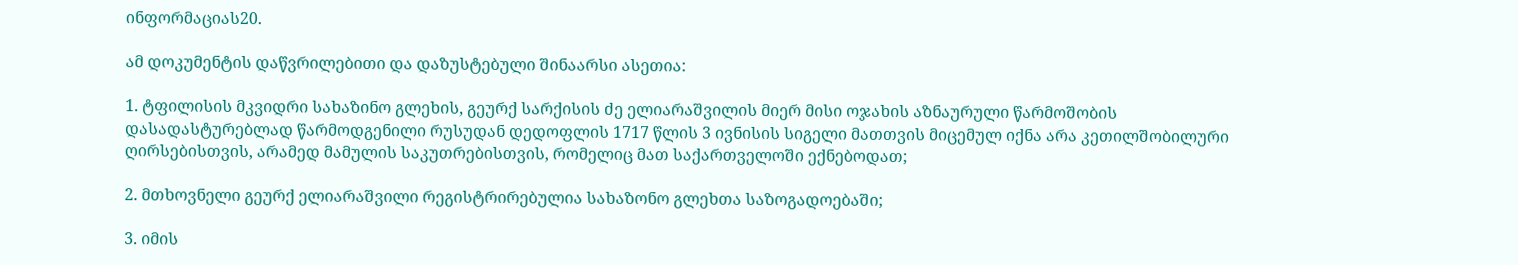ინფორმაციას20.

ამ დოკუმენტის დაწვრილებითი და დაზუსტებული შინაარსი ასეთია:

1. ტფილისის მკვიდრი სახაზინო გლეხის, გეურქ სარქისის ძე ელიარაშვილის მიერ მისი ოჯახის აზნაურული წარმოშობის დასადასტურებლად წარმოდგენილი რუსუდან დედოფლის 1717 წლის 3 ივნისის სიგელი მათთვის მიცემულ იქნა არა კეთილშობილური ღირსებისთვის, არამედ მამულის საკუთრებისთვის, რომელიც მათ საქართველოში ექნებოდათ;

2. მთხოვნელი გეურქ ელიარაშვილი რეგისტრირებულია სახაზონო გლეხთა საზოგადოებაში;

3. იმის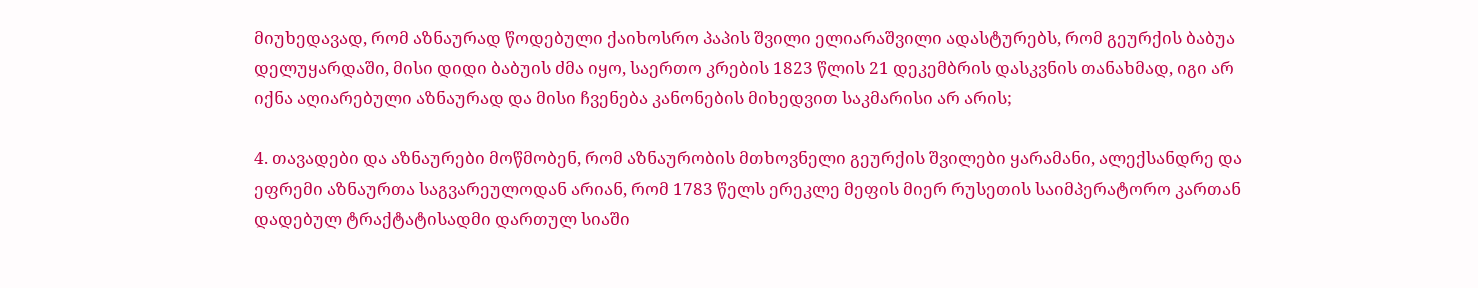მიუხედავად, რომ აზნაურად წოდებული ქაიხოსრო პაპის შვილი ელიარაშვილი ადასტურებს, რომ გეურქის ბაბუა დელუყარდაში, მისი დიდი ბაბუის ძმა იყო, საერთო კრების 1823 წლის 21 დეკემბრის დასკვნის თანახმად, იგი არ იქნა აღიარებული აზნაურად და მისი ჩვენება კანონების მიხედვით საკმარისი არ არის;

4. თავადები და აზნაურები მოწმობენ, რომ აზნაურობის მთხოვნელი გეურქის შვილები ყარამანი, ალექსანდრე და ეფრემი აზნაურთა საგვარეულოდან არიან, რომ 1783 წელს ერეკლე მეფის მიერ რუსეთის საიმპერატორო კართან დადებულ ტრაქტატისადმი დართულ სიაში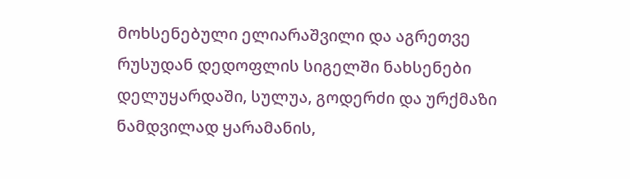მოხსენებული ელიარაშვილი და აგრეთვე რუსუდან დედოფლის სიგელში ნახსენები დელუყარდაში, სულუა, გოდერძი და ურქმაზი ნამდვილად ყარამანის,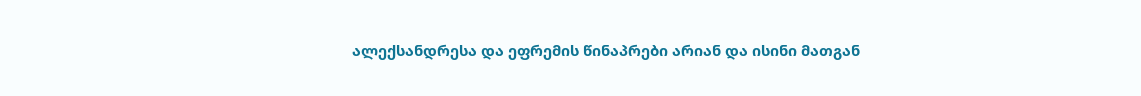ალექსანდრესა და ეფრემის წინაპრები არიან და ისინი მათგან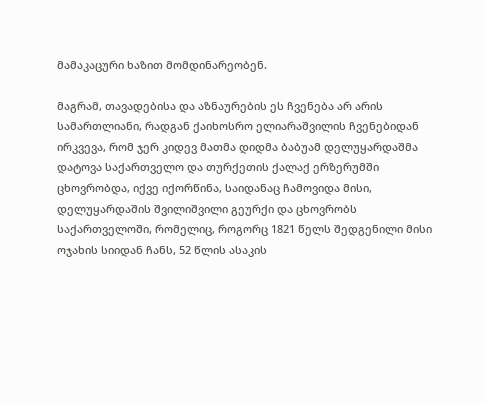მამაკაცური ხაზით მომდინარეობენ.

მაგრამ, თავადებისა და აზნაურების ეს ჩვენება არ არის სამართლიანი, რადგან ქაიხოსრო ელიარაშვილის ჩვენებიდან ირკვევა, რომ ჯერ კიდევ მათმა დიდმა ბაბუამ დელუყარდაშმა დატოვა საქართველო და თურქეთის ქალაქ ერზერუმში ცხოვრობდა, იქვე იქორწინა, საიდანაც ჩამოვიდა მისი, დელუყარდაშის შვილიშვილი გეურქი და ცხოვრობს საქართველოში, რომელიც, როგორც 1821 წელს შედგენილი მისი ოჯახის სიიდან ჩანს, 52 წლის ასაკის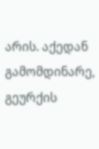არის. აქედან გამომდინარე, გეურქის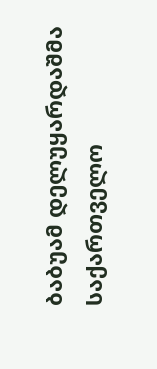ბაბუამ დელუყარდაშმა საქართველო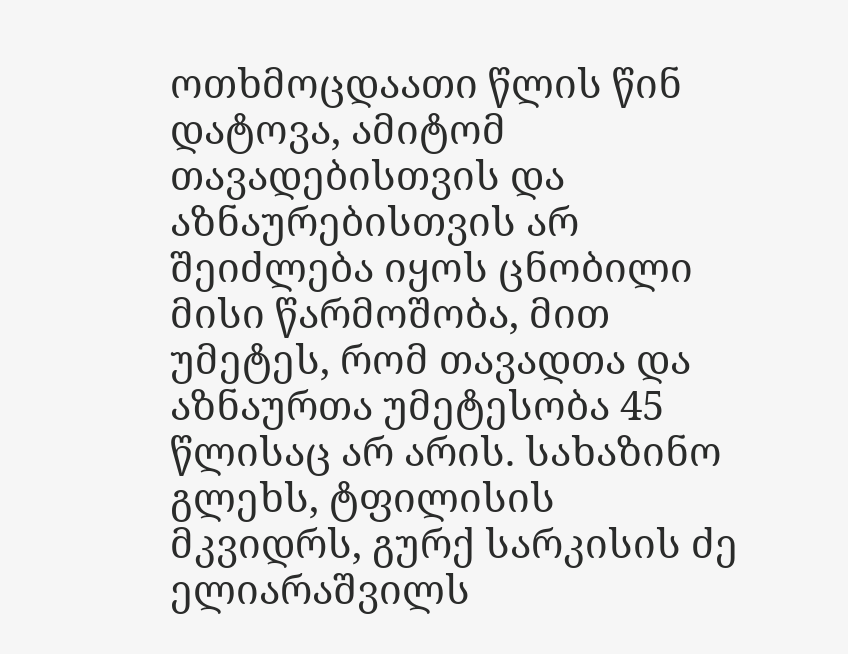ოთხმოცდაათი წლის წინ დატოვა, ამიტომ თავადებისთვის და აზნაურებისთვის არ შეიძლება იყოს ცნობილი მისი წარმოშობა, მით უმეტეს, რომ თავადთა და აზნაურთა უმეტესობა 45 წლისაც არ არის. სახაზინო გლეხს, ტფილისის მკვიდრს, გურქ სარკისის ძე ელიარაშვილს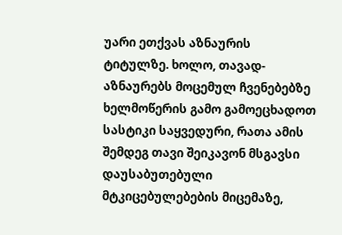უარი ეთქვას აზნაურის ტიტულზე. ხოლო, თავად-აზნაურებს მოცემულ ჩვენებებზე ხელმოწერის გამო გამოეცხადოთ სასტიკი საყვედური, რათა ამის შემდეგ თავი შეიკავონ მსგავსი დაუსაბუთებული მტკიცებულებების მიცემაზე,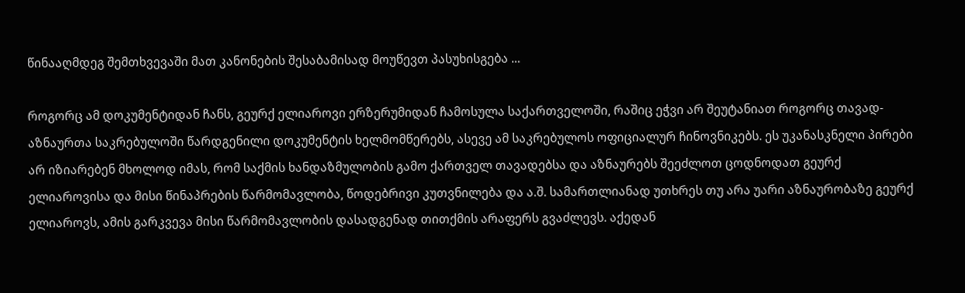წინააღმდეგ შემთხვევაში მათ კანონების შესაბამისად მოუწევთ პასუხისგება ...

როგორც ამ დოკუმენტიდან ჩანს, გეურქ ელიაროვი ერზერუმიდან ჩამოსულა საქართველოში, რაშიც ეჭვი არ შეუტანიათ როგორც თავად-აზნაურთა საკრებულოში წარდგენილი დოკუმენტის ხელმომწერებს, ასევე ამ საკრებულოს ოფიციალურ ჩინოვნიკებს. ეს უკანასკნელი პირები არ იზიარებენ მხოლოდ იმას, რომ საქმის ხანდაზმულობის გამო ქართველ თავადებსა და აზნაურებს შეეძლოთ ცოდნოდათ გეურქ ელიაროვისა და მისი წინაპრების წარმომავლობა, წოდებრივი კუთვნილება და ა.შ. სამართლიანად უთხრეს თუ არა უარი აზნაურობაზე გეურქ ელიაროვს, ამის გარკვევა მისი წარმომავლობის დასადგენად თითქმის არაფერს გვაძლევს. აქედან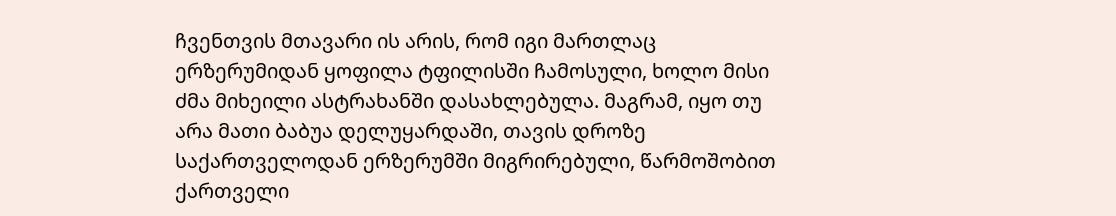ჩვენთვის მთავარი ის არის, რომ იგი მართლაც ერზერუმიდან ყოფილა ტფილისში ჩამოსული, ხოლო მისი ძმა მიხეილი ასტრახანში დასახლებულა. მაგრამ, იყო თუ არა მათი ბაბუა დელუყარდაში, თავის დროზე საქართველოდან ერზერუმში მიგრირებული, წარმოშობით ქართველი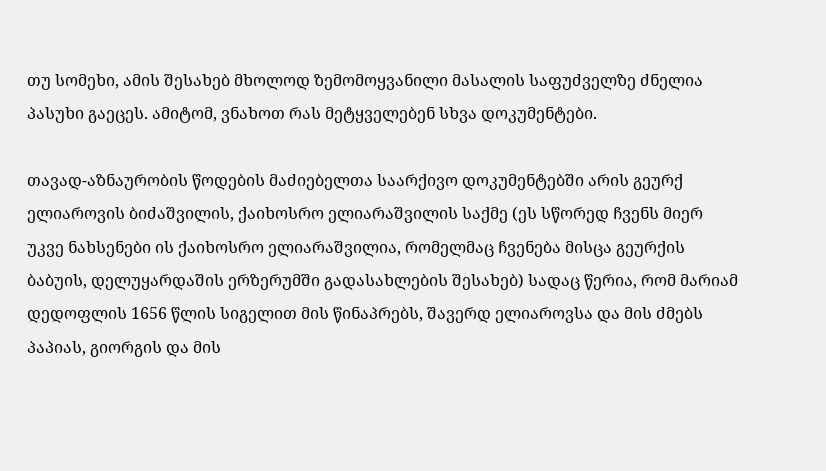თუ სომეხი, ამის შესახებ მხოლოდ ზემომოყვანილი მასალის საფუძველზე ძნელია პასუხი გაეცეს. ამიტომ, ვნახოთ რას მეტყველებენ სხვა დოკუმენტები.

თავად-აზნაურობის წოდების მაძიებელთა საარქივო დოკუმენტებში არის გეურქ ელიაროვის ბიძაშვილის, ქაიხოსრო ელიარაშვილის საქმე (ეს სწორედ ჩვენს მიერ უკვე ნახსენები ის ქაიხოსრო ელიარაშვილია, რომელმაც ჩვენება მისცა გეურქის ბაბუის, დელუყარდაშის ერზერუმში გადასახლების შესახებ) სადაც წერია, რომ მარიამ დედოფლის 1656 წლის სიგელით მის წინაპრებს, შავერდ ელიაროვსა და მის ძმებს პაპიას, გიორგის და მის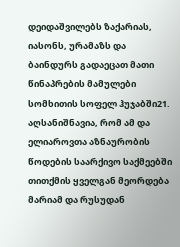დეიდაშვილებს ზაქარიას, იასონს, ურამაზს და ბაინდურს გადაეცათ მათი წინაპრების მამულები სომხითის სოფელ ჰუჯაბში21. აღსანიშნავია, რომ ამ და ელიაროვთა აზნაურობის წოდების საარქივო საქმეებში თითქმის ყველგან მეორდება მარიამ და რუსუდან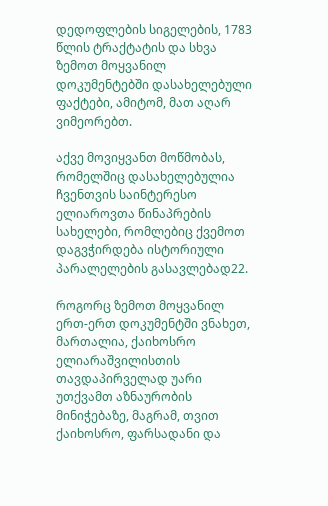დედოფლების სიგელების, 1783 წლის ტრაქტატის და სხვა ზემოთ მოყვანილ დოკუმენტებში დასახელებული ფაქტები, ამიტომ, მათ აღარ ვიმეორებთ.

აქვე მოვიყვანთ მოწმობას, რომელშიც დასახელებულია ჩვენთვის საინტერესო ელიაროვთა წინაპრების სახელები, რომლებიც ქვემოთ დაგვჭირდება ისტორიული პარალელების გასავლებად22.

როგორც ზემოთ მოყვანილ ერთ-ერთ დოკუმენტში ვნახეთ, მართალია, ქაიხოსრო ელიარაშვილისთის თავდაპირველად უარი უთქვამთ აზნაურობის მინიჭებაზე, მაგრამ, თვით ქაიხოსრო, ფარსადანი და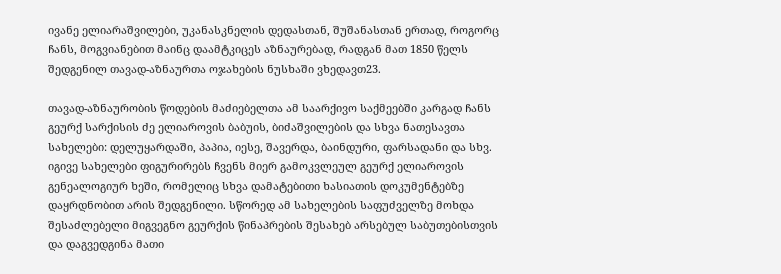ივანე ელიარაშვილები, უკანასკნელის დედასთან, შუშანასთან ერთად, როგორც ჩანს, მოგვიანებით მაინც დაამტკიცეს აზნაურებად, რადგან მათ 1850 წელს შედგენილ თავად-აზნაურთა ოჯახების ნუსხაში ვხედავთ23.

თავად-აზნაურობის წოდების მაძიებელთა ამ საარქივო საქმეებში კარგად ჩანს გეურქ სარქისის ძე ელიაროვის ბაბუის, ბიძაშვილების და სხვა ნათესავთა სახელები: დელუყარდაში, პაპია, იესე, შავერდა, ბაინდური, ფარსადანი და სხვ. იგივე სახელები ფიგურირებს ჩვენს მიერ გამოკვლეულ გეურქ ელიაროვის გენეალოგიურ ხეში, რომელიც სხვა დამატებითი ხასიათის დოკუმენტებზე დაყრდნობით არის შედგენილი. სწორედ ამ სახელების საფუძველზე მოხდა შესაძლებელი მიგვეგნო გეურქის წინაპრების შესახებ არსებულ საბუთებისთვის და დაგვედგინა მათი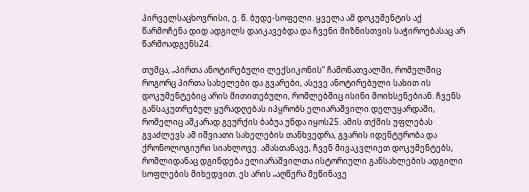პირველსაცხოვრისი, ე. წ. ბუდე-სოფელი. ყველა ამ დოკუმენტის აქ წარმოჩენა დიდ ადგილს დაიკავებდა და ჩვენი მიზნისთვის საჭიროებასაც არ წარმოადგენს24.

თუმცა, „პირთა ანოტირებული ლექსიკონის“ ჩამონათვალში, რომელშიც როგორც პირთა სახელები და გვარები, ასევე ანოტირებული სახით ის დოკუმენტებიც არის მითითებული, რომლებშიც ისინი მოიხსენებიან. ჩვენს განსაკუთრებულ ყურადღებას იპყრობს ელიარაშვილი დელუყარდაში, რომელიც აშკარად გეურქის ბაბუა უნდა იყოს25. ამის თქმის უფლებას გვაძლევს ამ იშვიათი სახელების თანხვედრა, გვარის იდენტურობა და ქრონოლოგიური სიახლოვე. ამასთანავე, ჩვენ მივაკვლიეთ დოკუმენტებს, რომლიდანაც დგინდება ელიარაშვილთა ისტორიული განსახლების ადგილი სოფლების მიხედვით. ეს არის „აღწერა მეწინავე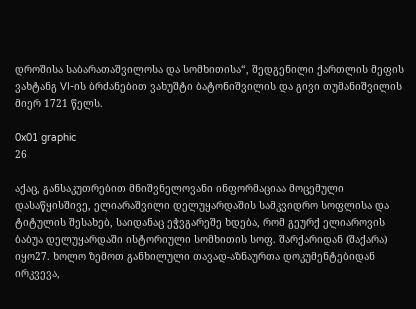დროშისა საბარათაშვილოსა და სომხითისა“, შედგენილი ქართლის მეფის ვახტანგ VI-ის ბრძანებით ვახუშტი ბატონიშვილის და გივი თუმანიშვილის მიერ 1721 წელს.

0x01 graphic
26

აქაც, განსაკუთრებით მნიშვნელოვანი ინფორმაციაა მოცემული დასაწყისშივე, ელიარაშვილი დელუყარდაშის სამკვიდრო სოფლისა და ტიტულის შესახებ, საიდანაც ეჭვგარეშე ხდება, რომ გეურქ ელიაროვის ბაბუა დელუყარდაში ისტორიული სომხითის სოფ. შარქარიდან (შაქარა) იყო27. ხოლო ზემოთ განხილული თავად-აზნაურთა დოკუმენტებიდან ირკვევა,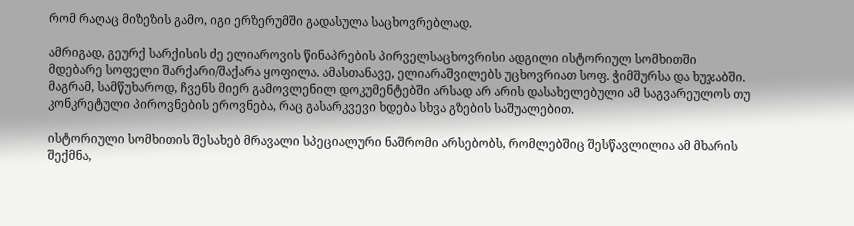რომ რაღაც მიზეზის გამო, იგი ერზერუმში გადასულა საცხოვრებლად.

ამრიგად, გეურქ სარქისის ძე ელიაროვის წინაპრების პირველსაცხოვრისი ადგილი ისტორიულ სომხითში მდებარე სოფელი შარქარი/შაქარა ყოფილა. ამასთანავე, ელიარაშვილებს უცხოვრიათ სოფ. ჭიმშურსა და ხუჯაბში. მაგრამ, სამწუხაროდ, ჩვენს მიერ გამოვლენილ დოკუმენტებში არსად არ არის დასახელებული ამ საგვარეულოს თუ კონკრეტული პიროვნების ეროვნება, რაც გასარკვევი ხდება სხვა გზების საშუალებით.

ისტორიული სომხითის შესახებ მრავალი სპეციალური ნაშრომი არსებობს, რომლებშიც შესწავლილია ამ მხარის შექმნა,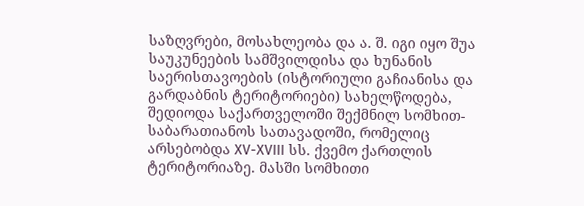საზღვრები, მოსახლეობა და ა. შ. იგი იყო შუა საუკუნეების სამშვილდისა და ხუნანის საერისთავოების (ისტორიული გაჩიანისა და გარდაბნის ტერიტორიები) სახელწოდება, შედიოდა საქართველოში შექმნილ სომხით-საბარათიანოს სათავადოში, რომელიც არსებობდა XV-XVIII სს. ქვემო ქართლის ტერიტორიაზე. მასში სომხითი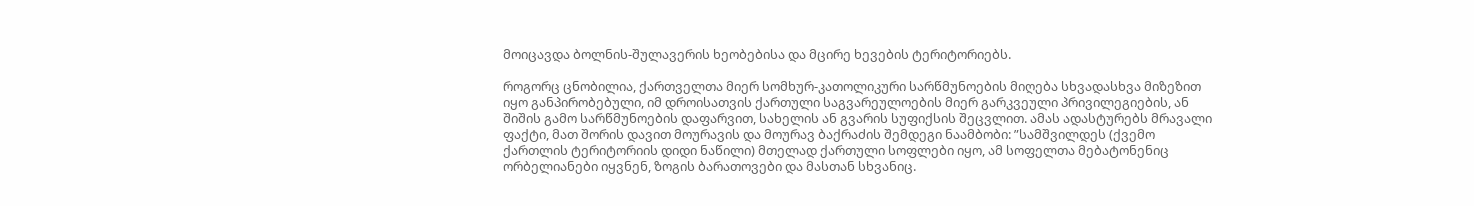მოიცავდა ბოლნის-შულავერის ხეობებისა და მცირე ხევების ტერიტორიებს.

როგორც ცნობილია, ქართველთა მიერ სომხურ-კათოლიკური სარწმუნოების მიღება სხვადასხვა მიზეზით იყო განპირობებული, იმ დროისათვის ქართული საგვარეულოების მიერ გარკვეული პრივილეგიების, ან შიშის გამო სარწმუნოების დაფარვით, სახელის ან გვარის სუფიქსის შეცვლით. ამას ადასტურებს მრავალი ფაქტი, მათ შორის დავით მოურავის და მოურავ ბაქრაძის შემდეგი ნაამბობი: ”სამშვილდეს (ქვემო ქართლის ტერიტორიის დიდი ნაწილი) მთელად ქართული სოფლები იყო, ამ სოფელთა მებატონენიც ორბელიანები იყვნენ, ზოგის ბარათოვები და მასთან სხვანიც.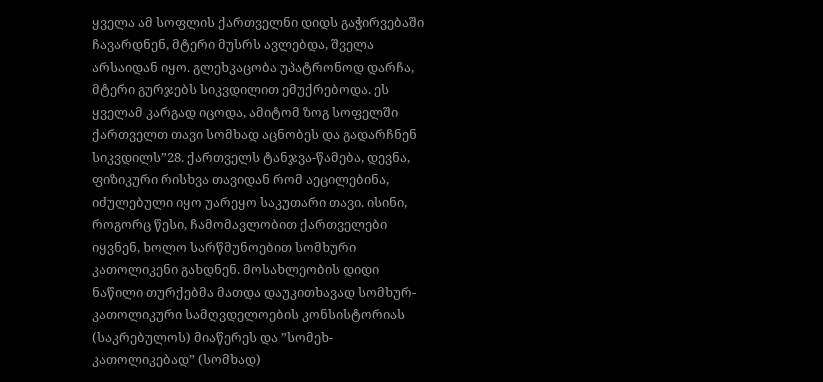ყველა ამ სოფლის ქართველნი დიდს გაჭირვებაში ჩავარდნენ, მტერი მუსრს ავლებდა, შველა არსაიდან იყო. გლეხკაცობა უპატრონოდ დარჩა, მტერი გურჯებს სიკვდილით ემუქრებოდა. ეს ყველამ კარგად იცოდა, ამიტომ ზოგ სოფელში ქართველთ თავი სომხად აცნობეს და გადარჩნენ სიკვდილს”28. ქართველს ტანჯვა-წამება, დევნა, ფიზიკური რისხვა თავიდან რომ აეცილებინა, იძულებული იყო უარეყო საკუთარი თავი. ისინი, როგორც წესი, ჩამომავლობით ქართველები იყვნენ, ხოლო სარწმუნოებით სომხური კათოლიკენი გახდნენ. მოსახლეობის დიდი ნაწილი თურქებმა მათდა დაუკითხავად სომხურ-კათოლიკური სამღვდელოების კონსისტორიას (საკრებულოს) მიაწერეს და ”სომეხ-კათოლიკებად” (სომხად)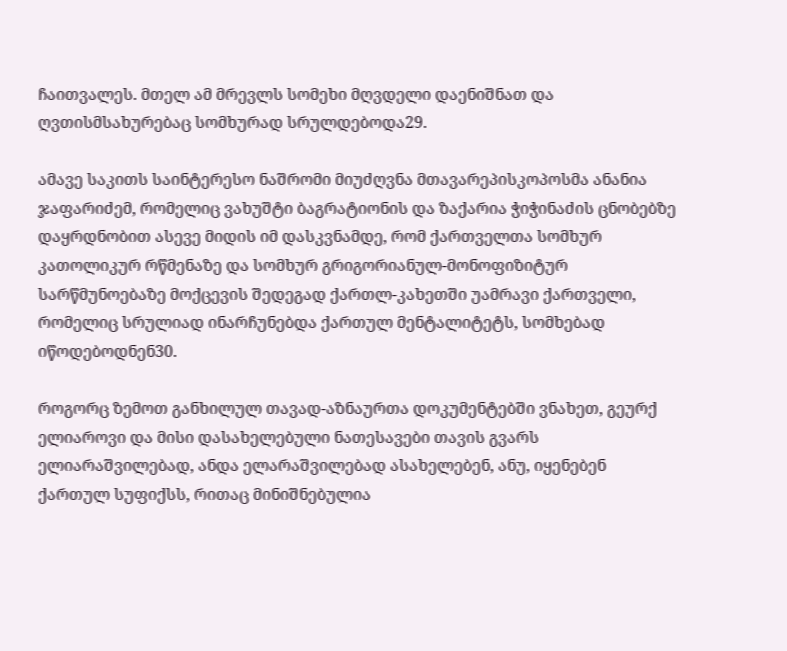ჩაითვალეს. მთელ ამ მრევლს სომეხი მღვდელი დაენიშნათ და ღვთისმსახურებაც სომხურად სრულდებოდა29.

ამავე საკითს საინტერესო ნაშრომი მიუძღვნა მთავარეპისკოპოსმა ანანია ჯაფარიძემ, რომელიც ვახუშტი ბაგრატიონის და ზაქარია ჭიჭინაძის ცნობებზე დაყრდნობით ასევე მიდის იმ დასკვნამდე, რომ ქართველთა სომხურ კათოლიკურ რწმენაზე და სომხურ გრიგორიანულ-მონოფიზიტურ სარწმუნოებაზე მოქცევის შედეგად ქართლ-კახეთში უამრავი ქართველი, რომელიც სრულიად ინარჩუნებდა ქართულ მენტალიტეტს, სომხებად იწოდებოდნენ30.

როგორც ზემოთ განხილულ თავად-აზნაურთა დოკუმენტებში ვნახეთ, გეურქ ელიაროვი და მისი დასახელებული ნათესავები თავის გვარს ელიარაშვილებად, ანდა ელარაშვილებად ასახელებენ, ანუ, იყენებენ ქართულ სუფიქსს, რითაც მინიშნებულია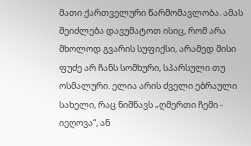მათი ქართველური წარმომავლობა. ამას შეიძლება დავუმატოთ ისიც, რომ არა მხოლოდ გვარის სუფიქსი, არამედ მისი ფუძე არ ჩანს სომხური, სპარსული თუ ოსმალური. ელია არის ძველი ებრაული სახელი, რაც ნიშნავს „ღმერთი ჩემი - იეღოვა“, ან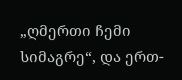„ღმერთი ჩემი სიმაგრე“, და ერთ-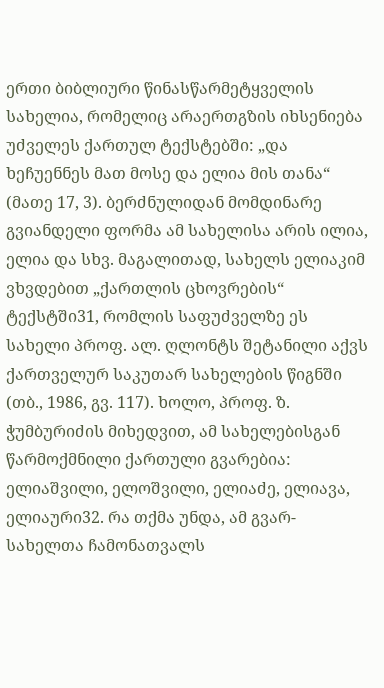ერთი ბიბლიური წინასწარმეტყველის სახელია, რომელიც არაერთგზის იხსენიება უძველეს ქართულ ტექსტებში: „და ხეჩუენნეს მათ მოსე და ელია მის თანა“ (მათე 17, 3). ბერძნულიდან მომდინარე გვიანდელი ფორმა ამ სახელისა არის ილია, ელია და სხვ. მაგალითად, სახელს ელიაკიმ ვხვდებით „ქართლის ცხოვრების“ ტექსტში31, რომლის საფუძველზე ეს სახელი პროფ. ალ. ღლონტს შეტანილი აქვს ქართველურ საკუთარ სახელების წიგნში (თბ., 1986, გვ. 117). ხოლო, პროფ. ზ. ჭუმბურიძის მიხედვით, ამ სახელებისგან წარმოქმნილი ქართული გვარებია: ელიაშვილი, ელოშვილი, ელიაძე, ელიავა, ელიაური32. რა თქმა უნდა, ამ გვარ-სახელთა ჩამონათვალს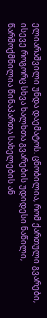ელიარაშვილი უნდა დაემატოს. ცნობილია, რომ ქართული გვარები, ისევე როგორც სხვა ხალხთა გვარების უდიდესი ნაწილი, წარმოქმნილია წინაპართა სახელების ან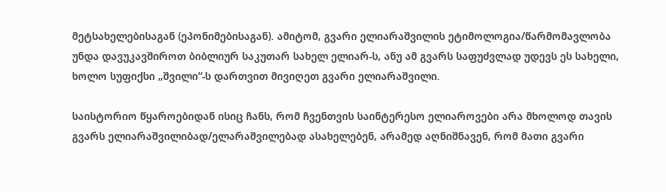მეტსახელებისაგან (ეპონიმებისაგან). ამიტომ, გვარი ელიარაშვილის ეტიმოლოგია/წარმომავლობა უნდა დავუკავშიროთ ბიბლიურ საკუთარ სახელ ელიარ-ს, ანუ ამ გვარს საფუძვლად უდევს ეს სახელი, ხოლო სუფიქსი „შვილი“-ს დართვით მივიღეთ გვარი ელიარაშვილი.

საისტორიო წყაროებიდან ისიც ჩანს, რომ ჩვენთვის საინტერესო ელიაროვები არა მხოლოდ თავის გვარს ელიარაშვილიბად/ელარაშვილებად ასახელებენ, არამედ აღნიშნავენ, რომ მათი გვარი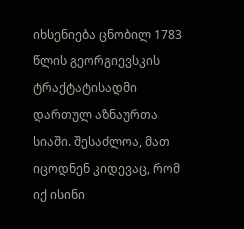იხსენიება ცნობილ 1783 წლის გეორგიევსკის ტრაქტატისადმი დართულ აზნაურთა სიაში. შესაძლოა, მათ იცოდნენ კიდევაც, რომ იქ ისინი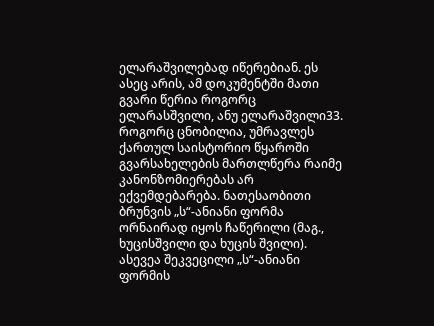ელარაშვილებად იწერებიან. ეს ასეც არის, ამ დოკუმენტში მათი გვარი წერია როგორც ელარასშვილი, ანუ ელარაშვილი33. როგორც ცნობილია, უმრავლეს ქართულ საისტორიო წყაროში გვარსახელების მართლწერა რაიმე კანონზომიერებას არ ექვემდებარება. ნათესაობითი ბრუნვის „ს“-ანიანი ფორმა ორნაირად იყოს ჩაწერილი (მაგ., ხუცისშვილი და ხუცის შვილი). ასევეა შეკვეცილი „ს“-ანიანი ფორმის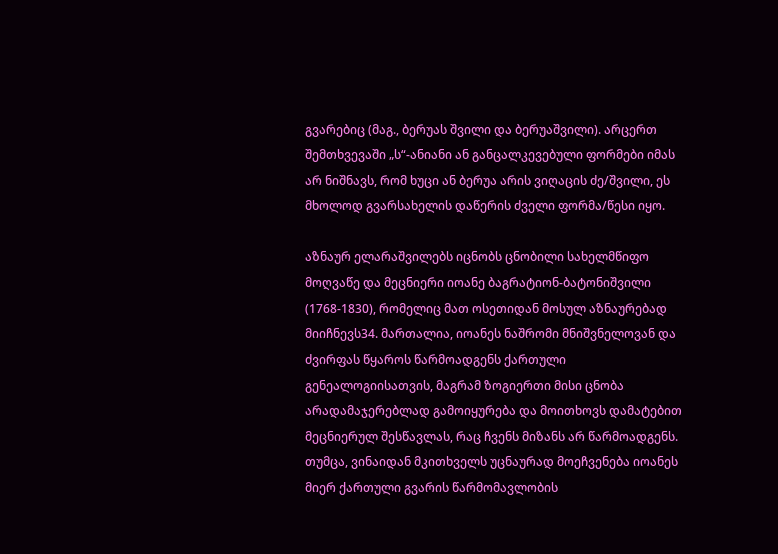გვარებიც (მაგ., ბერუას შვილი და ბერუაშვილი). არცერთ შემთხვევაში „ს“-ანიანი ან განცალკევებული ფორმები იმას არ ნიშნავს, რომ ხუცი ან ბერუა არის ვიღაცის ძე/შვილი, ეს მხოლოდ გვარსახელის დაწერის ძველი ფორმა/წესი იყო.

აზნაურ ელარაშვილებს იცნობს ცნობილი სახელმწიფო მოღვაწე და მეცნიერი იოანე ბაგრატიონ-ბატონიშვილი (1768-1830), რომელიც მათ ოსეთიდან მოსულ აზნაურებად მიიჩნევს34. მართალია, იოანეს ნაშრომი მნიშვნელოვან და ძვირფას წყაროს წარმოადგენს ქართული გენეალოგიისათვის, მაგრამ ზოგიერთი მისი ცნობა არადამაჯერებლად გამოიყურება და მოითხოვს დამატებით მეცნიერულ შესწავლას, რაც ჩვენს მიზანს არ წარმოადგენს. თუმცა, ვინაიდან მკითხველს უცნაურად მოეჩვენება იოანეს მიერ ქართული გვარის წარმომავლობის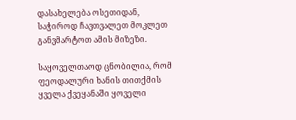დასახელება ოსეთიდან, საჭიროდ ჩავთვალეთ მოკლეთ განვმარტოთ ამის მიზეზი.

საყოველთაოდ ცნობილია, რომ ფეოდალური ხანის თითქმის ყველა ქვეყანაში ყოველი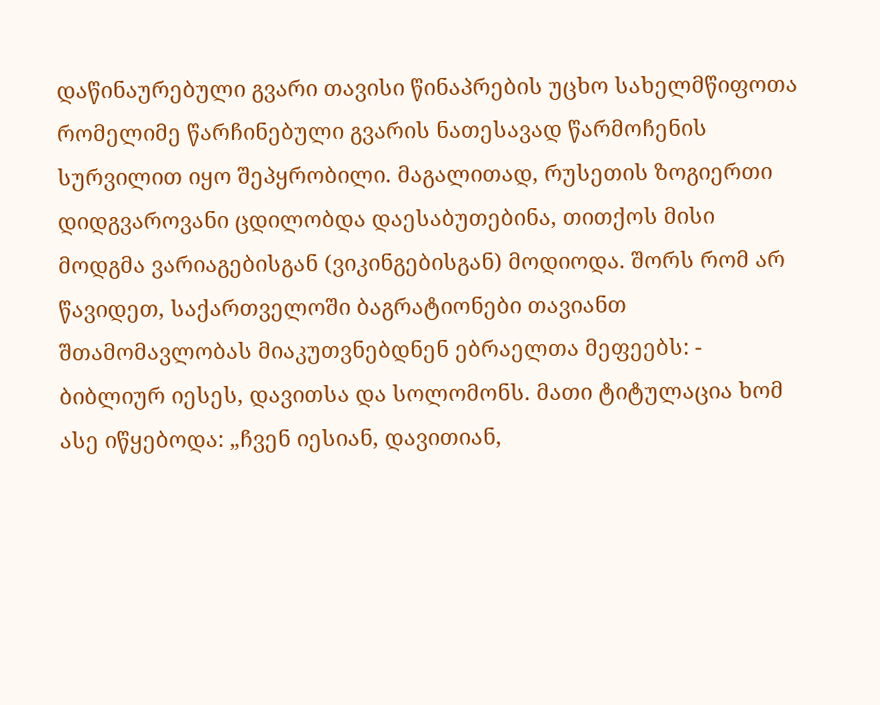დაწინაურებული გვარი თავისი წინაპრების უცხო სახელმწიფოთა რომელიმე წარჩინებული გვარის ნათესავად წარმოჩენის სურვილით იყო შეპყრობილი. მაგალითად, რუსეთის ზოგიერთი დიდგვაროვანი ცდილობდა დაესაბუთებინა, თითქოს მისი მოდგმა ვარიაგებისგან (ვიკინგებისგან) მოდიოდა. შორს რომ არ წავიდეთ, საქართველოში ბაგრატიონები თავიანთ შთამომავლობას მიაკუთვნებდნენ ებრაელთა მეფეებს: - ბიბლიურ იესეს, დავითსა და სოლომონს. მათი ტიტულაცია ხომ ასე იწყებოდა: „ჩვენ იესიან, დავითიან,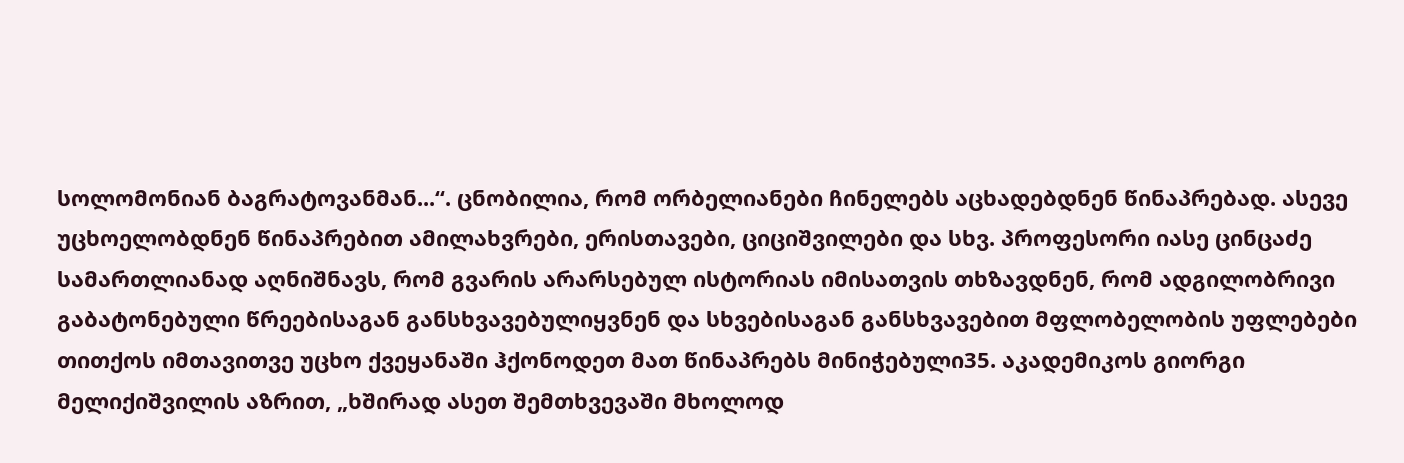სოლომონიან ბაგრატოვანმან...“. ცნობილია, რომ ორბელიანები ჩინელებს აცხადებდნენ წინაპრებად. ასევე უცხოელობდნენ წინაპრებით ამილახვრები, ერისთავები, ციციშვილები და სხვ. პროფესორი იასე ცინცაძე სამართლიანად აღნიშნავს, რომ გვარის არარსებულ ისტორიას იმისათვის თხზავდნენ, რომ ადგილობრივი გაბატონებული წრეებისაგან განსხვავებულიყვნენ და სხვებისაგან განსხვავებით მფლობელობის უფლებები თითქოს იმთავითვე უცხო ქვეყანაში ჰქონოდეთ მათ წინაპრებს მინიჭებული35. აკადემიკოს გიორგი მელიქიშვილის აზრით, „ხშირად ასეთ შემთხვევაში მხოლოდ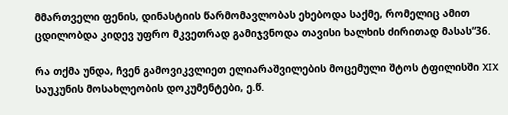მმართველი ფენის, დინასტიის წარმომავლობას ეხებოდა საქმე, რომელიც ამით ცდილობდა კიდევ უფრო მკვეთრად გამიჯვნოდა თავისი ხალხის ძირითად მასას“36.

რა თქმა უნდა, ჩვენ გამოვიკვლიეთ ელიარაშვილების მოცემული შტოს ტფილისში XIX საუკუნის მოსახლეობის დოკუმენტები, ე.წ.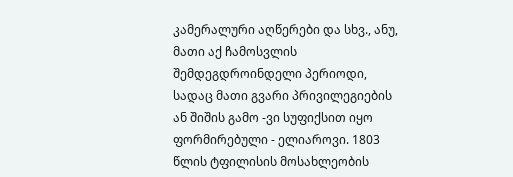კამერალური აღწერები და სხვ., ანუ, მათი აქ ჩამოსვლის შემდეგდროინდელი პერიოდი, სადაც მათი გვარი პრივილეგიების ან შიშის გამო -ვი სუფიქსით იყო ფორმირებული - ელიაროვი. 1803 წლის ტფილისის მოსახლეობის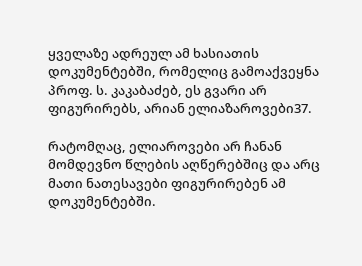ყველაზე ადრეულ ამ ხასიათის დოკუმენტებში, რომელიც გამოაქვეყნა პროფ. ს. კაკაბაძებ, ეს გვარი არ ფიგურირებს, არიან ელიაზაროვები37.

რატომღაც, ელიაროვები არ ჩანან მომდევნო წლების აღწერებშიც და არც მათი ნათესავები ფიგურირებენ ამ დოკუმენტებში.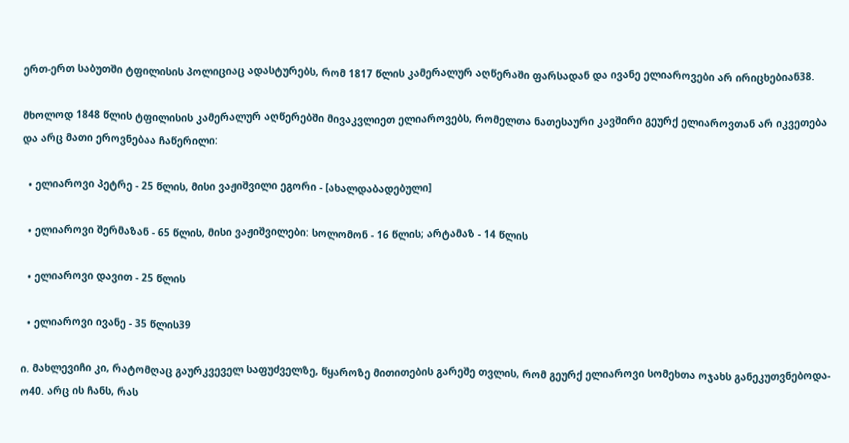ერთ-ერთ საბუთში ტფილისის პოლიციაც ადასტურებს, რომ 1817 წლის კამერალურ აღწერაში ფარსადან და ივანე ელიაროვები არ ირიცხებიან38.

მხოლოდ 1848 წლის ტფილისის კამერალურ აღწერებში მივაკვლიეთ ელიაროვებს, რომელთა ნათესაური კავშირი გეურქ ელიაროვთან არ იკვეთება და არც მათი ეროვნებაა ჩაწერილი:

  • ელიაროვი პეტრე - 25 წლის, მისი ვაჟიშვილი ეგორი - [ახალდაბადებული]

  • ელიაროვი შერმაზან - 65 წლის, მისი ვაჟიშვილები: სოლომონ - 16 წლის; არტამაზ - 14 წლის

  • ელიაროვი დავით - 25 წლის

  • ელიაროვი ივანე - 35 წლის39

ი. მახლევიჩი კი, რატომღაც გაურკვეველ საფუძველზე, წყაროზე მითითების გარეშე თვლის, რომ გეურქ ელიაროვი სომეხთა ოჯახს განეკუთვნებოდა-ო40. არც ის ჩანს, რას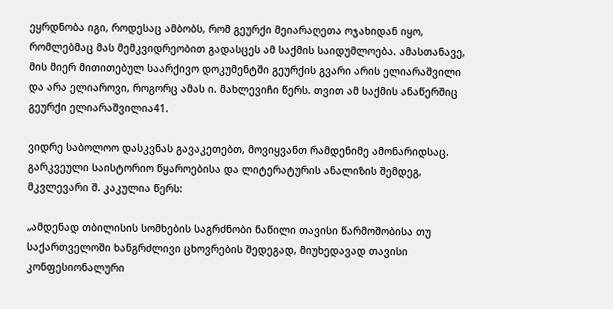ეყრდნობა იგი, როდესაც ამბობს, რომ გეურქი მეიარაღეთა ოჯახიდან იყო, რომლებმაც მას მემკვიდრეობით გადასცეს ამ საქმის საიდუმლოება. ამასთანავე, მის მიერ მითითებულ საარქივო დოკუმენტში გეურქის გვარი არის ელიარაშვილი და არა ელიაროვი, როგორც ამას ი. მახლევიჩი წერს. თვით ამ საქმის ანაწერშიც გეურქი ელიარაშვილია41.

ვიდრე საბოლოო დასკვნას გავაკეთებთ, მოვიყვანთ რამდენიმე ამონარიდსაც. გარკვეული საისტორიო წყაროებისა და ლიტერატურის ანალიზის შემდეგ, მკვლევარი შ. კაკულია წერს:

„ამდენად თბილისის სომხების საგრძნობი ნაწილი თავისი წარმოშობისა თუ საქართველოში ხანგრძლივი ცხოვრების შედეგად, მიუხედავად თავისი კონფესიონალური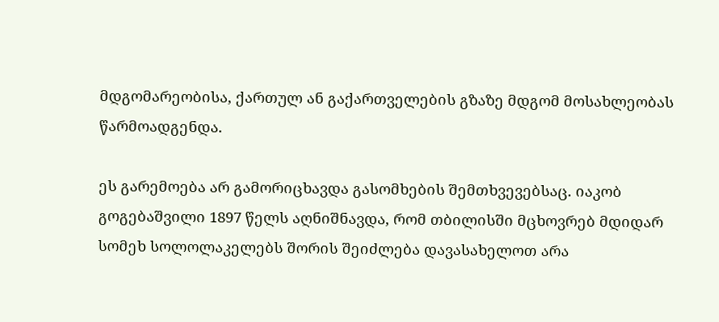მდგომარეობისა, ქართულ ან გაქართველების გზაზე მდგომ მოსახლეობას წარმოადგენდა.

ეს გარემოება არ გამორიცხავდა გასომხების შემთხვევებსაც. იაკობ გოგებაშვილი 1897 წელს აღნიშნავდა, რომ თბილისში მცხოვრებ მდიდარ სომეხ სოლოლაკელებს შორის შეიძლება დავასახელოთ არა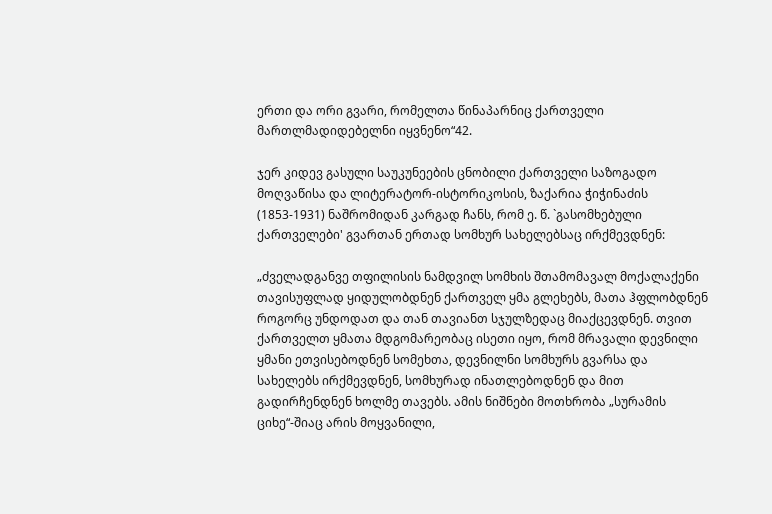ერთი და ორი გვარი, რომელთა წინაპარნიც ქართველი მართლმადიდებელნი იყვნენო“42.

ჯერ კიდევ გასული საუკუნეების ცნობილი ქართველი საზოგადო მოღვაწისა და ლიტერატორ-ისტორიკოსის, ზაქარია ჭიჭინაძის (1853-1931) ნაშრომიდან კარგად ჩანს, რომ ე. წ. `გასომხებული ქართველები' გვართან ერთად სომხურ სახელებსაც ირქმევდნენ:

„ძველადგანვე თფილისის ნამდვილ სომხის შთამომავალ მოქალაქენი თავისუფლად ყიდულობდნენ ქართველ ყმა გლეხებს, მათა ჰფლობდნენ როგორც უნდოდათ და თან თავიანთ სჯულზედაც მიაქცევდნენ. თვით ქართველთ ყმათა მდგომარეობაც ისეთი იყო, რომ მრავალი დევნილი ყმანი ეთვისებოდნენ სომეხთა, დევნილნი სომხურს გვარსა და სახელებს ირქმევდნენ, სომხურად ინათლებოდნენ და მით გადირჩენდნენ ხოლმე თავებს. ამის ნიშნები მოთხრობა „სურამის ციხე“-შიაც არის მოყვანილი,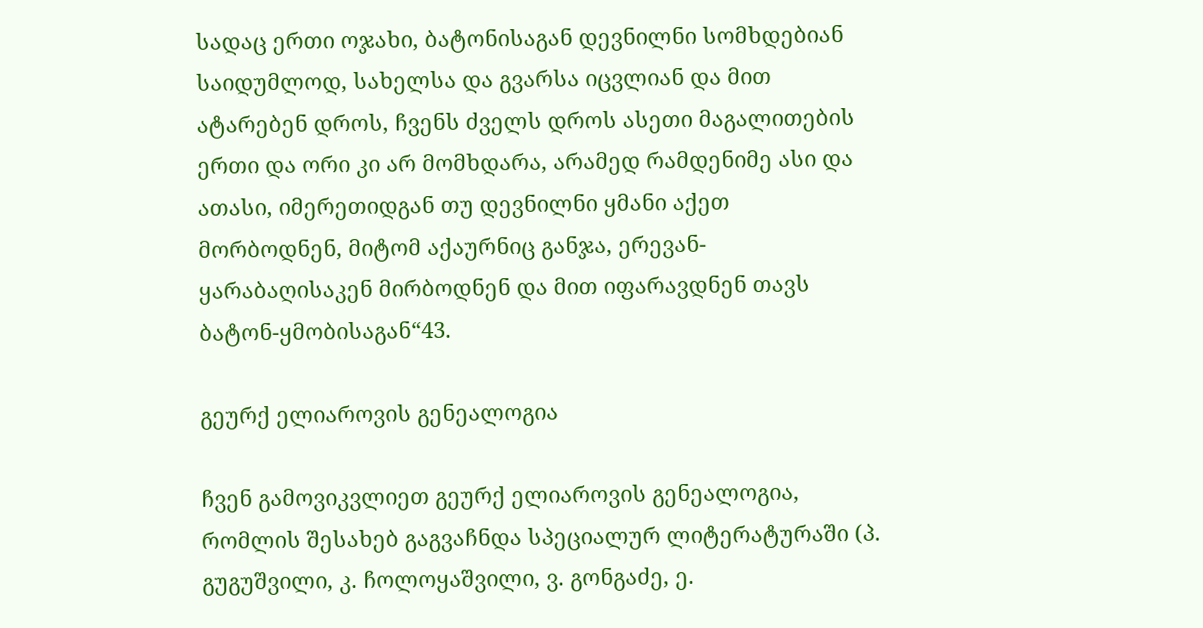სადაც ერთი ოჯახი, ბატონისაგან დევნილნი სომხდებიან საიდუმლოდ, სახელსა და გვარსა იცვლიან და მით ატარებენ დროს, ჩვენს ძველს დროს ასეთი მაგალითების ერთი და ორი კი არ მომხდარა, არამედ რამდენიმე ასი და ათასი, იმერეთიდგან თუ დევნილნი ყმანი აქეთ მორბოდნენ, მიტომ აქაურნიც განჯა, ერევან-ყარაბაღისაკენ მირბოდნენ და მით იფარავდნენ თავს ბატონ-ყმობისაგან“43.

გეურქ ელიაროვის გენეალოგია

ჩვენ გამოვიკვლიეთ გეურქ ელიაროვის გენეალოგია, რომლის შესახებ გაგვაჩნდა სპეციალურ ლიტერატურაში (პ. გუგუშვილი, კ. ჩოლოყაშვილი, ვ. გონგაძე, ე.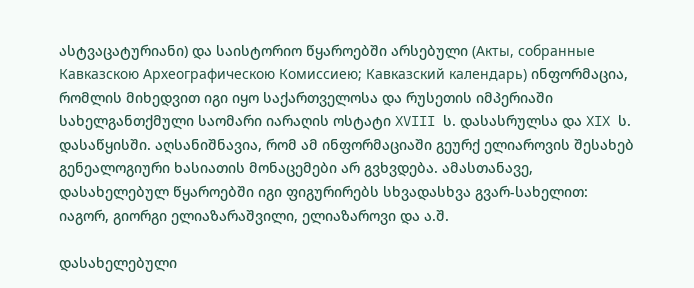ასტვაცატურიანი) და საისტორიო წყაროებში არსებული (Акты, собранные Кавказскою Археографическою Комиссиею; Кавказский календарь) ინფორმაცია, რომლის მიხედვით იგი იყო საქართველოსა და რუსეთის იმპერიაში სახელგანთქმული საომარი იარაღის ოსტატი XVIII ს. დასასრულსა და XIX ს. დასაწყისში. აღსანიშნავია, რომ ამ ინფორმაციაში გეურქ ელიაროვის შესახებ გენეალოგიური ხასიათის მონაცემები არ გვხვდება. ამასთანავე, დასახელებულ წყაროებში იგი ფიგურირებს სხვადასხვა გვარ-სახელით: იაგორ, გიორგი ელიაზარაშვილი, ელიაზაროვი და ა.შ.

დასახელებული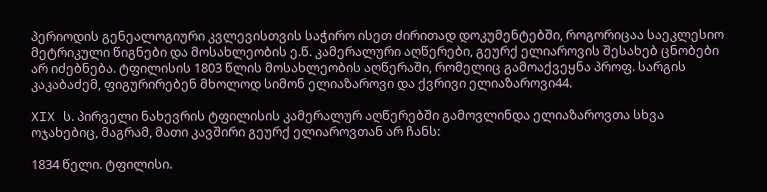პერიოდის გენეალოგიური კვლევისთვის საჭირო ისეთ ძირითად დოკუმენტებში, როგორიცაა საეკლესიო მეტრიკული წიგნები და მოსახლეობის ე.წ. კამერალური აღწერები, გეურქ ელიაროვის შესახებ ცნობები არ იძებნება. ტფილისის 1803 წლის მოსახლეობის აღწერაში, რომელიც გამოაქვეყნა პროფ. სარგის კაკაბაძემ, ფიგურირებენ მხოლოდ სიმონ ელიაზაროვი და ქვრივი ელიაზაროვი44.

XIX ს. პირველი ნახევრის ტფილისის კამერალურ აღწერებში გამოვლინდა ელიაზაროვთა სხვა ოჯახებიც, მაგრამ, მათი კავშირი გეურქ ელიაროვთან არ ჩანს:

1834 წელი. ტფილისი.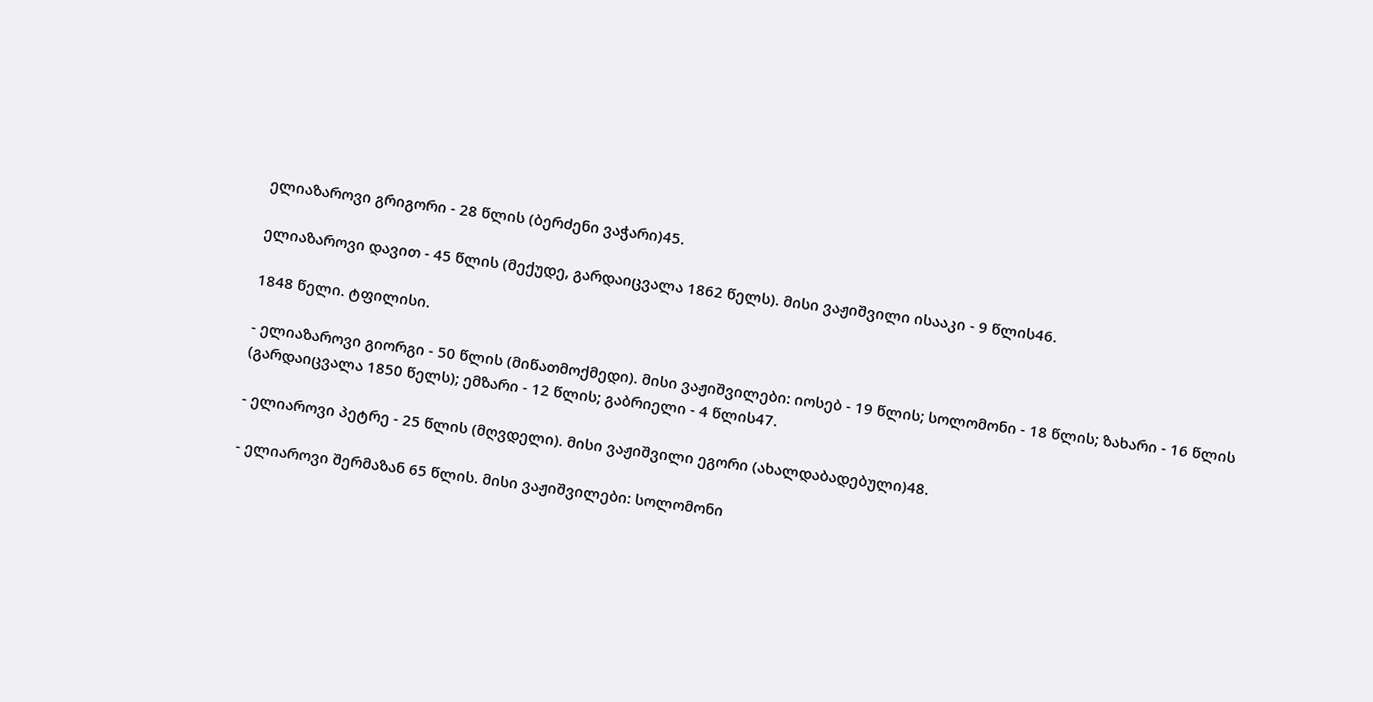ელიაზაროვი გრიგორი - 28 წლის (ბერძენი ვაჭარი)45.

ელიაზაროვი დავით - 45 წლის (მექუდე, გარდაიცვალა 1862 წელს). მისი ვაჟიშვილი ისააკი - 9 წლის46.

1848 წელი. ტფილისი.

- ელიაზაროვი გიორგი - 50 წლის (მიწათმოქმედი). მისი ვაჟიშვილები: იოსებ - 19 წლის; სოლომონი - 18 წლის; ზახარი - 16 წლის (გარდაიცვალა 1850 წელს); ემზარი - 12 წლის; გაბრიელი - 4 წლის47.

- ელიაროვი პეტრე - 25 წლის (მღვდელი). მისი ვაჟიშვილი ეგორი (ახალდაბადებული)48.

- ელიაროვი შერმაზან 65 წლის. მისი ვაჟიშვილები: სოლომონი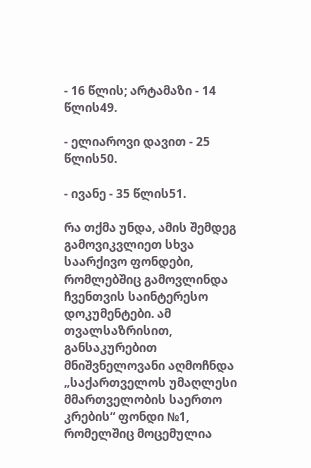- 16 წლის; არტამაზი - 14 წლის49.

- ელიაროვი დავით - 25 წლის50.

- ივანე - 35 წლის51.

რა თქმა უნდა, ამის შემდეგ გამოვიკვლიეთ სხვა საარქივო ფონდები, რომლებშიც გამოვლინდა ჩვენთვის საინტერესო დოკუმენტები. ამ თვალსაზრისით, განსაკურებით მნიშვნელოვანი აღმოჩნდა „საქართველოს უმაღლესი მმართველობის საერთო კრების“ ფონდი №1, რომელშიც მოცემულია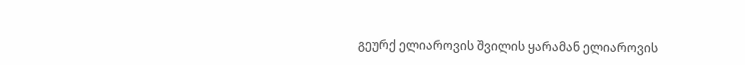გეურქ ელიაროვის შვილის ყარამან ელიაროვის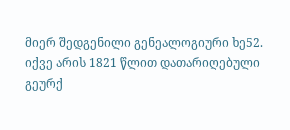მიერ შედგენილი გენეალოგიური ხე52. იქვე არის 1821 წლით დათარიღებული გეურქ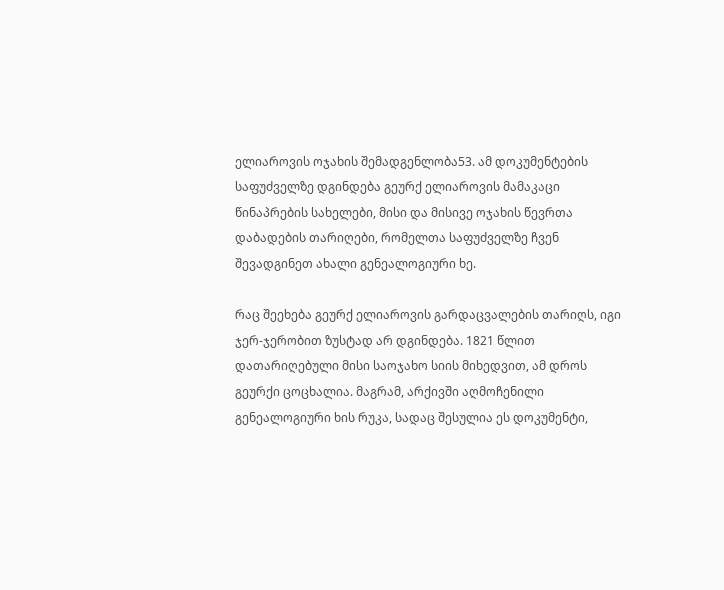ელიაროვის ოჯახის შემადგენლობა53. ამ დოკუმენტების საფუძველზე დგინდება გეურქ ელიაროვის მამაკაცი წინაპრების სახელები, მისი და მისივე ოჯახის წევრთა დაბადების თარიღები, რომელთა საფუძველზე ჩვენ შევადგინეთ ახალი გენეალოგიური ხე.

რაც შეეხება გეურქ ელიაროვის გარდაცვალების თარიღს, იგი ჯერ-ჯერობით ზუსტად არ დგინდება. 1821 წლით დათარიღებული მისი საოჯახო სიის მიხედვით, ამ დროს გეურქი ცოცხალია. მაგრამ, არქივში აღმოჩენილი გენეალოგიური ხის რუკა, სადაც შესულია ეს დოკუმენტი,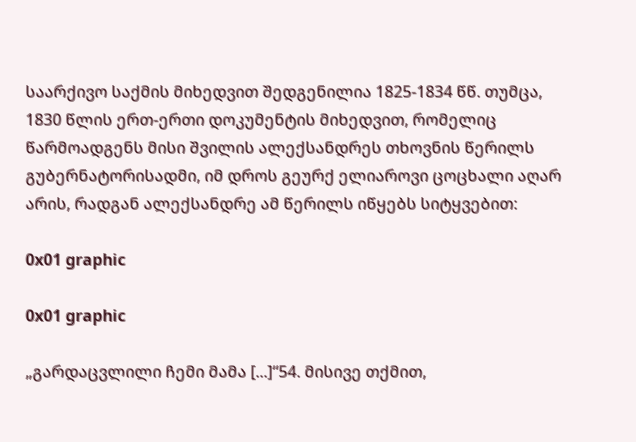საარქივო საქმის მიხედვით შედგენილია 1825-1834 წწ. თუმცა, 1830 წლის ერთ-ერთი დოკუმენტის მიხედვით, რომელიც წარმოადგენს მისი შვილის ალექსანდრეს თხოვნის წერილს გუბერნატორისადმი, იმ დროს გეურქ ელიაროვი ცოცხალი აღარ არის, რადგან ალექსანდრე ამ წერილს იწყებს სიტყვებით:

0x01 graphic

0x01 graphic

„გარდაცვლილი ჩემი მამა [...]“54. მისივე თქმით,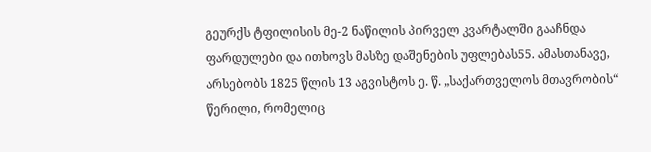გეურქს ტფილისის მე-2 ნაწილის პირველ კვარტალში გააჩნდა ფარდულები და ითხოვს მასზე დაშენების უფლებას55. ამასთანავე, არსებობს 1825 წლის 13 აგვისტოს ე. წ. „საქართველოს მთავრობის“ წერილი, რომელიც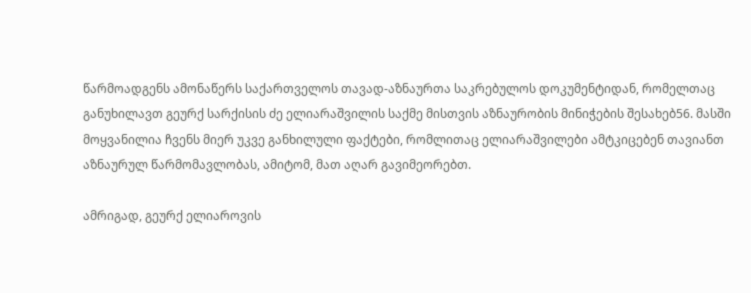წარმოადგენს ამონაწერს საქართველოს თავად-აზნაურთა საკრებულოს დოკუმენტიდან, რომელთაც განუხილავთ გეურქ სარქისის ძე ელიარაშვილის საქმე მისთვის აზნაურობის მინიჭების შესახებ56. მასში მოყვანილია ჩვენს მიერ უკვე განხილული ფაქტები, რომლითაც ელიარაშვილები ამტკიცებენ თავიანთ აზნაურულ წარმომავლობას, ამიტომ, მათ აღარ გავიმეორებთ.

ამრიგად, გეურქ ელიაროვის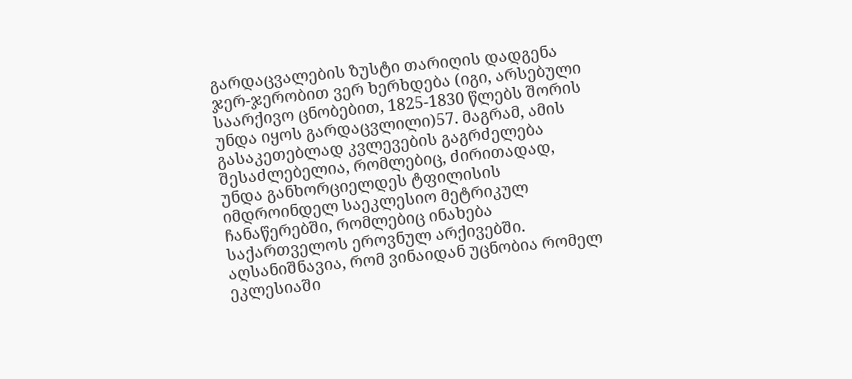გარდაცვალების ზუსტი თარიღის დადგენა ჯერ-ჯერობით ვერ ხერხდება (იგი, არსებული საარქივო ცნობებით, 1825-1830 წლებს შორის უნდა იყოს გარდაცვლილი)57. მაგრამ, ამის გასაკეთებლად კვლევების გაგრძელება შესაძლებელია, რომლებიც, ძირითადად, უნდა განხორციელდეს ტფილისის იმდროინდელ საეკლესიო მეტრიკულ ჩანაწერებში, რომლებიც ინახება საქართველოს ეროვნულ არქივებში. აღსანიშნავია, რომ ვინაიდან უცნობია რომელ ეკლესიაში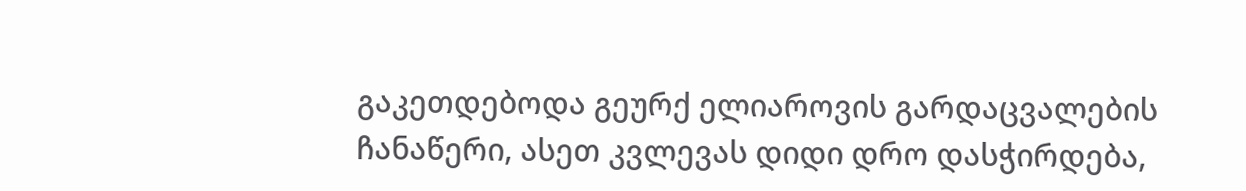გაკეთდებოდა გეურქ ელიაროვის გარდაცვალების ჩანაწერი, ასეთ კვლევას დიდი დრო დასჭირდება,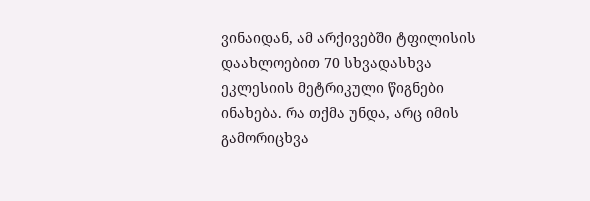ვინაიდან, ამ არქივებში ტფილისის დაახლოებით 70 სხვადასხვა ეკლესიის მეტრიკული წიგნები ინახება. რა თქმა უნდა, არც იმის გამორიცხვა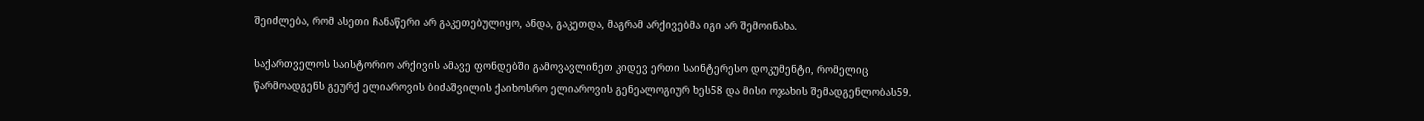შეიძლება, რომ ასეთი ჩანაწერი არ გაკეთებულიყო, ანდა, გაკეთდა, მაგრამ არქივებმა იგი არ შემოინახა.

საქართველოს საისტორიო არქივის ამავე ფონდებში გამოვავლინეთ კიდევ ერთი საინტერესო დოკუმენტი, რომელიც წარმოადგენს გეურქ ელიაროვის ბიძაშვილის ქაიხოსრო ელიაროვის გენეალოგიურ ხეს58 და მისი ოჯახის შემადგენლობას59.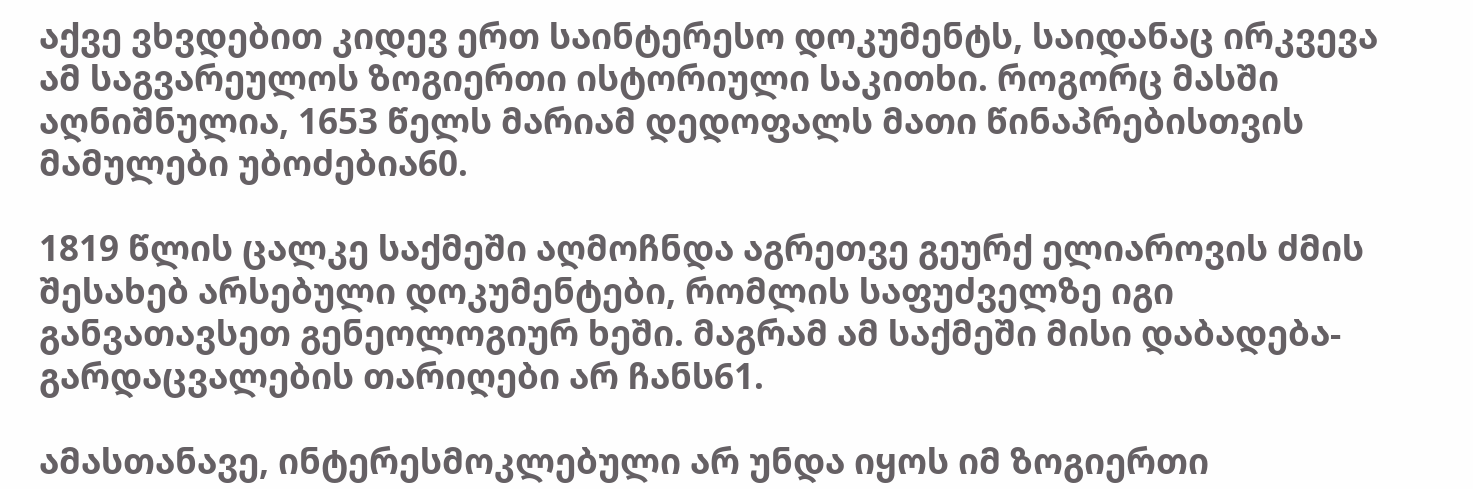აქვე ვხვდებით კიდევ ერთ საინტერესო დოკუმენტს, საიდანაც ირკვევა ამ საგვარეულოს ზოგიერთი ისტორიული საკითხი. როგორც მასში აღნიშნულია, 1653 წელს მარიამ დედოფალს მათი წინაპრებისთვის მამულები უბოძებია60.

1819 წლის ცალკე საქმეში აღმოჩნდა აგრეთვე გეურქ ელიაროვის ძმის შესახებ არსებული დოკუმენტები, რომლის საფუძველზე იგი განვათავსეთ გენეოლოგიურ ხეში. მაგრამ ამ საქმეში მისი დაბადება-გარდაცვალების თარიღები არ ჩანს61.

ამასთანავე, ინტერესმოკლებული არ უნდა იყოს იმ ზოგიერთი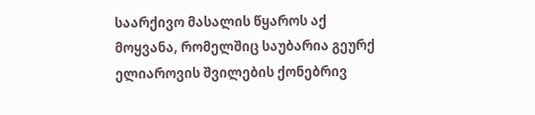საარქივო მასალის წყაროს აქ მოყვანა, რომელშიც საუბარია გეურქ ელიაროვის შვილების ქონებრივ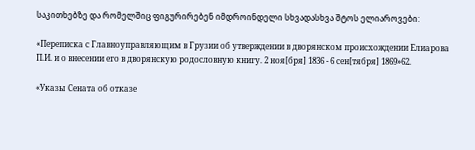საკითხებზე და რომელშიც ფიგურირებენ იმდროინდელი სხვადასხვა შტოს ელიაროვები:

«Переписка с Главноуправляющим в Грузии об утверждении в дворянском происхождении Елиарова П.И. и о внесении его в дворянскую родословную книгу. 2 ноя[бря] 1836 - 6 сен[тября] 1869»62.

«Указы Сената об отказе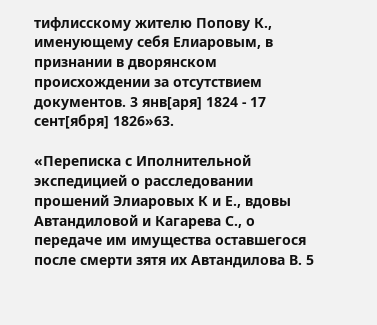тифлисскому жителю Попову К., именующему себя Елиаровым, в признании в дворянском происхождении за отсутствием документов. 3 янв[аря] 1824 - 17 сент[ября] 1826»63.

«Переписка с Иполнительной экспедицией о расследовании прошений Элиаровых К и Е., вдовы Автандиловой и Кагарева С., о передаче им имущества оставшегося после смерти зятя их Автандилова В. 5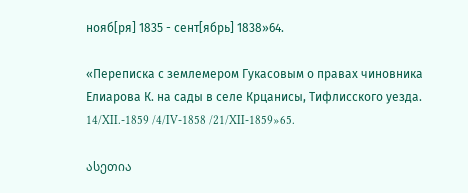нояб[ря] 1835 - сент[ябрь] 1838»64.

«Переписка с землемером Гукасовым о правах чиновника Елиарова К. на сады в селе Крцанисы, Тифлисского уезда. 14/XII.-1859 /4/IV-1858 /21/XII-1859»65.

ასეთია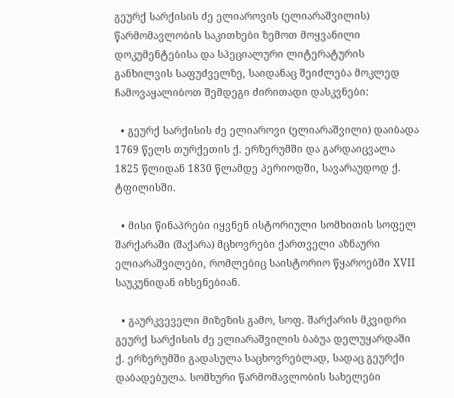გეურქ სარქისის ძე ელიაროვის (ელიარაშვილის) წარმომავლობის საკითხები ზემოთ მოყვანილი დოკუმენტებისა და სპეციალური ლიტერატურის განხილვის საფუძველზე, საიდანაც შეიძლება მოკლედ ჩამოვაყალიბოთ შემდეგი ძირითადი დასკვნები:

  • გეურქ სარქისის ძე ელიაროვი (ელიარაშვილი) დაიბადა 1769 წელს თურქეთის ქ. ერზერუმში და გარდაიცვალა 1825 წლიდან 1830 წლამდე პერიოდში, სავარაუდოდ ქ. ტფილისში.

  • მისი წინაპრები იყვნენ ისტორიული სომხითის სოფელ შარქარაში (შაქარა) მცხოვრები ქართველი აზნაური ელიარაშვილები, რომლებიც საისტორიო წყაროებში XVII საუკუნიდან იხსენებიან.

  • გაურკვეველი მიზეზის გამო, სოფ. შარქარის მკვიდრი გეურქ სარქისის ძე ელიარაშვილის ბაბუა დელუყარდაში ქ. ერზერუმში გადასულა საცხოვრებლად, სადაც გეურქი დაბადებულა. სომხური წარმომავლობის სახელები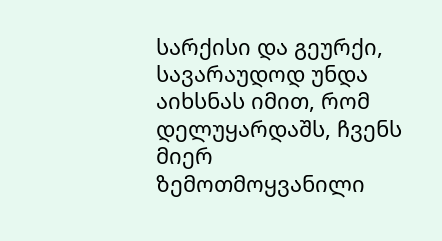სარქისი და გეურქი, სავარაუდოდ უნდა აიხსნას იმით, რომ დელუყარდაშს, ჩვენს მიერ ზემოთმოყვანილი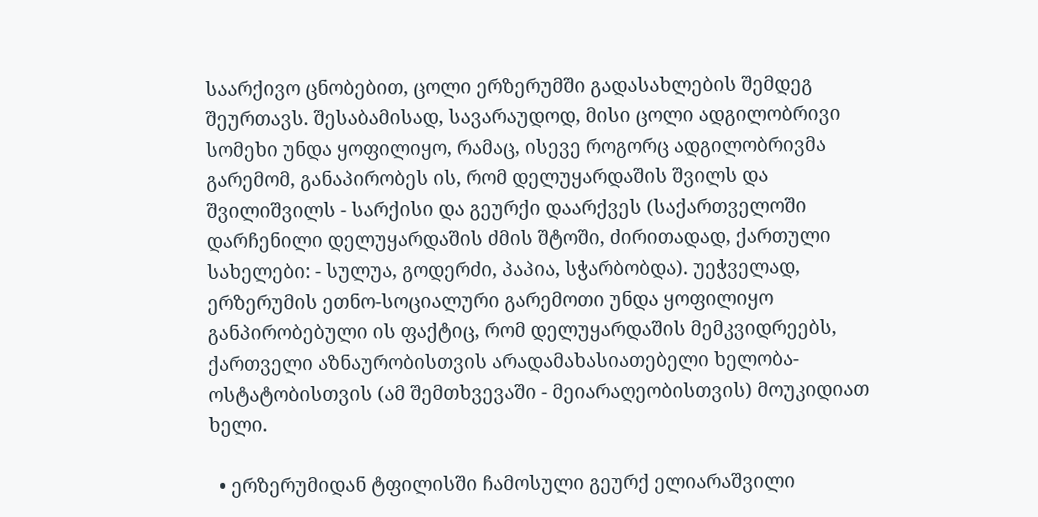საარქივო ცნობებით, ცოლი ერზერუმში გადასახლების შემდეგ შეურთავს. შესაბამისად, სავარაუდოდ, მისი ცოლი ადგილობრივი სომეხი უნდა ყოფილიყო, რამაც, ისევე როგორც ადგილობრივმა გარემომ, განაპირობეს ის, რომ დელუყარდაშის შვილს და შვილიშვილს - სარქისი და გეურქი დაარქვეს (საქართველოში დარჩენილი დელუყარდაშის ძმის შტოში, ძირითადად, ქართული სახელები: - სულუა, გოდერძი, პაპია, სჭარბობდა). უეჭველად, ერზერუმის ეთნო-სოციალური გარემოთი უნდა ყოფილიყო განპირობებული ის ფაქტიც, რომ დელუყარდაშის მემკვიდრეებს, ქართველი აზნაურობისთვის არადამახასიათებელი ხელობა-ოსტატობისთვის (ამ შემთხვევაში - მეიარაღეობისთვის) მოუკიდიათ ხელი.

  • ერზერუმიდან ტფილისში ჩამოსული გეურქ ელიარაშვილი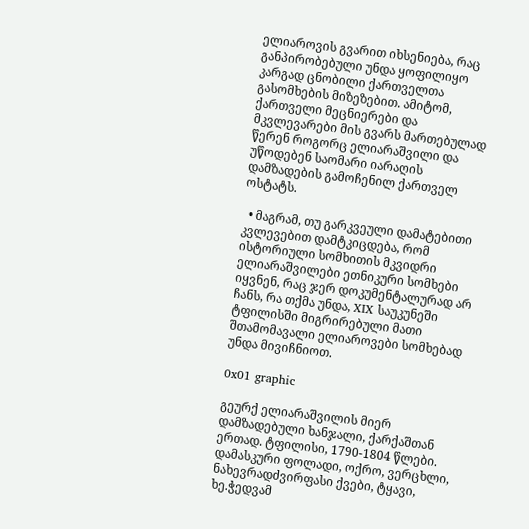ელიაროვის გვარით იხსენიება, რაც განპირობებული უნდა ყოფილიყო კარგად ცნობილი ქართველთა გასომხების მიზეზებით. ამიტომ, ქართველი მეცნიერები და მკვლევარები მის გვარს მართებულად წერენ როგორც ელიარაშვილი და უწოდებენ საომარი იარაღის დამზადების გამოჩენილ ქართველ ოსტატს.

  • მაგრამ, თუ გარკვეული დამატებითი კვლევებით დამტკიცდება, რომ ისტორიული სომხითის მკვიდრი ელიარაშვილები ეთნიკური სომხები იყვნენ, რაც ჯერ დოკუმენტალურად არ ჩანს, რა თქმა უნდა, XIX საუკუნეში ტფილისში მიგრირებული მათი შთამომავალი ელიაროვები სომხებად უნდა მივიჩნიოთ.

0x01 graphic

გეურქ ელიარაშვილის მიერ დამზადებული ხანჯალი, ქარქაშთან ერთად. ტფილისი, 1790-1804 წლები. დამასკური ფოლადი, ოქრო, ვერცხლი, ნახევრადძვირფასი ქვები, ტყავი, ხე.ჭედვამ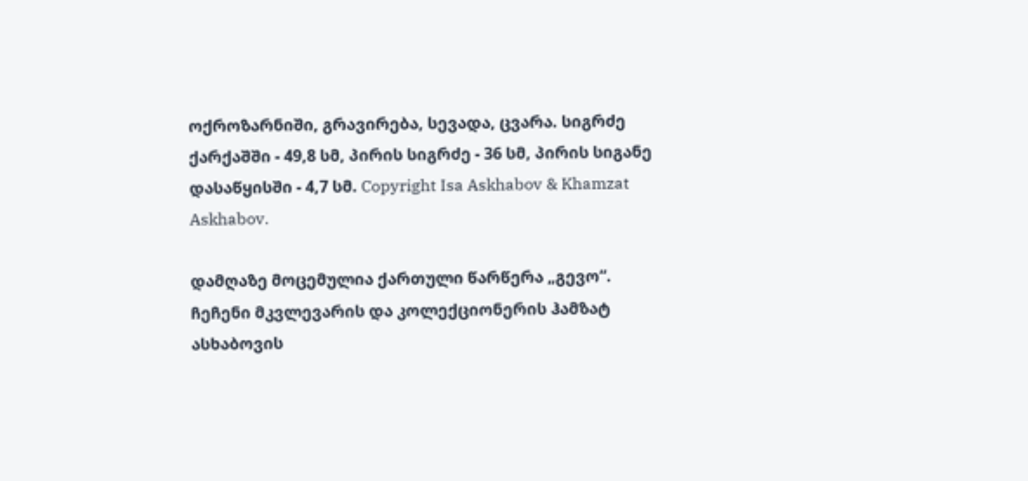ოქროზარნიში, გრავირება, სევადა, ცვარა. სიგრძე ქარქაშში - 49,8 სმ, პირის სიგრძე - 36 სმ, პირის სიგანე დასაწყისში - 4,7 სმ. Copyright Isa Askhabov & Khamzat Askhabov.

დამღაზე მოცემულია ქართული წარწერა „გევო“. ჩეჩენი მკვლევარის და კოლექციონერის ჰამზატ ასხაბოვის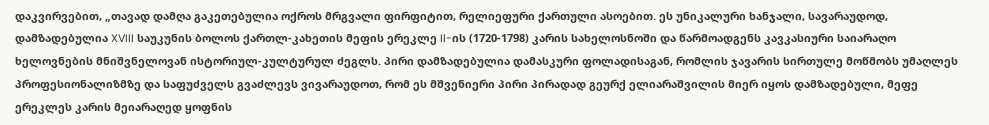დაკვირვებით, „თავად დამღა გაკეთებულია ოქროს მრგვალი ფირფიტით, რელიეფური ქართული ასოებით. ეს უნიკალური ხანჯალი, სავარაუდოდ, დამზადებულია XVIII საუკუნის ბოლოს ქართლ-კახეთის მეფის ერეკლე II-ის (1720-1798) კარის სახელოსნოში და წარმოადგენს კავკასიური საიარაღო ხელოვნების მნიშვნელოვან ისტორიულ-კულტურულ ძეგლს. პირი დამზადებულია დამასკური ფოლადისაგან, რომლის ჯავარის სირთულე მოწმობს უმაღლეს პროფესიონალიზმზე და საფუძველს გვაძლევს ვივარაუდოთ, რომ ეს მშვენიერი პირი პირადად გეურქ ელიარაშვილის მიერ იყოს დამზადებული, მეფე ერეკლეს კარის მეიარაღედ ყოფნის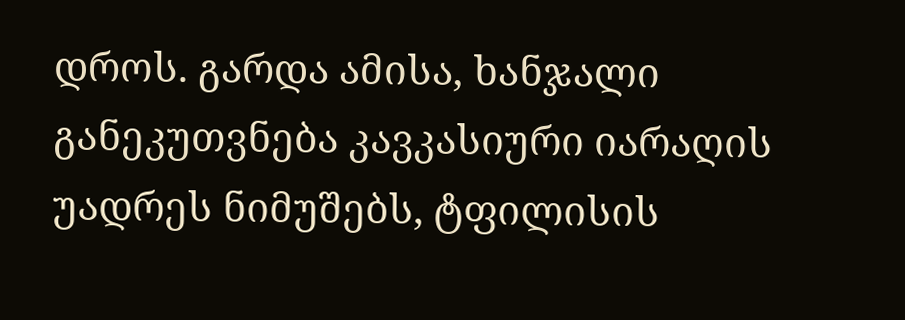დროს. გარდა ამისა, ხანჯალი განეკუთვნება კავკასიური იარაღის უადრეს ნიმუშებს, ტფილისის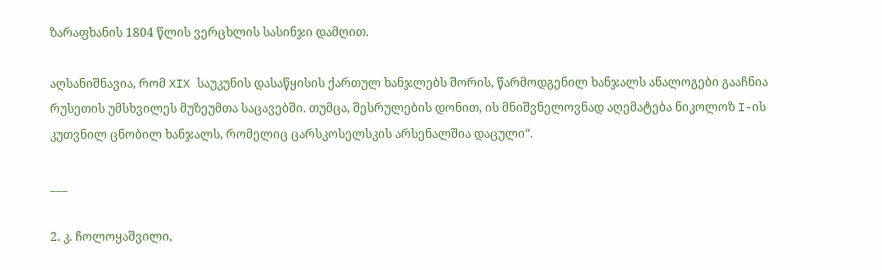ზარაფხანის 1804 წლის ვერცხლის სასინჯი დამღით.

აღსანიშნავია, რომ XIX საუკუნის დასაწყისის ქართულ ხანჯლებს შორის, წარმოდგენილ ხანჯალს ანალოგები გააჩნია რუსეთის უმსხვილეს მუზეუმთა საცავებში. თუმცა, შესრულების დონით, ის მნიშვნელოვნად აღემატება ნიკოლოზ I-ის კუთვნილ ცნობილ ხანჯალს, რომელიც ცარსკოსელსკის არსენალშია დაცული“.

___

2. კ. ჩოლოყაშვილი,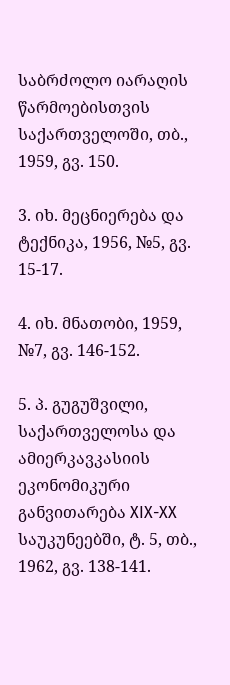საბრძოლო იარაღის წარმოებისთვის საქართველოში, თბ., 1959, გვ. 150.

3. იხ. მეცნიერება და ტექნიკა, 1956, №5, გვ. 15-17.

4. იხ. მნათობი, 1959, №7, გვ. 146-152.

5. პ. გუგუშვილი, საქართველოსა და ამიერკავკასიის ეკონომიკური განვითარება XIX-XX საუკუნეებში, ტ. 5, თბ., 1962, გვ. 138-141.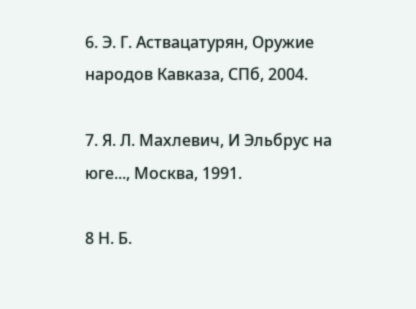6. Э. Г. Аствацатурян, Оружие народов Кавказа, СПб, 2004.

7. Я. Л. Махлевич, И Эльбрус на юге..., Москва, 1991.

8 Н. Б.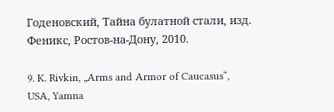Годеновский, Тайна булатной стали, изд. Феникс, Ростов-на-Дону, 2010.

9. K. Rivkin, „Arms and Armor of Caucasus“, USA, Yamna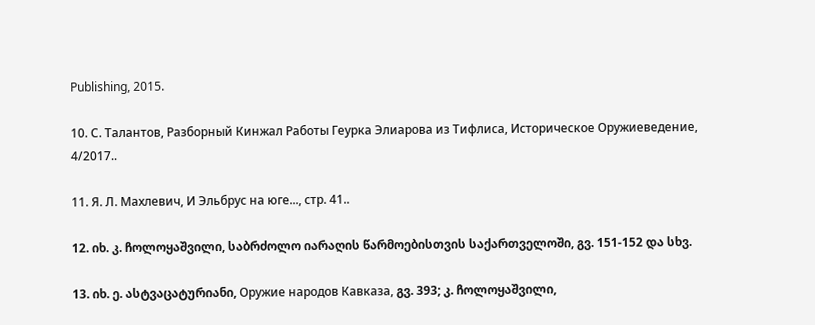Publishing, 2015.

10. С. Талантов, Разборный Кинжал Работы Геурка Элиарова из Тифлиса, Историческое Оружиеведение, 4/2017..

11. Я. Л. Махлевич, И Эльбрус на юге..., стр. 41..

12. იხ. კ. ჩოლოყაშვილი, საბრძოლო იარაღის წარმოებისთვის საქართველოში, გვ. 151-152 და სხვ.

13. იხ. ე. ასტვაცატურიანი, Оружие народов Кавказа, გვ. 393; კ. ჩოლოყაშვილი,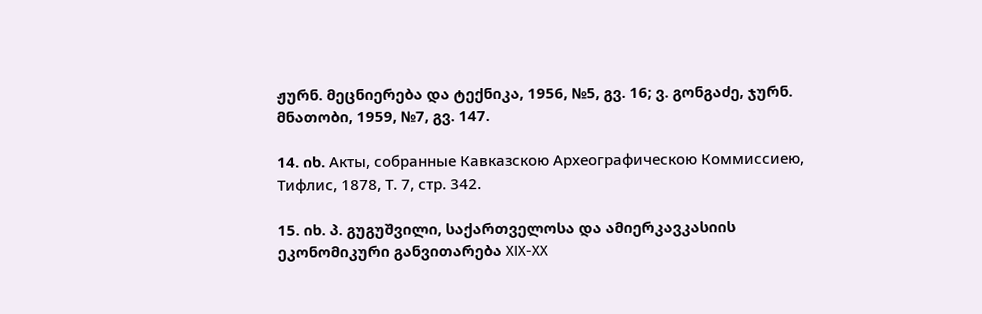ჟურნ. მეცნიერება და ტექნიკა, 1956, №5, გვ. 16; ვ. გონგაძე, ჯურნ. მნათობი, 1959, №7, გვ. 147.

14. იხ. Акты, собранные Кавказскою Археографическою Коммиссиею, Тифлис, 1878, Т. 7, стр. 342.

15. იხ. პ. გუგუშვილი, საქართველოსა და ამიერკავკასიის ეკონომიკური განვითარება XIX-XX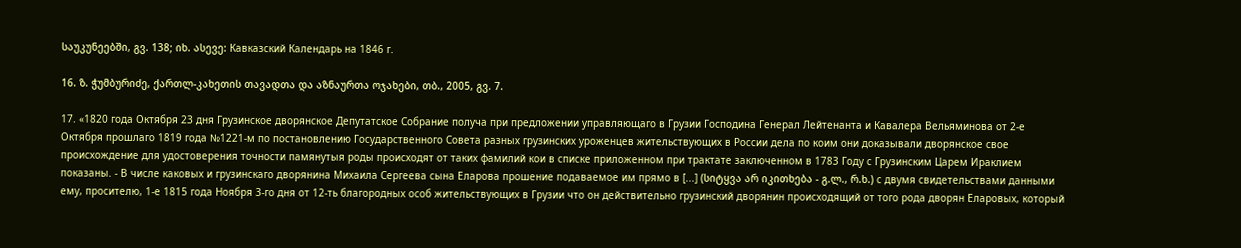საუკუნეებში, გვ. 138; იხ. ასევე: Кавказский Календарь на 1846 г.

16. ზ. ჭუმბურიძე, ქართლ-კახეთის თავადთა და აზნაურთა ოჯახები, თბ., 2005, გვ. 7.

17. «1820 года Октября 23 дня Грузинское дворянское Депутатское Собрание получа при предложении управляющаго в Грузии Господина Генерал Лейтенанта и Кавалера Вельяминова от 2-е Октября прошлаго 1819 года №1221-м по постановлению Государственного Совета разных грузинских уроженцев жительствующих в России дела по коим они доказывали дворянское свое происхождение для удостоверения точности памянутыя роды происходят от таких фамилий кои в списке приложенном при трактате заключенном в 1783 Году с Грузинским Царем Ираклием показаны. - В числе каковых и грузинскаго дворянина Михаила Сергеева сына Еларова прошение подаваемое им прямо в [...] (სიტყვა არ იკითხება - გ.ლ., რ.ხ.) с двумя свидетельствами данными ему, просителю, 1-е 1815 года Ноября 3-го дня от 12-ть благородных особ жительствующих в Грузии что он действительно грузинский дворянин происходящий от того рода дворян Еларовых, который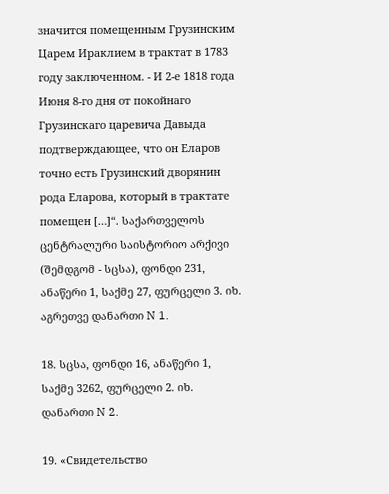значится помещенным Грузинским Царем Ираклием в трактат в 1783 году заключенном. - И 2-е 1818 года Июня 8-го дня от покойнаго Грузинскаго царевича Давыда подтверждающее, что он Еларов точно есть Грузинский дворянин рода Еларова, который в трактате помещен […]“. საქართველოს ცენტრალური საისტორიო არქივი (შემდგომ - სცსა), ფონდი 231, ანაწერი 1, საქმე 27, ფურცელი 3. იხ. აგრეთვე დანართი N 1.

18. სცსა, ფონდი 16, ანაწერი 1, საქმე 3262, ფურცელი 2. იხ. დანართი N 2.

19. «Свидетельство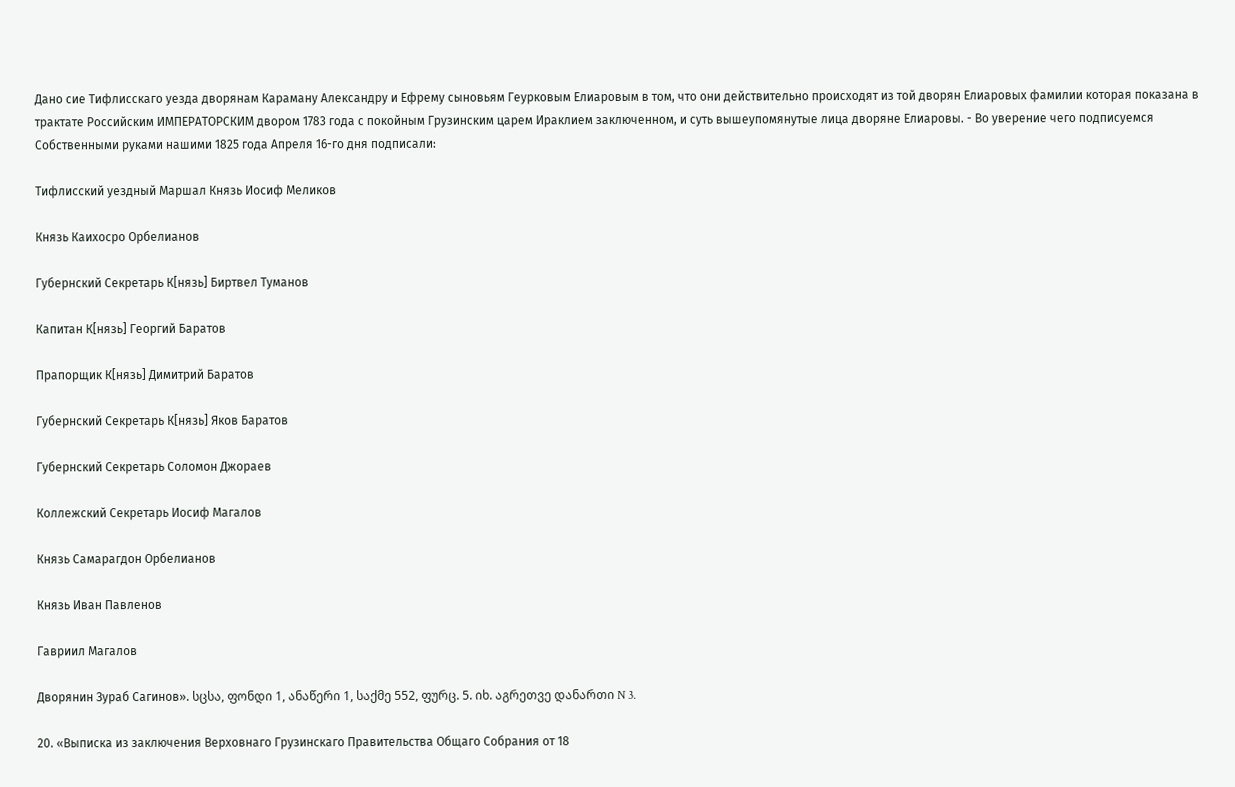Дано сие Тифлисскаго уезда дворянам Караману Александру и Ефрему сыновьям Геурковым Елиаровым в том, что они действительно происходят из той дворян Елиаровых фамилии которая показана в трактате Российским ИМПЕРАТОРСКИМ двором 1783 года с покойным Грузинским царем Ираклием заключенном, и суть вышеупомянутые лица дворяне Елиаровы. - Во уверение чего подписуемся Собственными руками нашими 1825 года Апреля 16-го дня подписали:

Тифлисский уездный Маршал Князь Иосиф Меликов

Князь Каихосро Орбелианов

Губернский Секретарь К[нязь] Биртвел Туманов

Капитан К[нязь] Георгий Баратов

Прапорщик К[нязь] Димитрий Баратов

Губернский Секретарь К[нязь] Яков Баратов

Губернский Секретарь Соломон Джораев

Коллежский Секретарь Иосиф Магалов

Князь Самарагдон Орбелианов

Князь Иван Павленов

Гавриил Магалов

Дворянин Зураб Сагинов». სცსა, ფონდი 1, ანაწერი 1, საქმე 552, ფურც. 5. იხ. აგრეთვე დანართი N 3.

20. «Выписка из заключения Верховнаго Грузинскаго Правительства Общаго Собрания от 18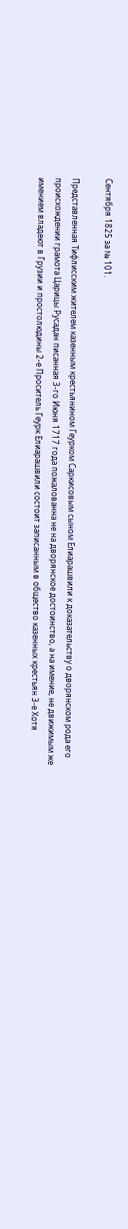Сентября 1825 за № 101.

Представленная Тифлисским жителем казенным крестьянином Геурком Саркисовым сыном Елиарашвили к доказательству о дворянском рода его происхождении грамота Царицы Русадан писанная 3-го Июня 1717 года пожалованна не на дворянское достоинство, а на имение, не движимым же имением владеют в Грузии и простолюдины 2-е Проситель Геурк Елиарашвили состоит записанным в общество казенных крестьян 3-е Хотя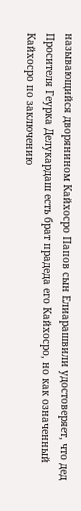называющийся дворянином Кайхосро Папов сын Елиарашвили удостоверяет, что дед Просителя Геурка Делукардаш есть брат прадеда его Кайхосро, но как означенный Кайхосро по заключению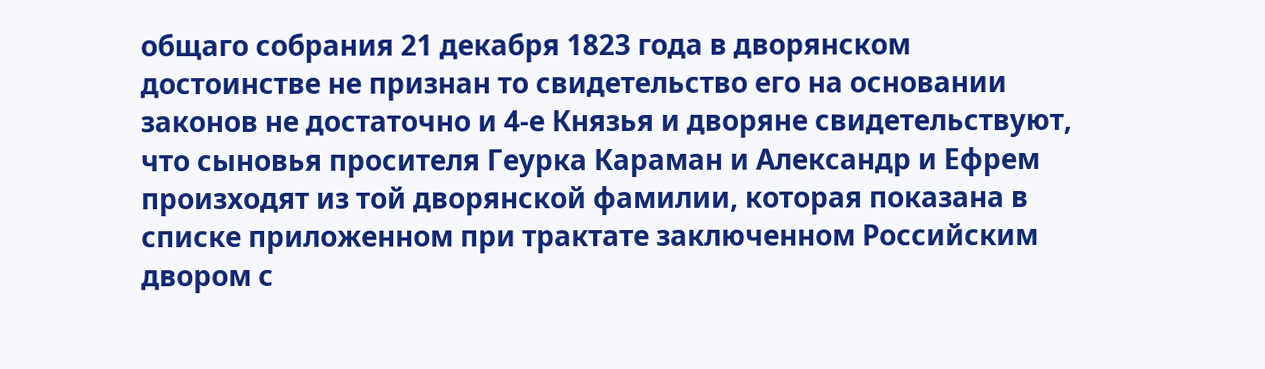общаго собрания 21 декабря 1823 года в дворянском достоинстве не признан то свидетельство его на основании законов не достаточно и 4-е Князья и дворяне свидетельствуют, что сыновья просителя Геурка Караман и Александр и Ефрем произходят из той дворянской фамилии, которая показана в списке приложенном при трактате заключенном Российским двором с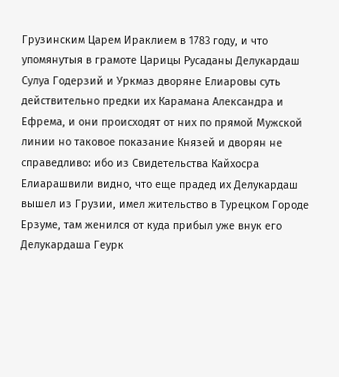Грузинским Царем Ираклием в 1783 году, и что упомянутыя в грамоте Царицы Русаданы Делукардаш Сулуа Годерзий и Уркмаз дворяне Елиаровы суть действительно предки их Карамана Александра и Ефрема, и они происходят от них по прямой Мужской линии но таковое показание Князей и дворян не справедливо: ибо из Свидетельства Кайхосра Елиарашвили видно, что еще прадед их Делукардаш вышел из Грузии, имел жительство в Турецком Городе Ерзуме, там женился от куда прибыл уже внук его Делукардаша Геурк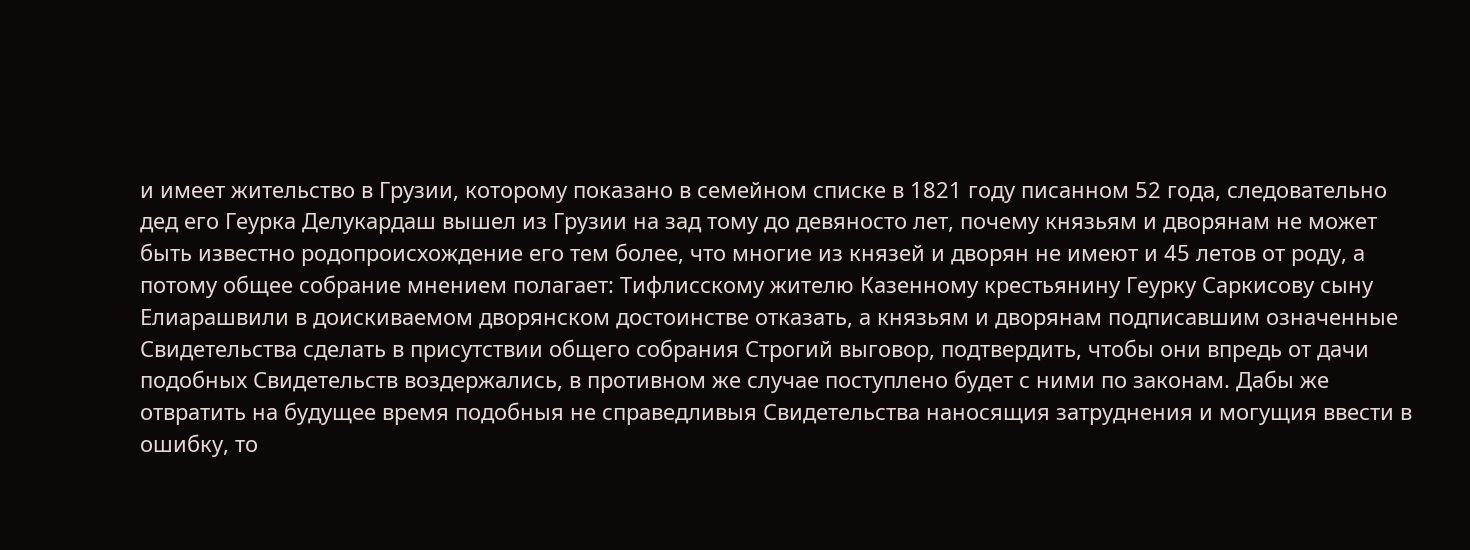и имеет жительство в Грузии, которому показано в семейном списке в 1821 году писанном 52 года, следовательно дед его Геурка Делукардаш вышел из Грузии на зад тому до девяносто лет, почему князьям и дворянам не может быть известно родопроисхождение его тем более, что многие из князей и дворян не имеют и 45 летов от роду, а потому общее собрание мнением полагает: Тифлисскому жителю Казенному крестьянину Геурку Саркисову сыну Елиарашвили в доискиваемом дворянском достоинстве отказать, а князьям и дворянам подписавшим означенные Свидетельства сделать в присутствии общего собрания Строгий выговор, подтвердить, чтобы они впредь от дачи подобных Свидетельств воздержались, в противном же случае поступлено будет с ними по законам. Дабы же отвратить на будущее время подобныя не справедливыя Свидетельства наносящия затруднения и могущия ввести в ошибку, то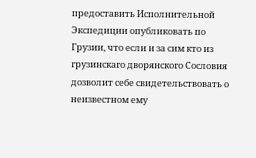предоставить Исполнительной Экспедиции опубликовать по Грузии, что если и за сим кто из грузинскаго дворянского Сословия дозволит себе свидетельствовать о неизвестном ему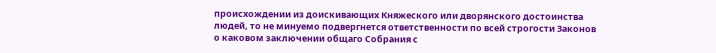происхождении из доискивающих Княжеского или дворянского достоинства людей, то не минуемо подвергнется ответственности по всей строгости Законов о каковом заключении общаго Собрания с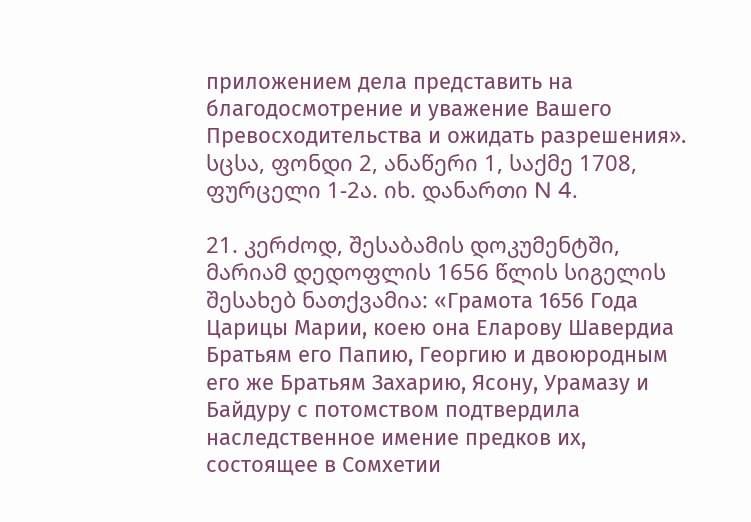приложением дела представить на благодосмотрение и уважение Вашего Превосходительства и ожидать разрешения». სცსა, ფონდი 2, ანაწერი 1, საქმე 1708, ფურცელი 1-2ა. იხ. დანართი N 4.

21. კერძოდ, შესაბამის დოკუმენტში, მარიამ დედოფლის 1656 წლის სიგელის შესახებ ნათქვამია: «Грамота 1656 Года Царицы Марии, коею она Еларову Шавердиа Братьям его Папию, Георгию и двоюродным его же Братьям Захарию, Ясону, Урамазу и Байдуру с потомством подтвердила наследственное имение предков их, состоящее в Сомхетии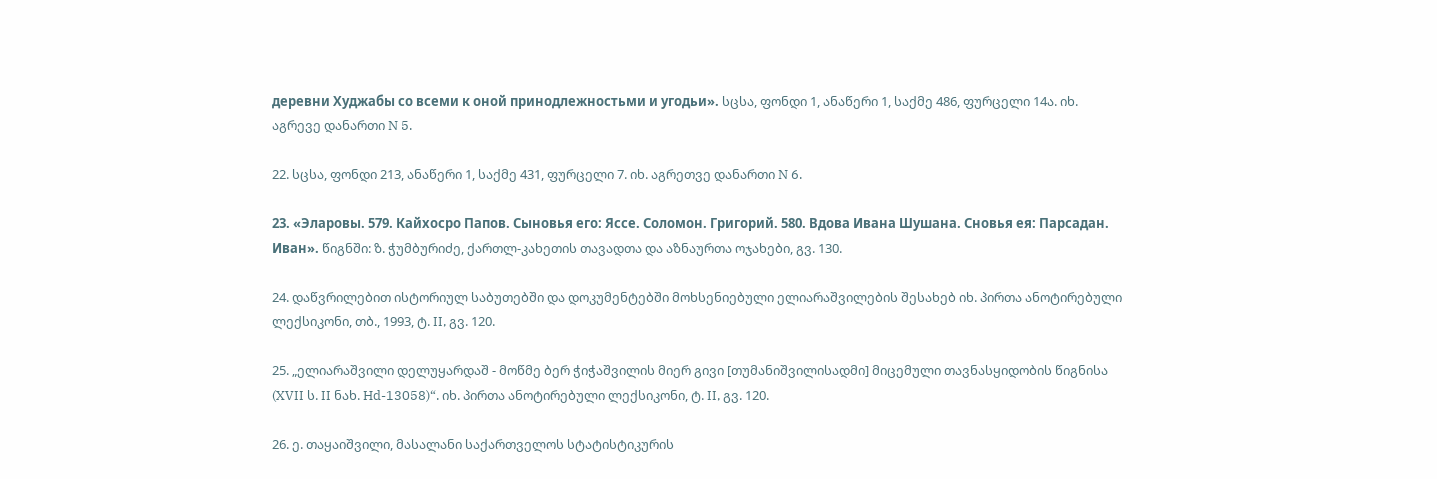деревни Худжабы со всеми к оной принодлежностьми и угодьи». სცსა, ფონდი 1, ანაწერი 1, საქმე 486, ფურცელი 14ა. იხ. აგრევე დანართი N 5.

22. სცსა, ფონდი 213, ანაწერი 1, საქმე 431, ფურცელი 7. იხ. აგრეთვე დანართი N 6.

23. «Эларовы. 579. Кайхосро Папов. Сыновья его: Яссе. Соломон. Григорий. 580. Вдова Ивана Шушана. Сновья ея: Парсадан. Иван». წიგნში: ზ. ჭუმბურიძე, ქართლ-კახეთის თავადთა და აზნაურთა ოჯახები, გვ. 130.

24. დაწვრილებით ისტორიულ საბუთებში და დოკუმენტებში მოხსენიებული ელიარაშვილების შესახებ იხ. პირთა ანოტირებული ლექსიკონი, თბ., 1993, ტ. II, გვ. 120.

25. „ელიარაშვილი დელუყარდაშ - მოწმე ბერ ჭიჭაშვილის მიერ გივი [თუმანიშვილისადმი] მიცემული თავნასყიდობის წიგნისა (XVII ს. II ნახ. Hd-13058)“. იხ. პირთა ანოტირებული ლექსიკონი, ტ. II, გვ. 120.

26. ე. თაყაიშვილი, მასალანი საქართველოს სტატისტიკურის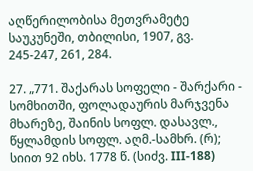აღწერილობისა მეთვრამეტე საუკუნეში, თბილისი, 1907, გვ. 245-247, 261, 284.

27. „771. შაქარას სოფელი - შარქარი - სომხითში, ფოლადაურის მარჯვენა მხარეზე, შაინის სოფლ. დასავლ., წყლამდის სოფლ. აღმ.-სამხრ. (რ); სიით 92 იხს. 1778 წ. (სიძვ. III-188)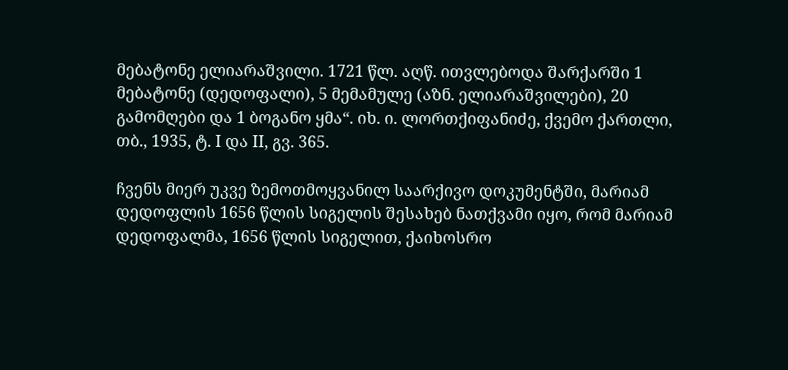მებატონე ელიარაშვილი. 1721 წლ. აღწ. ითვლებოდა შარქარში 1 მებატონე (დედოფალი), 5 მემამულე (აზნ. ელიარაშვილები), 20 გამომღები და 1 ბოგანო ყმა“. იხ. ი. ლორთქიფანიძე, ქვემო ქართლი, თბ., 1935, ტ. I და II, გვ. 365.

ჩვენს მიერ უკვე ზემოთმოყვანილ საარქივო დოკუმენტში, მარიამ დედოფლის 1656 წლის სიგელის შესახებ ნათქვამი იყო, რომ მარიამ დედოფალმა, 1656 წლის სიგელით, ქაიხოსრო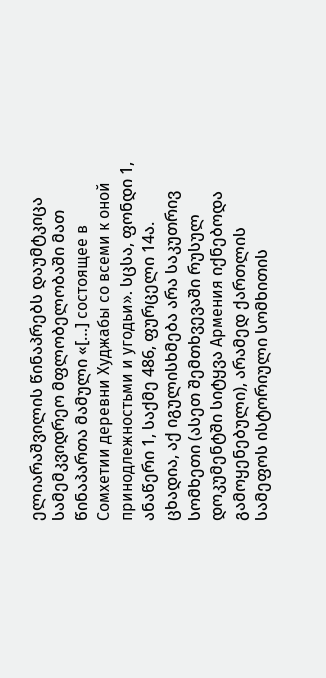ელიარაშვილის წინაპრებს დაუმტკიცა სამემკვიდრეო მფლობელობაში მათ წინაპართა მამული «[…] состоящее в Сомхетии деревни Худжабы со всеми к оной принодлежностьми и угодьи». სცსა, ფონდი 1, ანაწერი 1, საქმე 486, ფურცელი 14ა. ცხადია, აქ იგულისხმება არა საკუთრივ სომხეთი (ასეთ შემთხვევაში რუსულ დოკუმენტში სიტყვა Армения იქნებოდა გამოყენებული), არამედ ქართლის სამეფოს ისტორიული სომხითის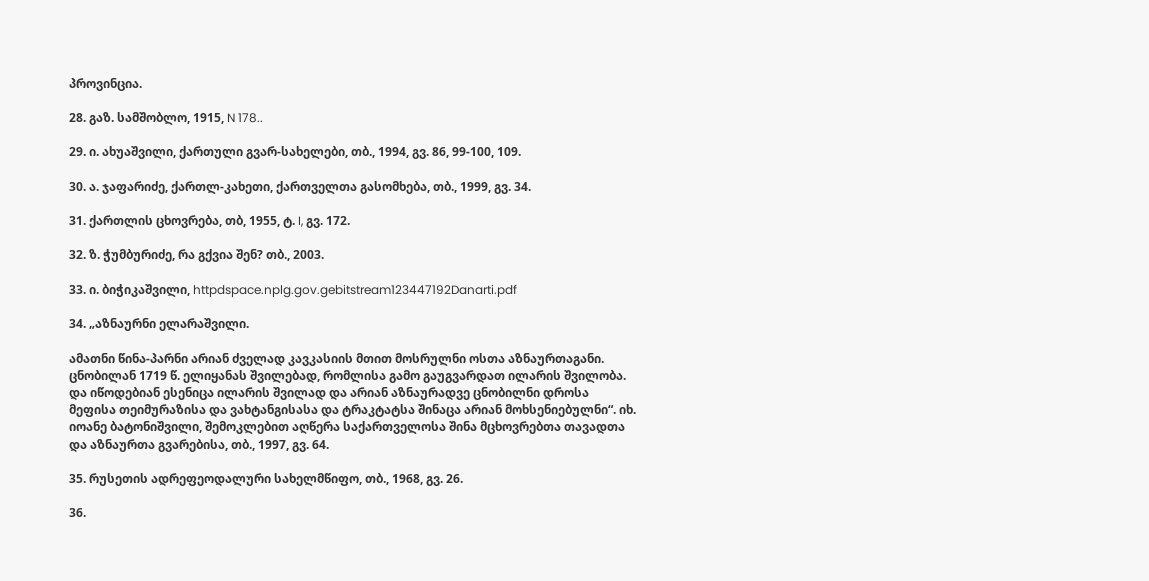პროვინცია.

28. გაზ. სამშობლო, 1915, N 178..

29. ი. ახუაშვილი, ქართული გვარ-სახელები, თბ., 1994, გვ. 86, 99-100, 109.

30. ა. ჯაფარიძე, ქართლ-კახეთი, ქართველთა გასომხება, თბ., 1999, გვ. 34.

31. ქართლის ცხოვრება, თბ, 1955, ტ. I, გვ. 172.

32. ზ. ჭუმბურიძე, რა გქვია შენ? თბ., 2003.

33. ი. ბიჭიკაშვილი, httpdspace.nplg.gov.gebitstream123447192Danarti.pdf

34. „აზნაურნი ელარაშვილი.

ამათნი წინა-პარნი არიან ძველად კავკასიის მთით მოსრულნი ოსთა აზნაურთაგანი. ცნობილან 1719 წ. ელიყანას შვილებად, რომლისა გამო გაუგვარდათ ილარის შვილობა. და იწოდებიან ესენიცა ილარის შვილად და არიან აზნაურადვე ცნობილნი დროსა მეფისა თეიმურაზისა და ვახტანგისასა და ტრაკტატსა შინაცა არიან მოხსენიებულნი“. იხ. იოანე ბატონიშვილი, შემოკლებით აღწერა საქართველოსა შინა მცხოვრებთა თავადთა და აზნაურთა გვარებისა, თბ., 1997, გვ. 64.

35. რუსეთის ადრეფეოდალური სახელმწიფო, თბ., 1968, გვ. 26.

36.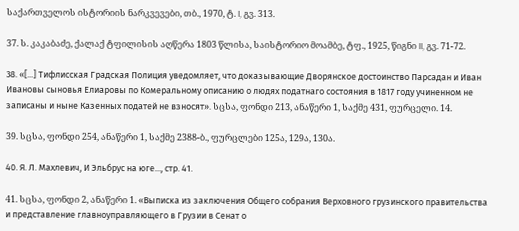საქართველოს ისტორიის ნარკვევები, თბ., 1970, ტ. I, გვ. 313.

37. ს. კაკაბაძე, ქალაქ ტფილისის აღწერა 1803 წლისა, საისტორიო მოამბე, ტფ., 1925, წიგნი II, გვ. 71-72.

38. «[...] Тифлисская Градская Полиция уведомляет, что доказывающие Дворянское достоинство Парсадан и Иван Ивановы сыновья Елиаровы по Комеральному описанию о людях податнаго состояния в 1817 году учиненном не записаны и ныне Казенных податей не взносят». სცსა, ფონდი 213, ანაწერი 1, საქმე 431, ფურცელი. 14.

39. სცსა, ფონდი 254, ანაწერი 1, საქმე 2388-ბ., ფურცლები 125ა, 129ა, 130ა.

40. Я. Л. Махлевич, И Эльбрус на юге..., стр. 41.

41. სცსა, ფონდი 2, ანაწერი 1. «Выписка из заключения Общего собрания Верховного грузинского правительства и представление главноуправляющего в Грузии в Сенат о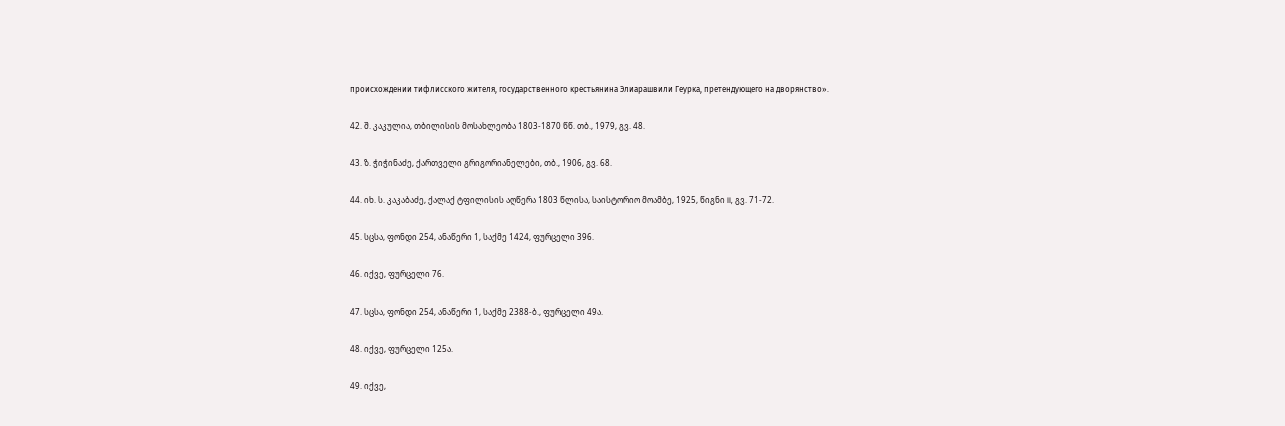происхождении тифлисского жителя, государственного крестьянина Элиарашвили Геурка, претендующего на дворянство».

42. შ. კაკულია, თბილისის მოსახლეობა 1803-1870 წწ. თბ., 1979, გვ. 48.

43. ზ. ჭიჭინაძე, ქართველი გრიგორიანელები, თბ., 1906, გვ. 68.

44. იხ. ს. კაკაბაძე, ქალაქ ტფილისის აღწერა 1803 წლისა, საისტორიო მოამბე, 1925, წიგნი II, გვ. 71-72.

45. სცსა, ფონდი 254, ანაწერი 1, საქმე 1424, ფურცელი 396.

46. იქვე, ფურცელი 76.

47. სცსა, ფონდი 254, ანაწერი 1, საქმე 2388-ბ., ფურცელი 49ა.

48. იქვე, ფურცელი 125ა.

49. იქვე,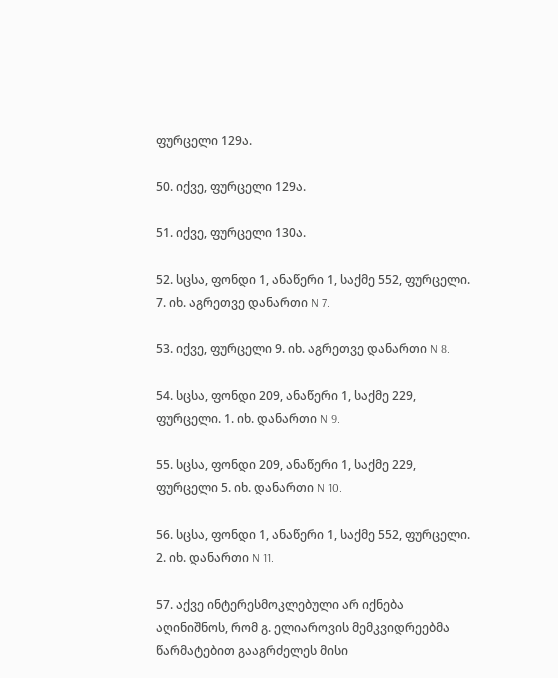ფურცელი 129ა.

50. იქვე, ფურცელი 129ა.

51. იქვე, ფურცელი 130ა.

52. სცსა, ფონდი 1, ანაწერი 1, საქმე 552, ფურცელი. 7. იხ. აგრეთვე დანართი N 7.

53. იქვე, ფურცელი 9. იხ. აგრეთვე დანართი N 8.

54. სცსა, ფონდი 209, ანაწერი 1, საქმე 229, ფურცელი. 1. იხ. დანართი N 9.

55. სცსა, ფონდი 209, ანაწერი 1, საქმე 229, ფურცელი 5. იხ. დანართი N 10.

56. სცსა, ფონდი 1, ანაწერი 1, საქმე 552, ფურცელი. 2. იხ. დანართი N 11.

57. აქვე ინტერესმოკლებული არ იქნება აღინიშნოს, რომ გ. ელიაროვის მემკვიდრეებმა წარმატებით გააგრძელეს მისი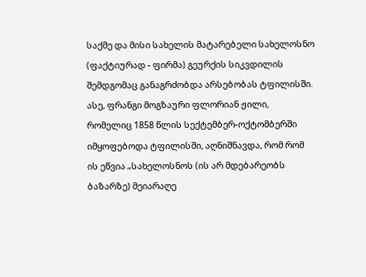საქმე და მისი სახელის მატარებელი სახელოსნო (ფაქტიურად - ფირმა) გეურქის სიკვდილის შემდგომაც განაგრძობდა არსებობას ტფილისში. ასე, ფრანგი მოგზაური ფლორიან ჟილი, რომელიც 1858 წლის სექტემბერ-ოქტომბერში იმყოფებოდა ტფილისში, აღნიშნავდა, რომ რომ ის ეწვია „სახელოსნოს (ის არ მდებარეობს ბაზარზე) მეიარაღე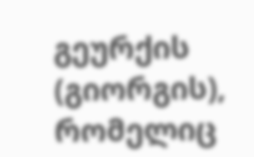გეურქის (გიორგის), რომელიც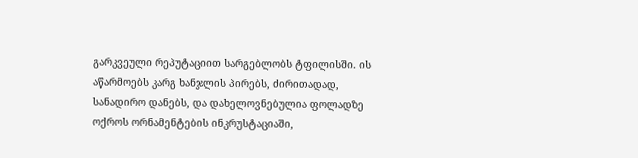გარკვეული რეპუტაციით სარგებლობს ტფილისში. ის აწარმოებს კარგ ხანჯლის პირებს, ძირითადად, სანადირო დანებს, და დახელოვნებულია ფოლადზე ოქროს ორნამენტების ინკრუსტაციაში,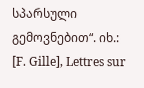სპარსული გემოვნებით“. იხ.: [F. Gille], Lettres sur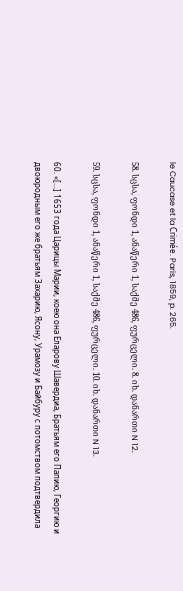le Caucase et la Crimée. Paris, 1859, p. 265.

58. სცსა, ფონდი 1, ანაწერი 1, საქმე 486, ფურცელი. 8. იხ. დანართი N 12.

59. სცსა, ფონდი 1, ანაწერი 1, საქმე 486, ფურცელი. 10. იხ. დანართი N 13.

60. «[...] 1653 года Царицы Марии, коею она Еларову Шавердиа, Братьям его Папию, Георгию и двоюродным его же братьям Захарию, Ясону, Урамозу и Байбуру с потомством подтвердила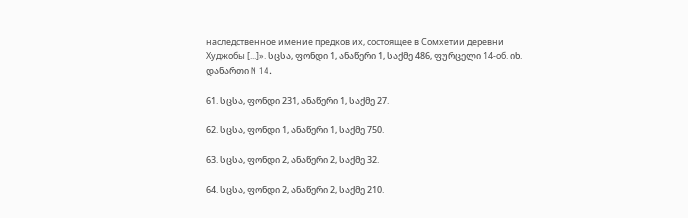наследственное имение предков их, состоящее в Сомхетии деревни Худжобы [...]». სცსა, ფონდი 1, ანაწერი 1, საქმე 486, ფურცელი 14-об. იხ. დანართი N 14.

61. სცსა, ფონდი 231, ანაწერი 1, საქმე 27.

62. სცსა, ფონდი 1, ანაწერი 1, საქმე 750.

63. სცსა, ფონდი 2, ანაწერი 2, საქმე 32.

64. სცსა, ფონდი 2, ანაწერი 2, საქმე 210.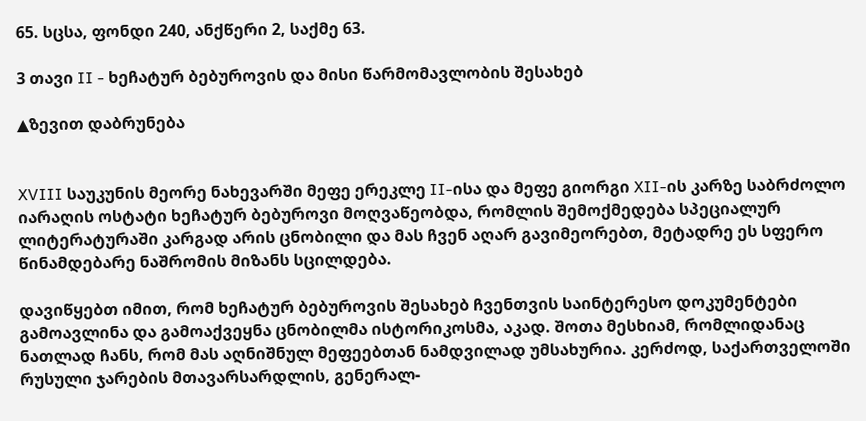65. სცსა, ფონდი 240, ანქწერი 2, საქმე 63.

3 თავი II - ხეჩატურ ბებუროვის და მისი წარმომავლობის შესახებ

▲ზევით დაბრუნება


XVIII საუკუნის მეორე ნახევარში მეფე ერეკლე II-ისა და მეფე გიორგი XII-ის კარზე საბრძოლო იარაღის ოსტატი ხეჩატურ ბებუროვი მოღვაწეობდა, რომლის შემოქმედება სპეციალურ ლიტერატურაში კარგად არის ცნობილი და მას ჩვენ აღარ გავიმეორებთ, მეტადრე ეს სფერო წინამდებარე ნაშრომის მიზანს სცილდება.

დავიწყებთ იმით, რომ ხეჩატურ ბებუროვის შესახებ ჩვენთვის საინტერესო დოკუმენტები გამოავლინა და გამოაქვეყნა ცნობილმა ისტორიკოსმა, აკად. შოთა მესხიამ, რომლიდანაც ნათლად ჩანს, რომ მას აღნიშნულ მეფეებთან ნამდვილად უმსახურია. კერძოდ, საქართველოში რუსული ჯარების მთავარსარდლის, გენერალ-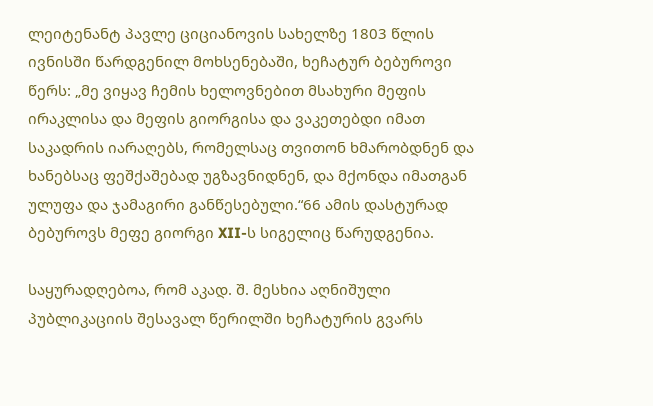ლეიტენანტ პავლე ციციანოვის სახელზე 1803 წლის ივნისში წარდგენილ მოხსენებაში, ხეჩატურ ბებუროვი წერს: „მე ვიყავ ჩემის ხელოვნებით მსახური მეფის ირაკლისა და მეფის გიორგისა და ვაკეთებდი იმათ საკადრის იარაღებს, რომელსაც თვითონ ხმარობდნენ და ხანებსაც ფეშქაშებად უგზავნიდნენ, და მქონდა იმათგან ულუფა და ჯამაგირი განწესებული.“66 ამის დასტურად ბებუროვს მეფე გიორგი XII-ს სიგელიც წარუდგენია.

საყურადღებოა, რომ აკად. შ. მესხია აღნიშული პუბლიკაციის შესავალ წერილში ხეჩატურის გვარს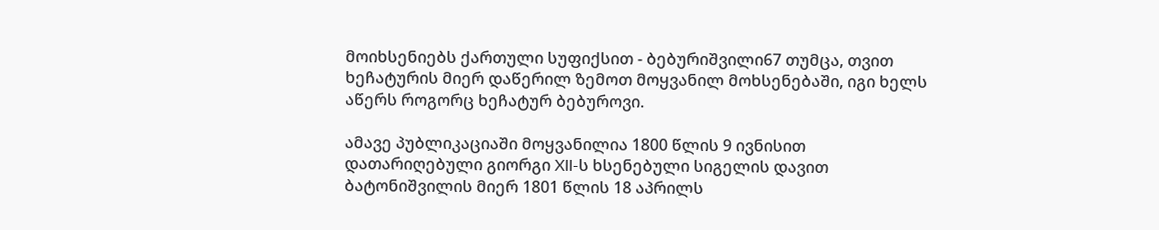მოიხსენიებს ქართული სუფიქსით - ბებურიშვილი67 თუმცა, თვით ხეჩატურის მიერ დაწერილ ზემოთ მოყვანილ მოხსენებაში, იგი ხელს აწერს როგორც ხეჩატურ ბებუროვი.

ამავე პუბლიკაციაში მოყვანილია 1800 წლის 9 ივნისით დათარიღებული გიორგი XII-ს ხსენებული სიგელის დავით ბატონიშვილის მიერ 1801 წლის 18 აპრილს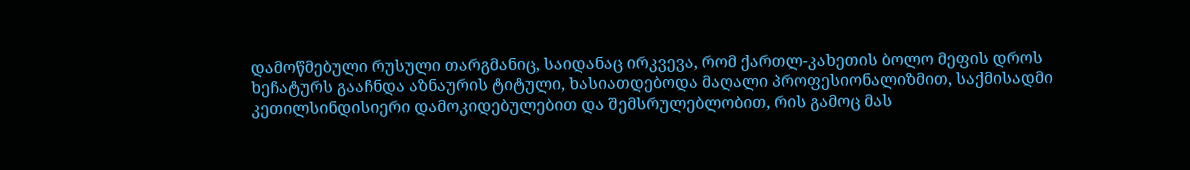დამოწმებული რუსული თარგმანიც, საიდანაც ირკვევა, რომ ქართლ-კახეთის ბოლო მეფის დროს ხეჩატურს გააჩნდა აზნაურის ტიტული, ხასიათდებოდა მაღალი პროფესიონალიზმით, საქმისადმი კეთილსინდისიერი დამოკიდებულებით და შემსრულებლობით, რის გამოც მას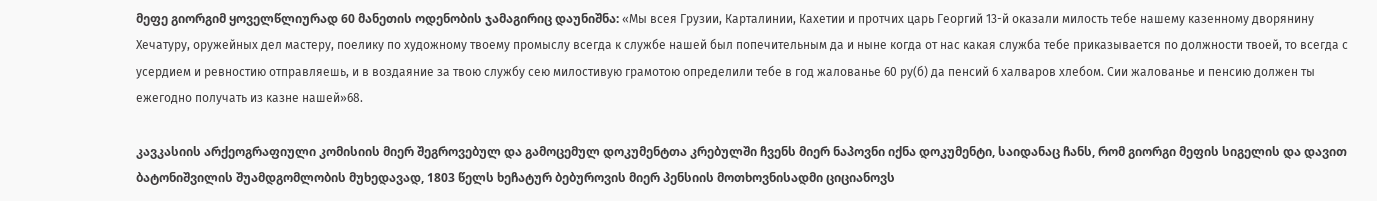მეფე გიორგიმ ყოველწლიურად 60 მანეთის ოდენობის ჯამაგირიც დაუნიშნა: «Мы всея Грузии, Карталинии, Кахетии и протчих царь Георгий 13-й оказали милость тебе нашему казенному дворянину Хечатуру, оружейных дел мастеру, поелику по художному твоему промыслу всегда к службе нашей был попечительным да и ныне когда от нас какая служба тебе приказывается по должности твоей, то всегда с усердием и ревностию отправляешь, и в воздаяние за твою службу сею милостивую грамотою определили тебе в год жалованье 60 ру(б) да пенсий 6 халваров хлебом. Сии жалованье и пенсию должен ты ежегодно получать из казне нашей»68.

კავკასიის არქეოგრაფიული კომისიის მიერ შეგროვებულ და გამოცემულ დოკუმენტთა კრებულში ჩვენს მიერ ნაპოვნი იქნა დოკუმენტი, საიდანაც ჩანს, რომ გიორგი მეფის სიგელის და დავით ბატონიშვილის შუამდგომლობის მუხედავად, 1803 წელს ხეჩატურ ბებუროვის მიერ პენსიის მოთხოვნისადმი ციციანოვს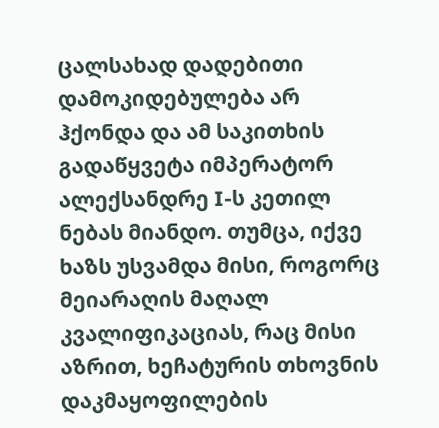ცალსახად დადებითი დამოკიდებულება არ ჰქონდა და ამ საკითხის გადაწყვეტა იმპერატორ ალექსანდრე I-ს კეთილ ნებას მიანდო. თუმცა, იქვე ხაზს უსვამდა მისი, როგორც მეიარაღის მაღალ კვალიფიკაციას, რაც მისი აზრით, ხეჩატურის თხოვნის დაკმაყოფილების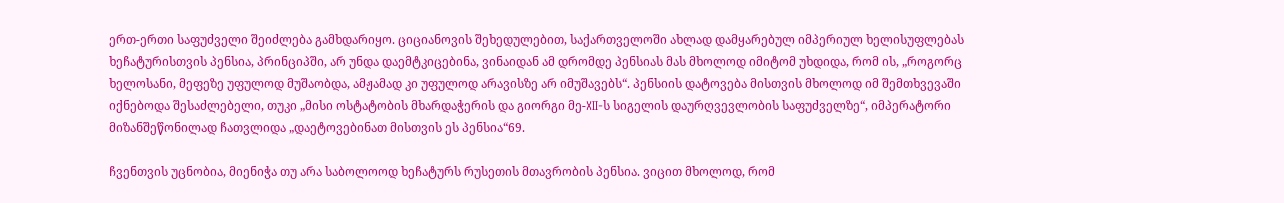ერთ-ერთი საფუძველი შეიძლება გამხდარიყო. ციციანოვის შეხედულებით, საქართველოში ახლად დამყარებულ იმპერიულ ხელისუფლებას ხეჩატურისთვის პენსია, პრინციპში, არ უნდა დაემტკიცებინა, ვინაიდან ამ დრომდე პენსიას მას მხოლოდ იმიტომ უხდიდა, რომ ის, „როგორც ხელოსანი, მეფეზე უფულოდ მუშაობდა, ამჟამად კი უფულოდ არავისზე არ იმუშავებს“. პენსიის დატოვება მისთვის მხოლოდ იმ შემთხვევაში იქნებოდა შესაძლებელი, თუკი „მისი ოსტატობის მხარდაჭერის და გიორგი მე-XII-ს სიგელის დაურღვევლობის საფუძველზე“, იმპერატორი მიზანშეწონილად ჩათვლიდა „დაეტოვებინათ მისთვის ეს პენსია“69.

ჩვენთვის უცნობია, მიენიჭა თუ არა საბოლოოდ ხეჩატურს რუსეთის მთავრობის პენსია. ვიცით მხოლოდ, რომ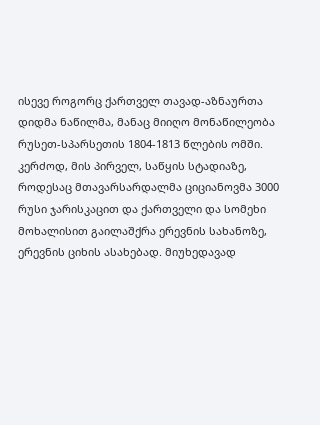ისევე როგორც ქართველ თავად-აზნაურთა დიდმა ნაწილმა, მანაც მიიღო მონაწილეობა რუსეთ-სპარსეთის 1804-1813 წლების ომში. კერძოდ, მის პირველ, საწყის სტადიაზე, როდესაც მთავარსარდალმა ციციანოვმა 3000 რუსი ჯარისკაცით და ქართველი და სომეხი მოხალისით გაილაშქრა ერევნის სახანოზე, ერევნის ციხის ასახებად. მიუხედავად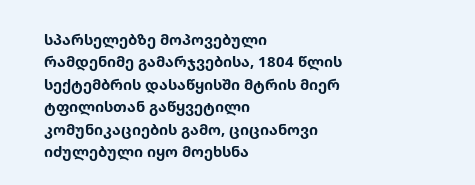სპარსელებზე მოპოვებული რამდენიმე გამარჯვებისა, 1804 წლის სექტემბრის დასაწყისში მტრის მიერ ტფილისთან გაწყვეტილი კომუნიკაციების გამო, ციციანოვი იძულებული იყო მოეხსნა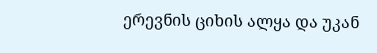ერევნის ციხის ალყა და უკან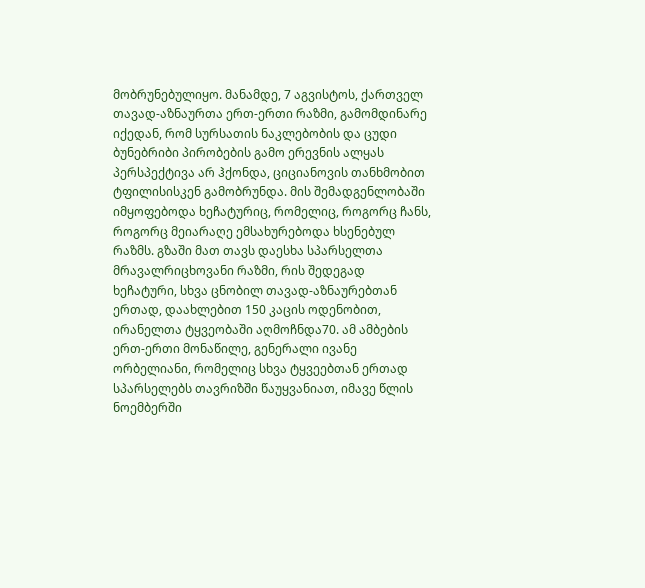მობრუნებულიყო. მანამდე, 7 აგვისტოს, ქართველ თავად-აზნაურთა ერთ-ერთი რაზმი, გამომდინარე იქედან, რომ სურსათის ნაკლებობის და ცუდი ბუნებრიბი პირობების გამო ერევნის ალყას პერსპექტივა არ ჰქონდა, ციციანოვის თანხმობით ტფილისისკენ გამობრუნდა. მის შემადგენლობაში იმყოფებოდა ხეჩატურიც, რომელიც, როგორც ჩანს, როგორც მეიარაღე ემსახურებოდა ხსენებულ რაზმს. გზაში მათ თავს დაესხა სპარსელთა მრავალრიცხოვანი რაზმი, რის შედეგად ხეჩატური, სხვა ცნობილ თავად-აზნაურებთან ერთად, დაახლებით 150 კაცის ოდენობით, ირანელთა ტყვეობაში აღმოჩნდა70. ამ ამბების ერთ-ერთი მონაწილე, გენერალი ივანე ორბელიანი, რომელიც სხვა ტყვეებთან ერთად სპარსელებს თავრიზში წაუყვანიათ, იმავე წლის ნოემბერში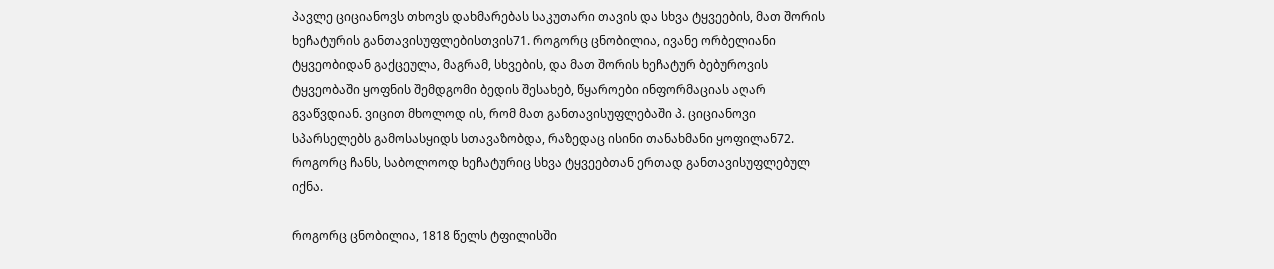პავლე ციციანოვს თხოვს დახმარებას საკუთარი თავის და სხვა ტყვეების, მათ შორის ხეჩატურის განთავისუფლებისთვის71. როგორც ცნობილია, ივანე ორბელიანი ტყვეობიდან გაქცეულა, მაგრამ, სხვების, და მათ შორის ხეჩატურ ბებუროვის ტყვეობაში ყოფნის შემდგომი ბედის შესახებ, წყაროები ინფორმაციას აღარ გვაწვდიან. ვიცით მხოლოდ ის, რომ მათ განთავისუფლებაში პ. ციციანოვი სპარსელებს გამოსასყიდს სთავაზობდა, რაზედაც ისინი თანახმანი ყოფილან72. როგორც ჩანს, საბოლოოდ ხეჩატურიც სხვა ტყვეებთან ერთად განთავისუფლებულ იქნა.

როგორც ცნობილია, 1818 წელს ტფილისში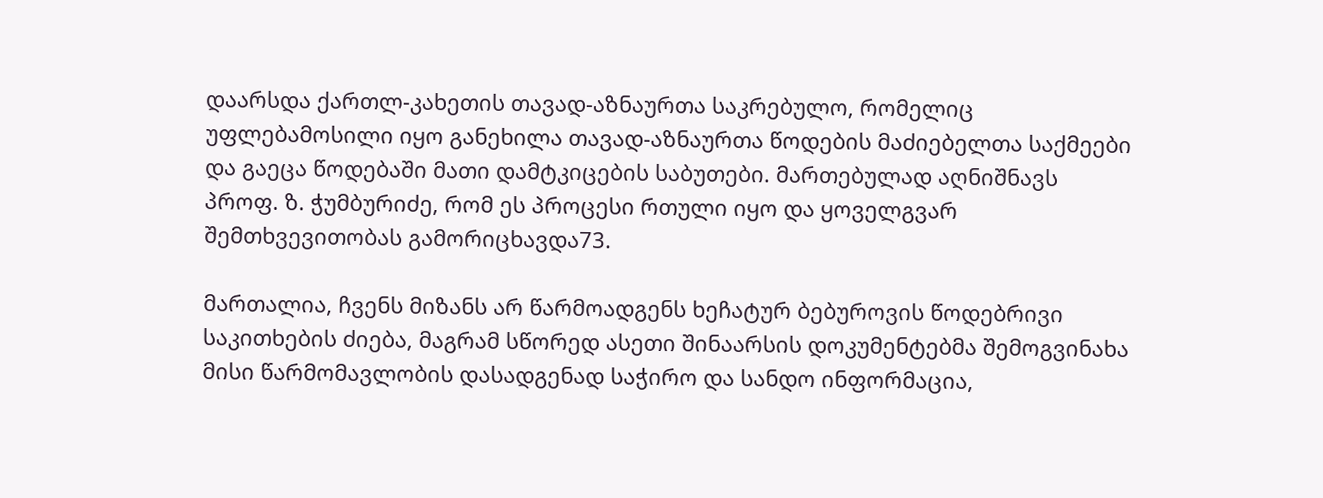დაარსდა ქართლ-კახეთის თავად-აზნაურთა საკრებულო, რომელიც უფლებამოსილი იყო განეხილა თავად-აზნაურთა წოდების მაძიებელთა საქმეები და გაეცა წოდებაში მათი დამტკიცების საბუთები. მართებულად აღნიშნავს პროფ. ზ. ჭუმბურიძე, რომ ეს პროცესი რთული იყო და ყოველგვარ შემთხვევითობას გამორიცხავდა73.

მართალია, ჩვენს მიზანს არ წარმოადგენს ხეჩატურ ბებუროვის წოდებრივი საკითხების ძიება, მაგრამ სწორედ ასეთი შინაარსის დოკუმენტებმა შემოგვინახა მისი წარმომავლობის დასადგენად საჭირო და სანდო ინფორმაცია,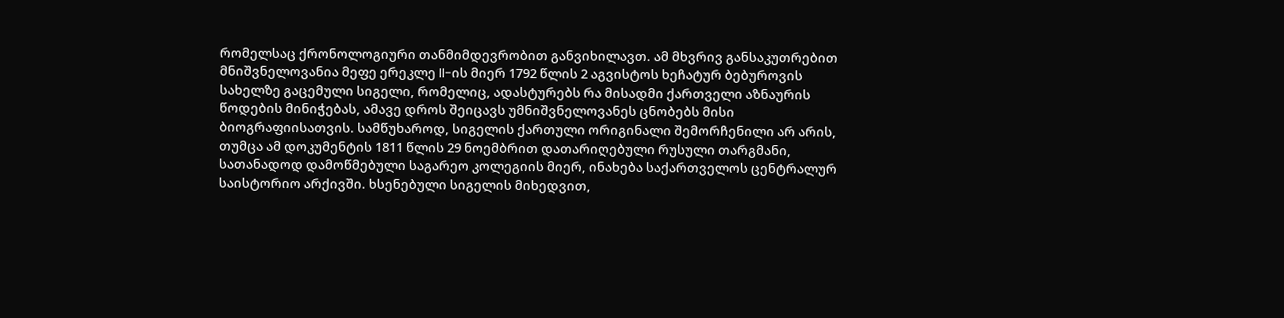რომელსაც ქრონოლოგიური თანმიმდევრობით განვიხილავთ. ამ მხვრივ განსაკუთრებით მნიშვნელოვანია მეფე ერეკლე II-ის მიერ 1792 წლის 2 აგვისტოს ხეჩატურ ბებუროვის სახელზე გაცემული სიგელი, რომელიც, ადასტურებს რა მისადმი ქართველი აზნაურის წოდების მინიჭებას, ამავე დროს შეიცავს უმნიშვნელოვანეს ცნობებს მისი ბიოგრაფიისათვის. სამწუხაროდ, სიგელის ქართული ორიგინალი შემორჩენილი არ არის, თუმცა ამ დოკუმენტის 1811 წლის 29 ნოემბრით დათარიღებული რუსული თარგმანი, სათანადოდ დამოწმებული საგარეო კოლეგიის მიერ, ინახება საქართველოს ცენტრალურ საისტორიო არქივში. ხსენებული სიგელის მიხედვით,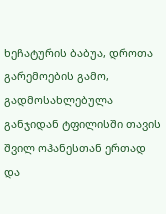ხეჩატურის ბაბუა, დროთა გარემოების გამო, გადმოსახლებულა განჯიდან ტფილისში თავის შვილ ოჰანესთან ერთად და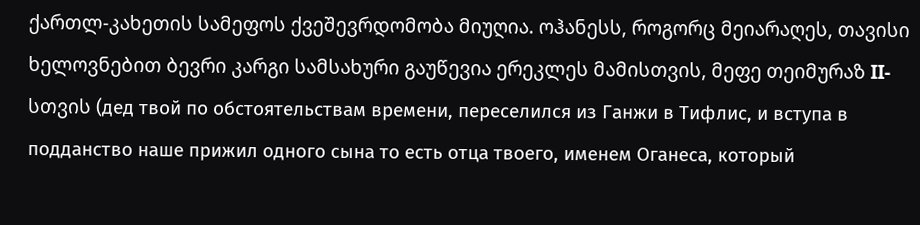ქართლ-კახეთის სამეფოს ქვეშევრდომობა მიუღია. ოჰანესს, როგორც მეიარაღეს, თავისი ხელოვნებით ბევრი კარგი სამსახური გაუწევია ერეკლეს მამისთვის, მეფე თეიმურაზ II-სთვის (дед твой по обстоятельствам времени, переселился из Ганжи в Тифлис, и вступа в подданство наше прижил одного сына то есть отца твоего, именем Оганеса, который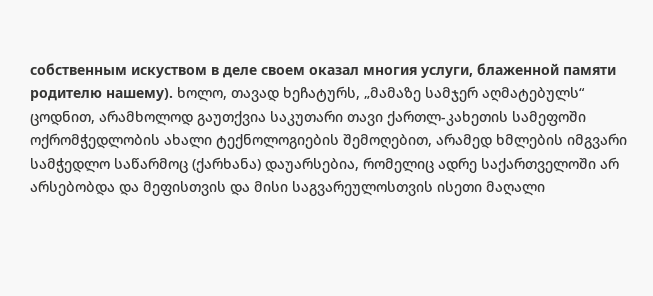собственным искуством в деле своем оказал многия услуги, блаженной памяти родителю нашему). ხოლო, თავად ხეჩატურს, „მამაზე სამჯერ აღმატებულს“ ცოდნით, არამხოლოდ გაუთქვია საკუთარი თავი ქართლ-კახეთის სამეფოში ოქრომჭედლობის ახალი ტექნოლოგიების შემოღებით, არამედ ხმლების იმგვარი სამჭედლო საწარმოც (ქარხანა) დაუარსებია, რომელიც ადრე საქართველოში არ არსებობდა და მეფისთვის და მისი საგვარეულოსთვის ისეთი მაღალი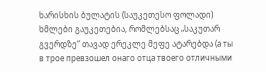ხარისხის ბულატის (საუკეთესო ფოლადი) ხმლები გაუკეთებია, რომლებსაც „საკუთარ გვერდზე“ თავად ერეკლე მეფე ატარებდა (а ты в трое превзошел онаго отца твоего отличными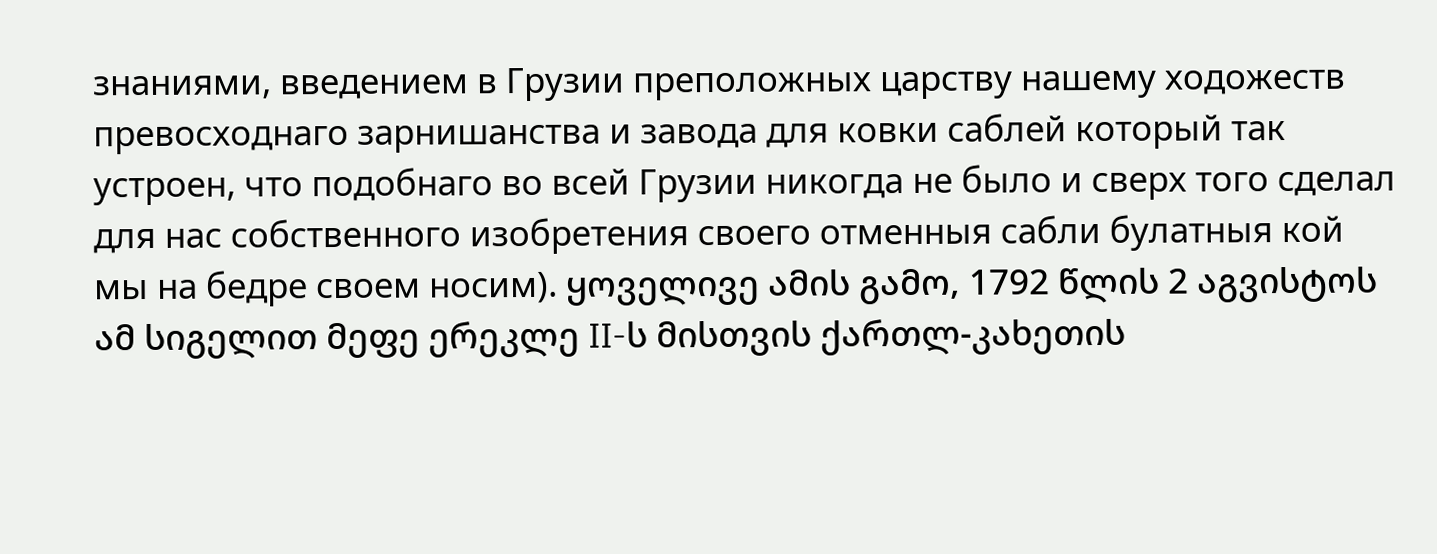знаниями, введением в Грузии преположных царству нашему ходожеств превосходнаго зарнишанства и завода для ковки саблей который так устроен, что подобнаго во всей Грузии никогда не было и сверх того сделал для нас собственного изобретения своего отменныя сабли булатныя кой мы на бедре своем носим). ყოველივე ამის გამო, 1792 წლის 2 აგვისტოს ამ სიგელით მეფე ერეკლე II-ს მისთვის ქართლ-კახეთის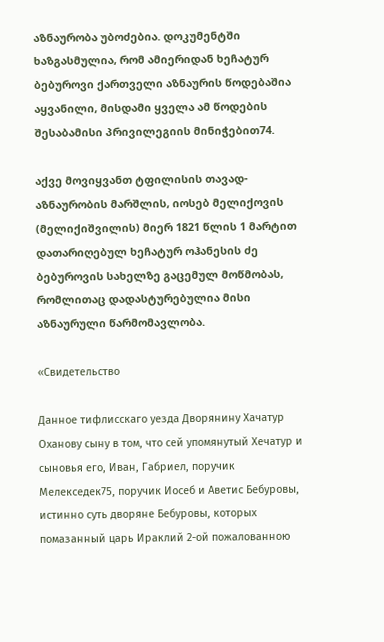აზნაურობა უბოძებია. დოკუმენტში ხაზგასმულია, რომ ამიერიდან ხეჩატურ ბებუროვი ქართველი აზნაურის წოდებაშია აყვანილი, მისდამი ყველა ამ წოდების შესაბამისი პრივილეგიის მინიჭებით74.

აქვე მოვიყვანთ ტფილისის თავად-აზნაურობის მარშლის, იოსებ მელიქოვის (მელიქიშვილის) მიერ 1821 წლის 1 მარტით დათარიღებულ ხეჩატურ ოჰანესის ძე ბებუროვის სახელზე გაცემულ მოწმობას, რომლითაც დადასტურებულია მისი აზნაურული წარმომავლობა.

«Свидетельство

Данное тифлисскаго уезда Дворянину Хачатур Оханову сыну в том, что сей упомянутый Хечатур и сыновья его, Иван, Габриел, поручик Мелекседек75, поручик Иосеб и Аветис Бебуровы, истинно суть дворяне Бебуровы, которых помазанный царь Ираклий 2-ой пожалованною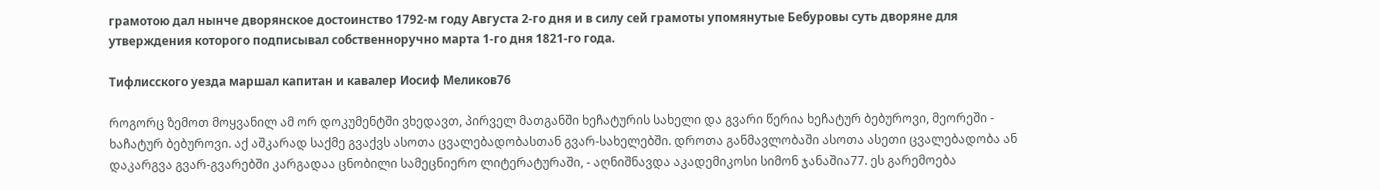грамотою дал нынче дворянское достоинство 1792-м году Августа 2-го дня и в силу сей грамоты упомянутые Бебуровы суть дворяне для утверждения которого подписывал собственноручно марта 1-го дня 1821-го года.

Тифлисского уезда маршал капитан и кавалер Иосиф Меликов76

როგორც ზემოთ მოყვანილ ამ ორ დოკუმენტში ვხედავთ, პირველ მათგანში ხეჩატურის სახელი და გვარი წერია ხეჩატურ ბებუროვი, მეორეში - ხაჩატურ ბებუროვი. აქ აშკარად საქმე გვაქვს ასოთა ცვალებადობასთან გვარ-სახელებში. დროთა განმავლობაში ასოთა ასეთი ცვალებადობა ან დაკარგვა გვარ-გვარებში კარგადაა ცნობილი სამეცნიერო ლიტერატურაში, - აღნიშნავდა აკადემიკოსი სიმონ ჯანაშია77. ეს გარემოება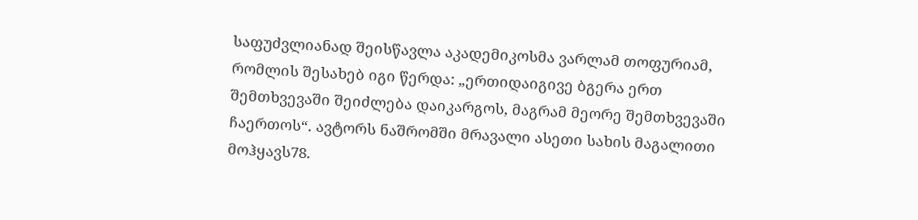საფუძვლიანად შეისწავლა აკადემიკოსმა ვარლამ თოფურიამ, რომლის შესახებ იგი წერდა: „ერთიდაიგივე ბგერა ერთ შემთხვევაში შეიძლება დაიკარგოს, მაგრამ მეორე შემთხვევაში ჩაერთოს“. ავტორს ნაშრომში მრავალი ასეთი სახის მაგალითი მოჰყავს78.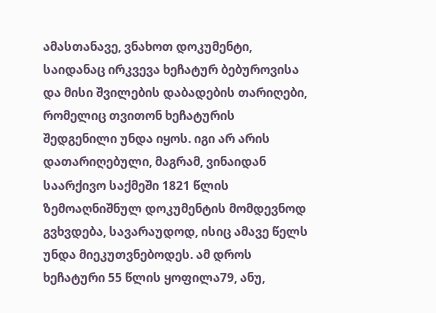ამასთანავე, ვნახოთ დოკუმენტი, საიდანაც ირკვევა ხეჩატურ ბებუროვისა და მისი შვილების დაბადების თარიღები, რომელიც თვითონ ხეჩატურის შედგენილი უნდა იყოს. იგი არ არის დათარიღებული, მაგრამ, ვინაიდან საარქივო საქმეში 1821 წლის ზემოაღნიშნულ დოკუმენტის მომდევნოდ გვხვდება, სავარაუდოდ, ისიც ამავე წელს უნდა მიეკუთვნებოდეს. ამ დროს ხეჩატური 55 წლის ყოფილა79, ანუ,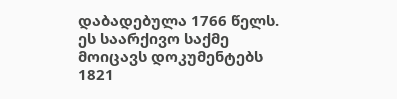დაბადებულა 1766 წელს. ეს საარქივო საქმე მოიცავს დოკუმენტებს 1821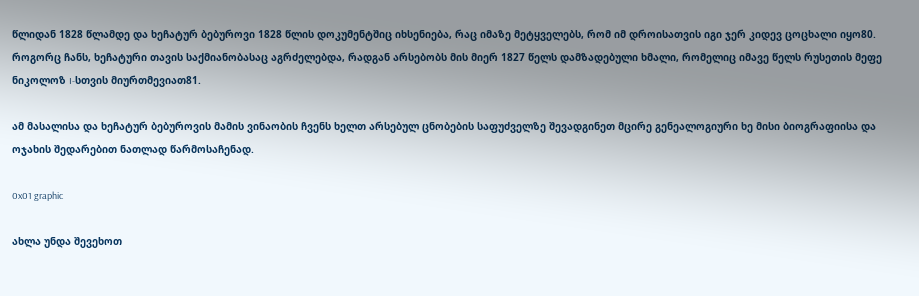წლიდან 1828 წლამდე და ხეჩატურ ბებუროვი 1828 წლის დოკუმენტშიც იხსენიება, რაც იმაზე მეტყველებს, რომ იმ დროისათვის იგი ჯერ კიდევ ცოცხალი იყო80. როგორც ჩანს, ხეჩატური თავის საქმიანობასაც აგრძელებდა, რადგან არსებობს მის მიერ 1827 წელს დამზადებული ხმალი, რომელიც იმავე წელს რუსეთის მეფე ნიკოლოზ I-სთვის მიურთმევიათ81.

ამ მასალისა და ხეჩატურ ბებუროვის მამის ვინაობის ჩვენს ხელთ არსებულ ცნობების საფუძველზე შევადგინეთ მცირე გენეალოგიური ხე მისი ბიოგრაფიისა და ოჯახის შედარებით ნათლად წარმოსაჩენად.

0x01 graphic

ახლა უნდა შევეხოთ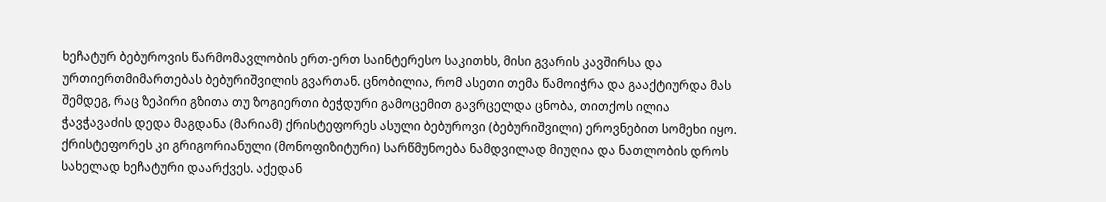ხეჩატურ ბებუროვის წარმომავლობის ერთ-ერთ საინტერესო საკითხს, მისი გვარის კავშირსა და ურთიერთმიმართებას ბებურიშვილის გვართან. ცნობილია, რომ ასეთი თემა წამოიჭრა და გააქტიურდა მას შემდეგ, რაც ზეპირი გზითა თუ ზოგიერთი ბეჭდური გამოცემით გავრცელდა ცნობა, თითქოს ილია ჭავჭავაძის დედა მაგდანა (მარიამ) ქრისტეფორეს ასული ბებუროვი (ბებურიშვილი) ეროვნებით სომეხი იყო. ქრისტეფორეს კი გრიგორიანული (მონოფიზიტური) სარწმუნოება ნამდვილად მიუღია და ნათლობის დროს სახელად ხეჩატური დაარქვეს. აქედან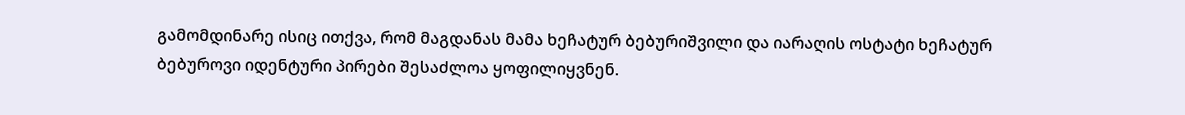გამომდინარე ისიც ითქვა, რომ მაგდანას მამა ხეჩატურ ბებურიშვილი და იარაღის ოსტატი ხეჩატურ ბებუროვი იდენტური პირები შესაძლოა ყოფილიყვნენ.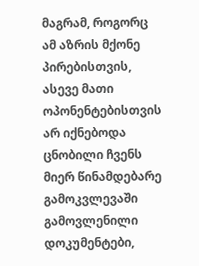მაგრამ, როგორც ამ აზრის მქონე პირებისთვის, ასევე მათი ოპონენტებისთვის არ იქნებოდა ცნობილი ჩვენს მიერ წინამდებარე გამოკვლევაში გამოვლენილი დოკუმენტები,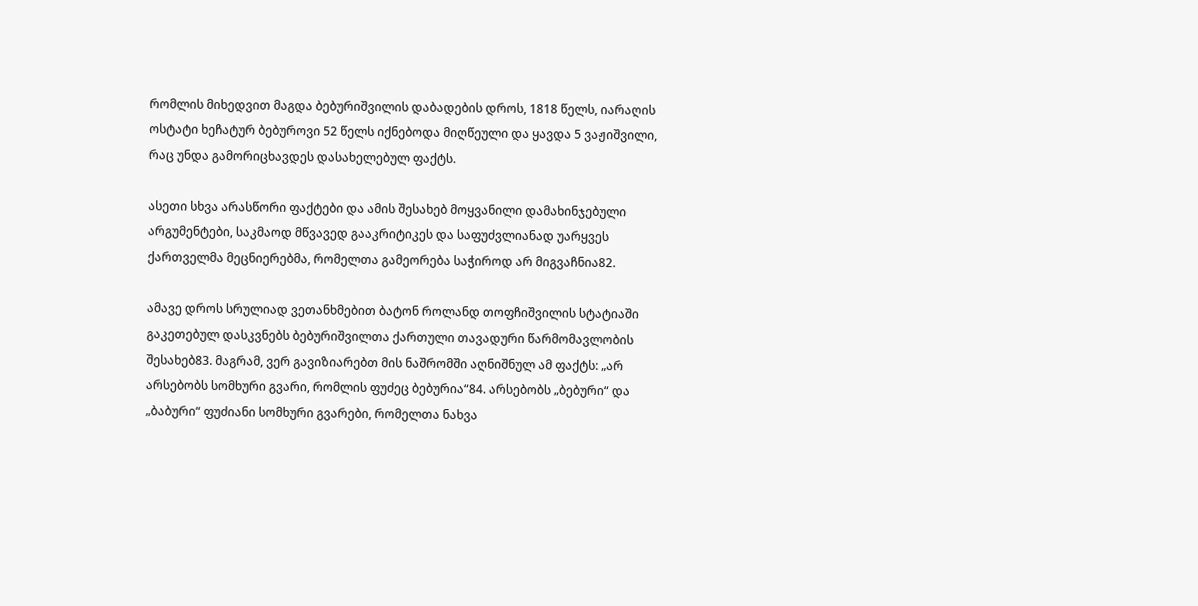რომლის მიხედვით მაგდა ბებურიშვილის დაბადების დროს, 1818 წელს, იარაღის ოსტატი ხეჩატურ ბებუროვი 52 წელს იქნებოდა მიღწეული და ყავდა 5 ვაჟიშვილი, რაც უნდა გამორიცხავდეს დასახელებულ ფაქტს.

ასეთი სხვა არასწორი ფაქტები და ამის შესახებ მოყვანილი დამახინჯებული არგუმენტები, საკმაოდ მწვავედ გააკრიტიკეს და საფუძვლიანად უარყვეს ქართველმა მეცნიერებმა, რომელთა გამეორება საჭიროდ არ მიგვაჩნია82.

ამავე დროს სრულიად ვეთანხმებით ბატონ როლანდ თოფჩიშვილის სტატიაში გაკეთებულ დასკვნებს ბებურიშვილთა ქართული თავადური წარმომავლობის შესახებ83. მაგრამ, ვერ გავიზიარებთ მის ნაშრომში აღნიშნულ ამ ფაქტს: „არ არსებობს სომხური გვარი, რომლის ფუძეც ბებურია“84. არსებობს „ბებური“ და „ბაბური“ ფუძიანი სომხური გვარები, რომელთა ნახვა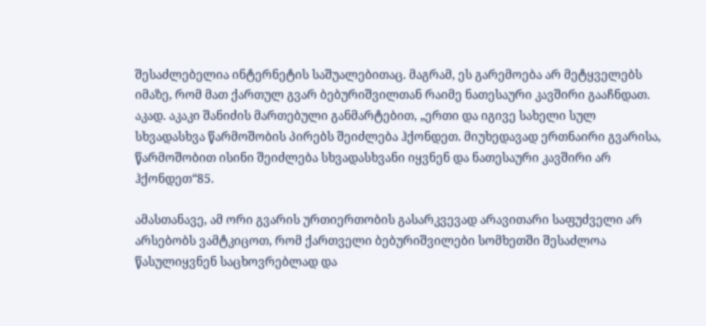შესაძლებელია ინტერნეტის საშუალებითაც. მაგრამ, ეს გარემოება არ მეტყველებს იმაზე, რომ მათ ქართულ გვარ ბებურიშვილთან რაიმე ნათესაური კავშირი გააჩნდათ. აკად. აკაკი შანიძის მართებული განმარტებით, „ერთი და იგივე სახელი სულ სხვადასხვა წარმოშობის პირებს შეიძლება ჰქონდეთ. მიუხედავად ერთნაირი გვარისა, წარმოშობით ისინი შეიძლება სხვადასხვანი იყვნენ და ნათესაური კავშირი არ ჰქონდეთ“85.

ამასთანავე, ამ ორი გვარის ურთიერთობის გასარკვევად არავითარი საფუძველი არ არსებობს ვამტკიცოთ, რომ ქართველი ბებურიშვილები სომხეთში შესაძლოა წასულიყვნენ საცხოვრებლად და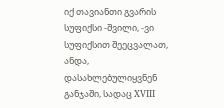იქ თავიანთი გვარის სუფიქსი -შვილი, -ვი სუფიქსით შეეცვალათ, ანდა, დასახლებულიყვნენ განჯაში, სადაც XVIII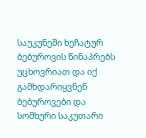საუკუნეში ხეჩატურ ბებუროვის წინაპრებს უცხოვრიათ და იქ გამხდარიყვნენ ბებუროვები და სომხური საკუთარი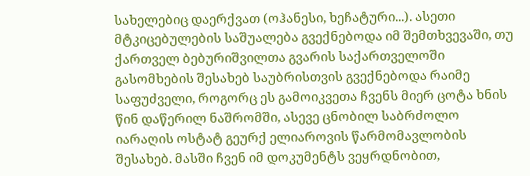სახელებიც დაერქვათ (ოჰანესი, ხეჩატური...). ასეთი მტკიცებულების საშუალება გვექნებოდა იმ შემთხვევაში, თუ ქართველ ბებურიშვილთა გვარის საქართველოში გასომხების შესახებ საუბრისთვის გვექნებოდა რაიმე საფუძველი, როგორც ეს გამოიკვეთა ჩვენს მიერ ცოტა ხნის წინ დაწერილ ნაშრომში, ასევე ცნობილ საბრძოლო იარაღის ოსტატ გეურქ ელიაროვის წარმომავლობის შესახებ. მასში ჩვენ იმ დოკუმენტს ვეყრდნობით,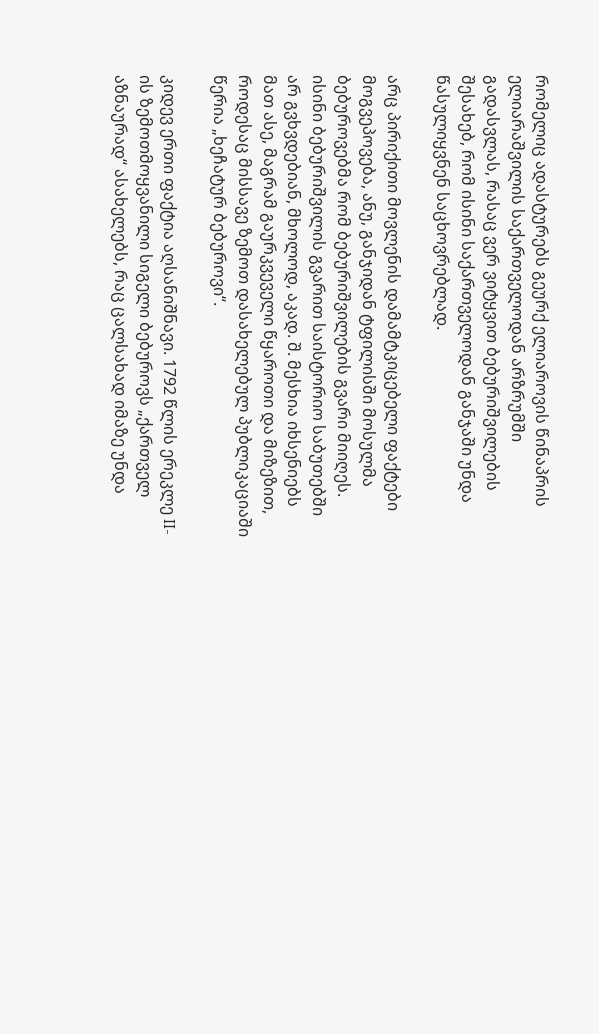რომელიც ადასტურებს გეურქ ელიაროვის წინაპრის ელიარაშვილის საქართველოდან არზრუმში გადასვლას, რასაც ვერ ვიტყვით ბებურიშვილების შესახებ, რომ ისინი საქართველოდან განჯაში უნდა წასულიყვნენ საცხოვრებლად.

არც პირიქითი მოვლენის დამამტკიცებელი ფაქტები მოგვეპოვება, ანუ, განჯიდან ტფილისში მოსულმა ბებუროვებმა რომ ბებურიშვილების გვარი მიიღეს. ისინი ბებურიშვილის გვარით საისტორიო საბუთებში არ გვხვდებიან, მხოლოდ, აკად. შ. მესხია იხსენიებს მათ ასე, მაგრამ გაურკვეველი წყაროთი და მიზეზით, როდესაც მისსავე ზემოთ დასახელებულ პუბლიკაციაში წერია „ხეჩატურ ბებუროვი“.

კიდევ ერთი ფაქტია აღსანიშნავი. 1792 წლის ერეკლე II-ის ზემოთმოყვანილი სიგელი ბებუროვს „ქართველ აზნაურად“ ასახელებს, რაც ცალსახად იმაზე უნდა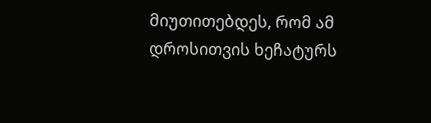მიუთითებდეს, რომ ამ დროსითვის ხეჩატურს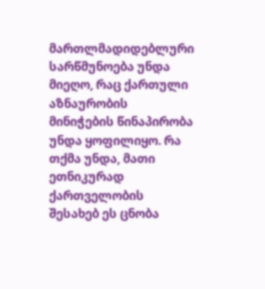მართლმადიდებლური სარწმუნოება უნდა მიეღო, რაც ქართული აზნაურობის მინიჭების წინაპირობა უნდა ყოფილიყო. რა თქმა უნდა, მათი ეთნიკურად ქართველობის შესახებ ეს ცნობა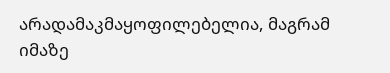არადამაკმაყოფილებელია, მაგრამ იმაზე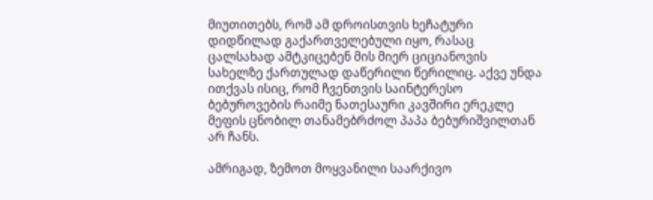მიუთითებს, რომ ამ დროისთვის ხეჩატური დიდწილად გაქართველებული იყო, რასაც ცალსახად ამტკიცებენ მის მიერ ციციანოვის სახელზე ქართულად დაწერილი წერილიც. აქვე უნდა ითქვას ისიც, რომ ჩვენთვის საინტერესო ბებუროვების რაიმე ნათესაური კავშირი ერეკლე მეფის ცნობილ თანამებრძოლ პაპა ბებურიშვილთან არ ჩანს.

ამრიგად, ზემოთ მოყვანილი საარქივო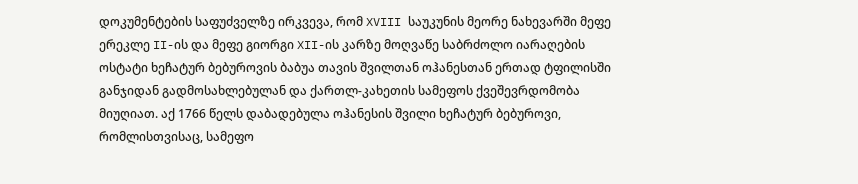დოკუმენტების საფუძველზე ირკვევა, რომ XVIII საუკუნის მეორე ნახევარში მეფე ერეკლე II-ის და მეფე გიორგი XII-ის კარზე მოღვაწე საბრძოლო იარაღების ოსტატი ხეჩატურ ბებუროვის ბაბუა თავის შვილთან ოჰანესთან ერთად ტფილისში განჯიდან გადმოსახლებულან და ქართლ-კახეთის სამეფოს ქვეშევრდომობა მიუღიათ. აქ 1766 წელს დაბადებულა ოჰანესის შვილი ხეჩატურ ბებუროვი, რომლისთვისაც, სამეფო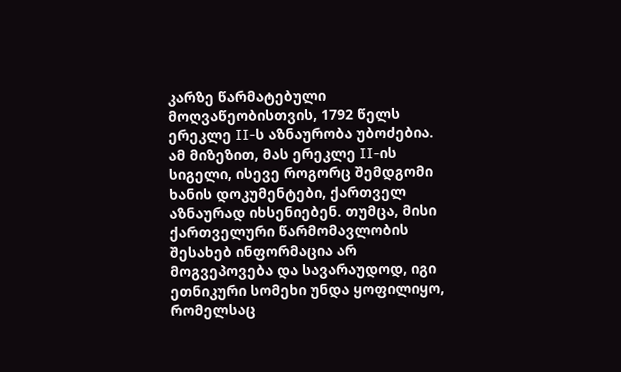კარზე წარმატებული მოღვაწეობისთვის, 1792 წელს ერეკლე II-ს აზნაურობა უბოძებია. ამ მიზეზით, მას ერეკლე II-ის სიგელი, ისევე როგორც შემდგომი ხანის დოკუმენტები, ქართველ აზნაურად იხსენიებენ. თუმცა, მისი ქართველური წარმომავლობის შესახებ ინფორმაცია არ მოგვეპოვება და სავარაუდოდ, იგი ეთნიკური სომეხი უნდა ყოფილიყო, რომელსაც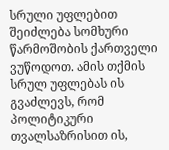სრული უფლებით შეიძლება სომხური წარმოშობის ქართველი ვუწოდოთ. ამის თქმის სრულ უფლებას ის გვაძლევს, რომ პოლიტიკური თვალსაზრისით ის,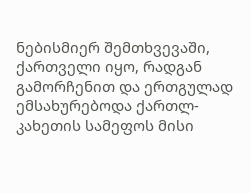ნებისმიერ შემთხვევაში, ქართველი იყო, რადგან გამორჩენით და ერთგულად ემსახურებოდა ქართლ-კახეთის სამეფოს მისი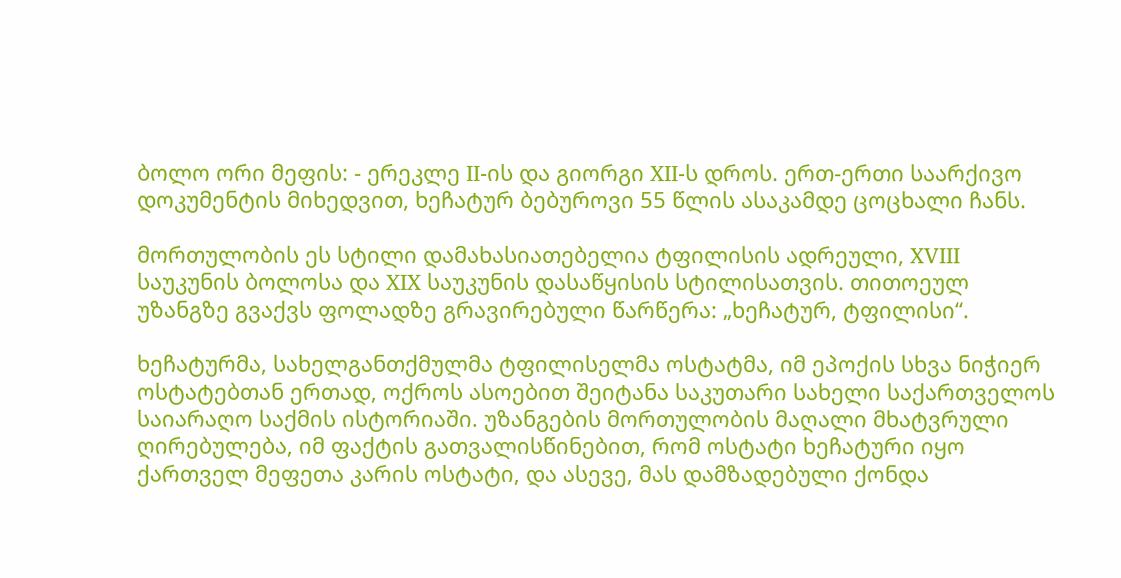ბოლო ორი მეფის: - ერეკლე II-ის და გიორგი XII-ს დროს. ერთ-ერთი საარქივო დოკუმენტის მიხედვით, ხეჩატურ ბებუროვი 55 წლის ასაკამდე ცოცხალი ჩანს.

მორთულობის ეს სტილი დამახასიათებელია ტფილისის ადრეული, XVIII საუკუნის ბოლოსა და XIX საუკუნის დასაწყისის სტილისათვის. თითოეულ უზანგზე გვაქვს ფოლადზე გრავირებული წარწერა: „ხეჩატურ, ტფილისი“.

ხეჩატურმა, სახელგანთქმულმა ტფილისელმა ოსტატმა, იმ ეპოქის სხვა ნიჭიერ ოსტატებთან ერთად, ოქროს ასოებით შეიტანა საკუთარი სახელი საქართველოს საიარაღო საქმის ისტორიაში. უზანგების მორთულობის მაღალი მხატვრული ღირებულება, იმ ფაქტის გათვალისწინებით, რომ ოსტატი ხეჩატური იყო ქართველ მეფეთა კარის ოსტატი, და ასევე, მას დამზადებული ქონდა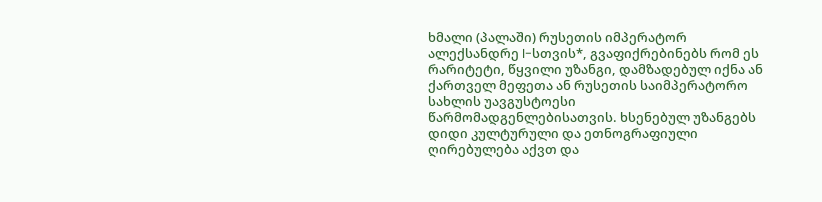ხმალი (პალაში) რუსეთის იმპერატორ ალექსანდრე I-სთვის*, გვაფიქრებინებს რომ ეს რარიტეტი, წყვილი უზანგი, დამზადებულ იქნა ან ქართველ მეფეთა ან რუსეთის საიმპერატორო სახლის უავგუსტოესი წარმომადგენლებისათვის. ხსენებულ უზანგებს დიდი კულტურული და ეთნოგრაფიული ღირებულება აქვთ და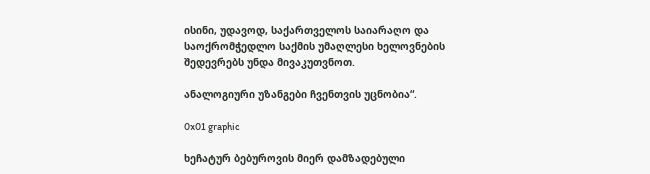ისინი, უდავოდ, საქართველოს საიარაღო და საოქრომჭედლო საქმის უმაღლესი ხელოვნების შედევრებს უნდა მივაკუთვნოთ.

ანალოგიური უზანგები ჩვენთვის უცნობია“.

0x01 graphic

ხეჩატურ ბებუროვის მიერ დამზადებული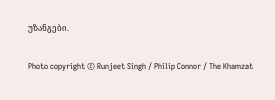უზანგები.

Photo copyright © Runjeet Singh / Philip Connor / The Khamzat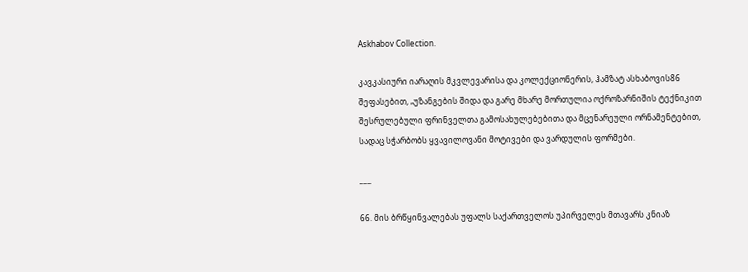Askhabov Collection.

კავკასიური იარაღის მკვლევარისა და კოლექციონერის, ჰამზატ ასხაბოვის86 შეფასებით, „უზანგების შიდა და გარე მხარე მორთულია ოქროზარნიშის ტექნიკით შესრულებული ფრინველთა გამოსახულებებითა და მცენარეული ორნამენტებით, სადაც სჭარბობს ყვავილოვანი მოტივები და ვარდულის ფორმები.

___

66. მის ბრწყინვალებას უფალს საქართველოს უპირველეს მთავარს კნიაზ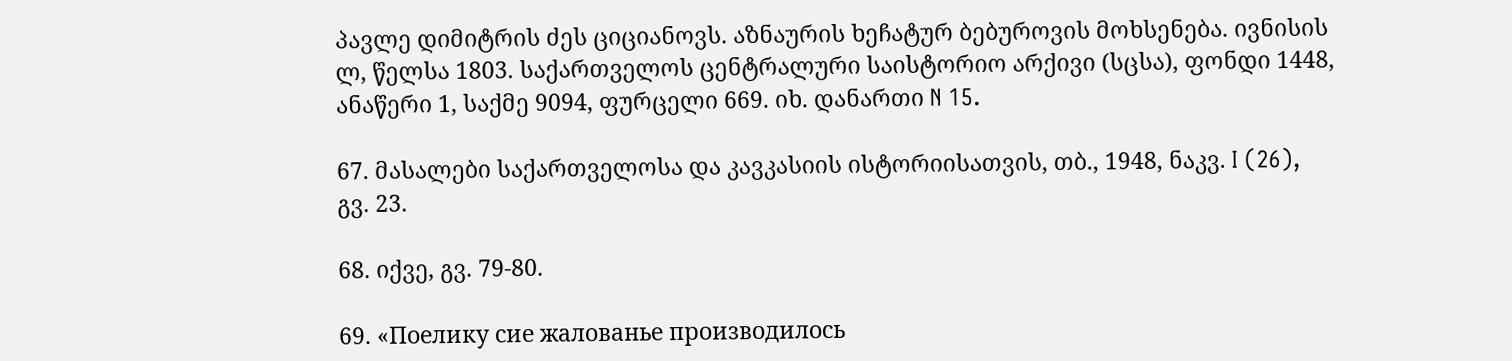პავლე დიმიტრის ძეს ციციანოვს. აზნაურის ხეჩატურ ბებუროვის მოხსენება. ივნისის ლ, წელსა 1803. საქართველოს ცენტრალური საისტორიო არქივი (სცსა), ფონდი 1448, ანაწერი 1, საქმე 9094, ფურცელი 669. იხ. დანართი N 15.

67. მასალები საქართველოსა და კავკასიის ისტორიისათვის, თბ., 1948, ნაკვ. I (26), გვ. 23.

68. იქვე, გვ. 79-80.

69. «Поелику сие жалованье производилось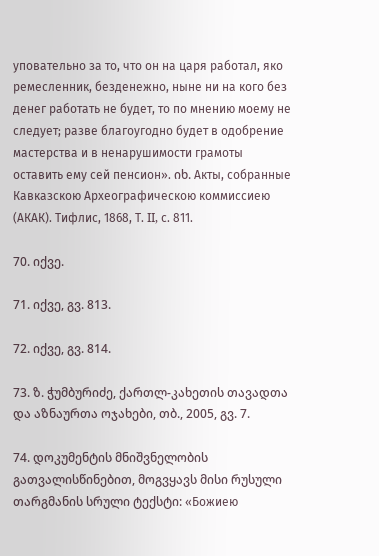уповательно за то, что он на царя работал, яко ремесленник, безденежно, ныне ни на кого без денег работать не будет, то по мнению моему не следует; разве благоугодно будет в одобрение мастерства и в ненарушимости грамоты оставить ему сей пенсион». იხ. Акты, собранные Кавказскою Археографическою коммиссиею (АКАК). Тифлис, 1868, Т. II, с. 811.

70. იქვე.

71. იქვე, გვ. 813.

72. იქვე, გვ. 814.

73. ზ. ჭუმბურიძე, ქართლ-კახეთის თავადთა და აზნაურთა ოჯახები, თბ., 2005, გვ. 7.

74. დოკუმენტის მნიშვნელობის გათვალისწინებით, მოგვყავს მისი რუსული თარგმანის სრული ტექსტი: «Божиею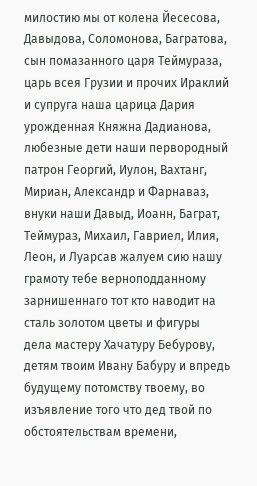милостию мы от колена Йесесова, Давыдова, Соломонова, Багратова, сын помазанного царя Теймураза, царь всея Грузии и прочих Ираклий и супруга наша царица Дария урожденная Княжна Дадианова, любезные дети наши первородный патрон Георгий, Иулон, Вахтанг, Мириан, Александр и Фарнаваз, внуки наши Давыд, Иоанн, Баграт, Теймураз, Михаил, Гавриел, Илия, Леон, и Луарсав жалуем сию нашу грамоту тебе верноподданному зарнишеннаго тот кто наводит на сталь золотом цветы и фигуры дела мастеру Хачатуру Бебурову, детям твоим Ивану Бабуру и впредь будущему потомству твоему, во изъявление того что дед твой по обстоятельствам времени,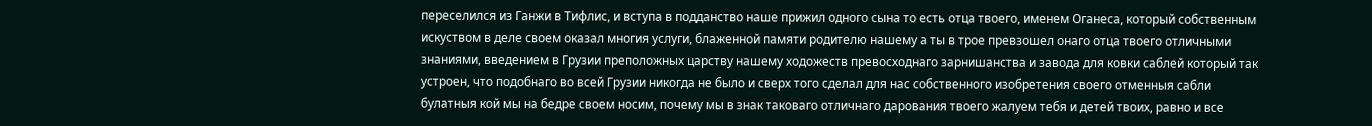переселился из Ганжи в Тифлис, и вступа в подданство наше прижил одного сына то есть отца твоего, именем Оганеса, который собственным искуством в деле своем оказал многия услуги, блаженной памяти родителю нашему а ты в трое превзошел онаго отца твоего отличными знаниями, введением в Грузии преположных царству нашему ходожеств превосходнаго зарнишанства и завода для ковки саблей который так устроен, что подобнаго во всей Грузии никогда не было и сверх того сделал для нас собственного изобретения своего отменныя сабли булатныя кой мы на бедре своем носим, почему мы в знак таковаго отличнаго дарования твоего жалуем тебя и детей твоих, равно и все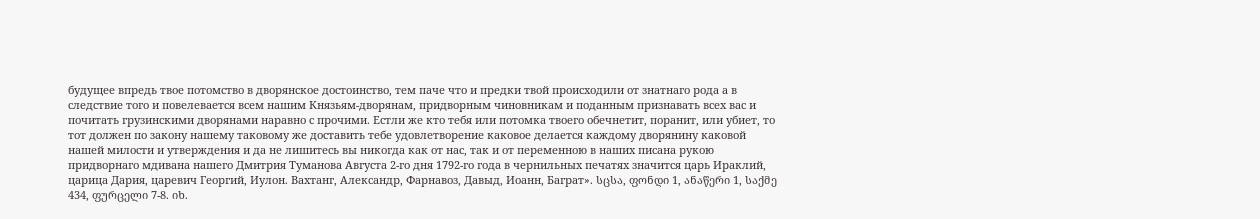будущее впредь твое потомство в дворянское достоинство, тем паче что и предки твой происходили от знатнаго рода а в следствие того и повелевается всем нашим Князьям-дворянам, придворным чиновникам и поданным признавать всех вас и почитать грузинскими дворянами наравно с прочими. Естли же кто тебя или потомка твоего обечнетит, поранит, или убиет, то тот должен по закону нашему таковому же доставить тебе удовлетворение каковое делается каждому дворянину каковой нашей милости и утверждения и да не лишитесь вы никогда как от нас, так и от переменною в наших писана рукою придворнаго мдивана нашего Дмитрия Туманова Августа 2-го дня 1792-го года в чернильных печатях значится царь Ираклий, царица Дария, царевич Георгий, Иулон. Вахтанг, Александр, Фарнавоз, Давыд, Иоанн, Баграт». სცსა, ფონდი 1, ანაწერი 1, საქმე 434, ფურცელი 7-8. იხ.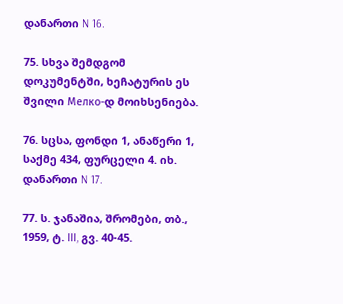დანართი N 16.

75. სხვა შემდგომ დოკუმენტში, ხეჩატურის ეს შვილი Мелко-დ მოიხსენიება.

76. სცსა, ფონდი 1, ანაწერი 1, საქმე 434, ფურცელი 4. იხ. დანართი N 17.

77. ს. ჯანაშია, შრომები, თბ., 1959, ტ. III, გვ. 40-45.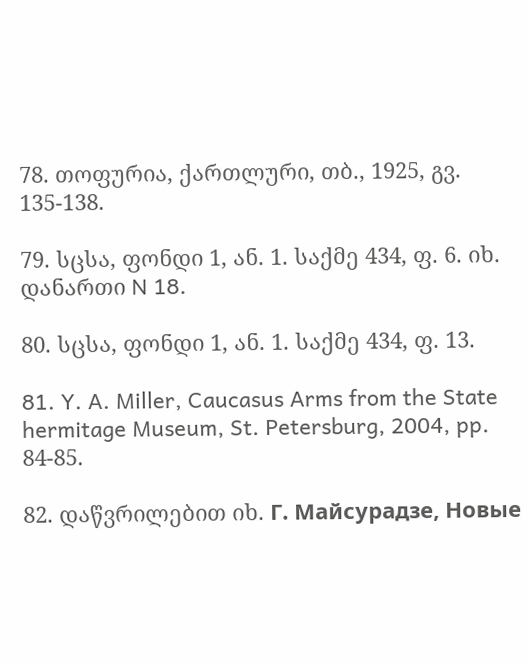78. თოფურია, ქართლური, თბ., 1925, გვ. 135-138.

79. სცსა, ფონდი 1, ან. 1. საქმე 434, ფ. 6. იხ. დანართი N 18.

80. სცსა, ფონდი 1, ან. 1. საქმე 434, ფ. 13.

81. Y. A. Miller, Caucasus Arms from the State hermitage Museum, St. Petersburg, 2004, pp. 84-85.

82. დაწვრილებით იხ. Г. Майсурадзе, Новые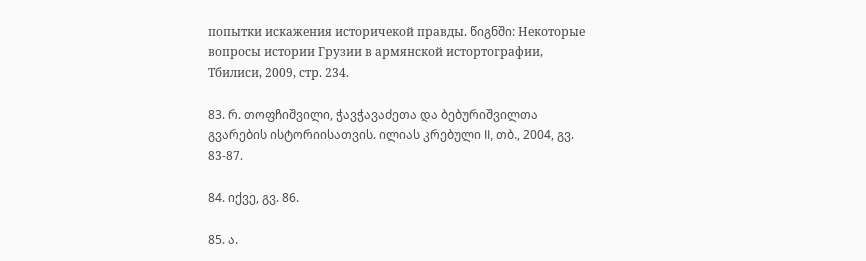попытки искажения историчекой правды. წიგნში: Некоторые вопросы истории Грузии в армянской истортографии, Тбилиси, 2009, стр. 234.

83. რ. თოფჩიშვილი, ჭავჭავაძეთა და ბებურიშვილთა გვარების ისტორიისათვის. ილიას კრებული II, თბ., 2004, გვ. 83-87.

84. იქვე, გვ. 86.

85. ა.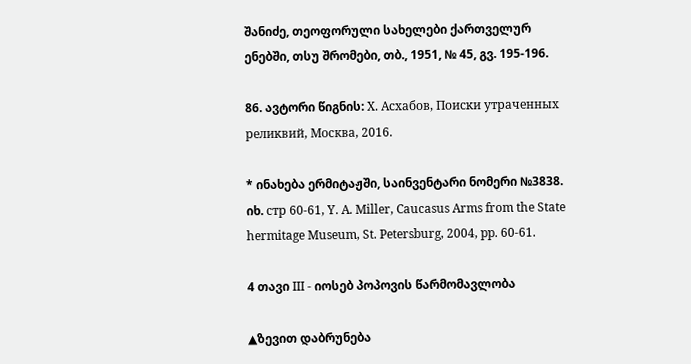შანიძე, თეოფორული სახელები ქართველურ ენებში, თსუ შრომები, თბ., 1951, № 45, გვ. 195-196.

86. ავტორი წიგნის: Х. Асхабов, Поисĸи утраченных релиĸвий, Москва, 2016.

* ინახება ერმიტაჟში, საინვენტარი ნომერი №3838. იხ. стр 60-61, Y. A. Miller, Caucasus Arms from the State hermitage Museum, St. Petersburg, 2004, pp. 60-61.

4 თავი III - იოსებ პოპოვის წარმომავლობა

▲ზევით დაბრუნება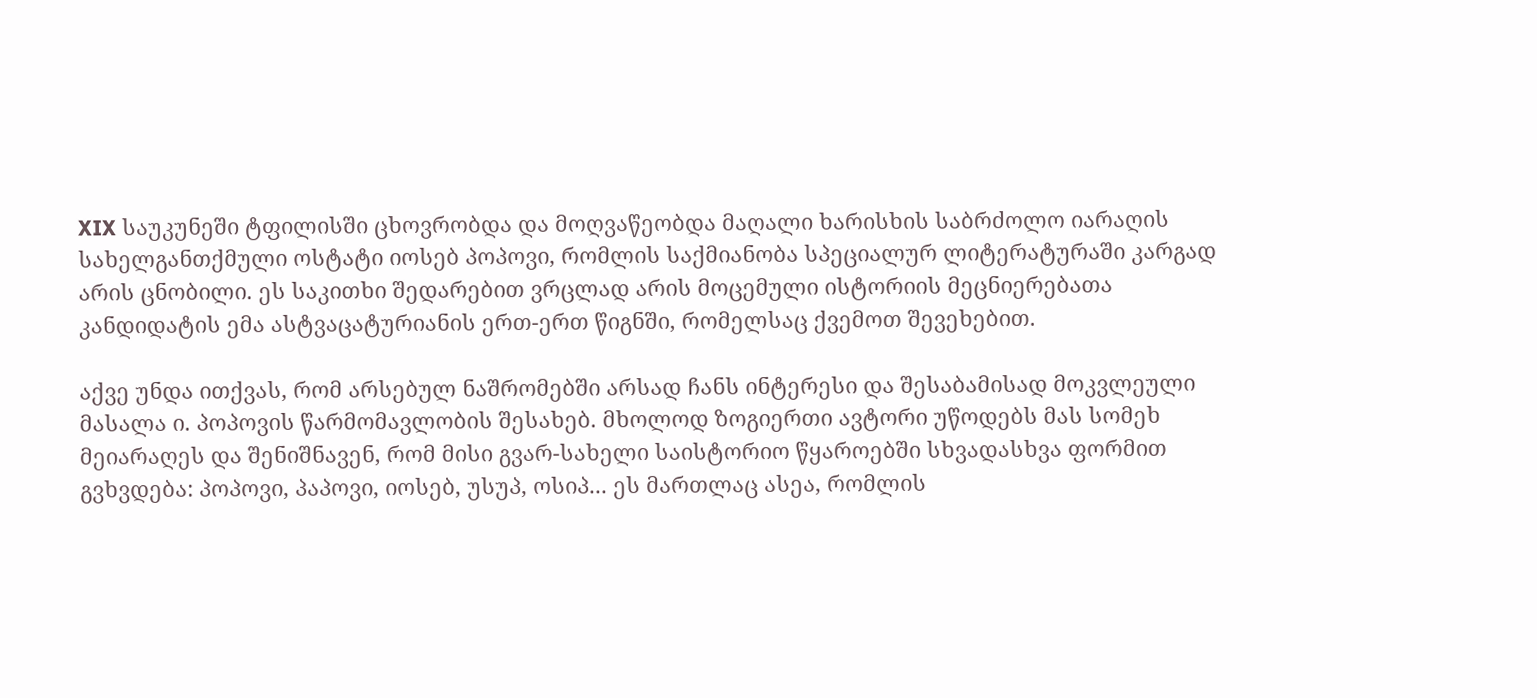XIX საუკუნეში ტფილისში ცხოვრობდა და მოღვაწეობდა მაღალი ხარისხის საბრძოლო იარაღის სახელგანთქმული ოსტატი იოსებ პოპოვი, რომლის საქმიანობა სპეციალურ ლიტერატურაში კარგად არის ცნობილი. ეს საკითხი შედარებით ვრცლად არის მოცემული ისტორიის მეცნიერებათა კანდიდატის ემა ასტვაცატურიანის ერთ-ერთ წიგნში, რომელსაც ქვემოთ შევეხებით.

აქვე უნდა ითქვას, რომ არსებულ ნაშრომებში არსად ჩანს ინტერესი და შესაბამისად მოკვლეული მასალა ი. პოპოვის წარმომავლობის შესახებ. მხოლოდ ზოგიერთი ავტორი უწოდებს მას სომეხ მეიარაღეს და შენიშნავენ, რომ მისი გვარ-სახელი საისტორიო წყაროებში სხვადასხვა ფორმით გვხვდება: პოპოვი, პაპოვი, იოსებ, უსუპ, ოსიპ... ეს მართლაც ასეა, რომლის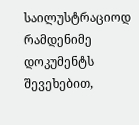საილუსტრაციოდ რამდენიმე დოკუმენტს შევეხებით,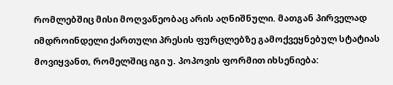რომლებშიც მისი მოღვაწეობაც არის აღნიშნული. მათგან პირველად იმდროინდელი ქართული პრესის ფურცლებზე გამოქვეყნებულ სტატიას მოვიყვანთ, რომელშიც იგი უ. პოპოვის ფორმით იხსენიება: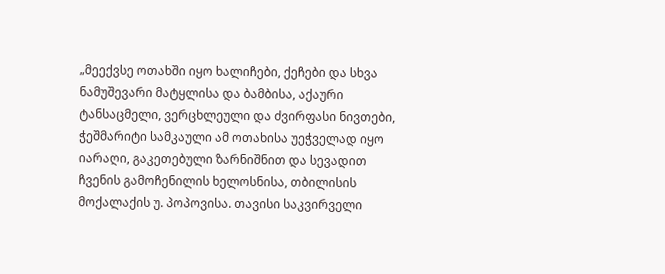„მეექვსე ოთახში იყო ხალიჩები, ქეჩები და სხვა ნამუშევარი მატყლისა და ბამბისა, აქაური ტანსაცმელი, ვერცხლეული და ძვირფასი ნივთები, ჭეშმარიტი სამკაული ამ ოთახისა უეჭველად იყო იარაღი, გაკეთებული ზარნიშნით და სევადით ჩვენის გამოჩენილის ხელოსნისა, თბილისის მოქალაქის უ. პოპოვისა. თავისი საკვირველი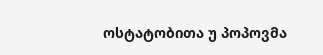ოსტატობითა უ პოპოვმა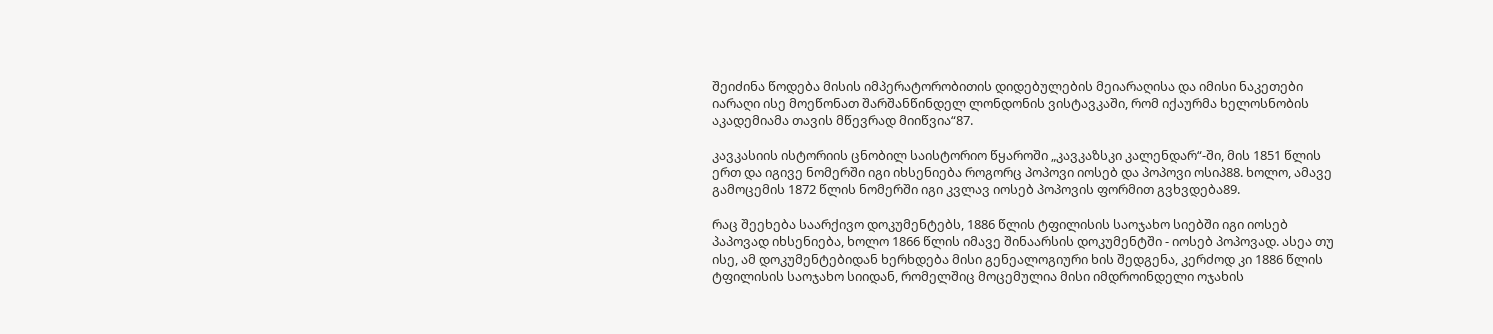შეიძინა წოდება მისის იმპერატორობითის დიდებულების მეიარაღისა და იმისი ნაკეთები იარაღი ისე მოეწონათ შარშანწინდელ ლონდონის ვისტავკაში, რომ იქაურმა ხელოსნობის აკადემიამა თავის მწევრად მიიწვია“87.

კავკასიის ისტორიის ცნობილ საისტორიო წყაროში „კავკაზსკი კალენდარ“-ში, მის 1851 წლის ერთ და იგივე ნომერში იგი იხსენიება როგორც პოპოვი იოსებ და პოპოვი ოსიპ88. ხოლო, ამავე გამოცემის 1872 წლის ნომერში იგი კვლავ იოსებ პოპოვის ფორმით გვხვდება89.

რაც შეეხება საარქივო დოკუმენტებს, 1886 წლის ტფილისის საოჯახო სიებში იგი იოსებ პაპოვად იხსენიება, ხოლო 1866 წლის იმავე შინაარსის დოკუმენტში - იოსებ პოპოვად. ასეა თუ ისე, ამ დოკუმენტებიდან ხერხდება მისი გენეალოგიური ხის შედგენა, კერძოდ კი 1886 წლის ტფილისის საოჯახო სიიდან, რომელშიც მოცემულია მისი იმდროინდელი ოჯახის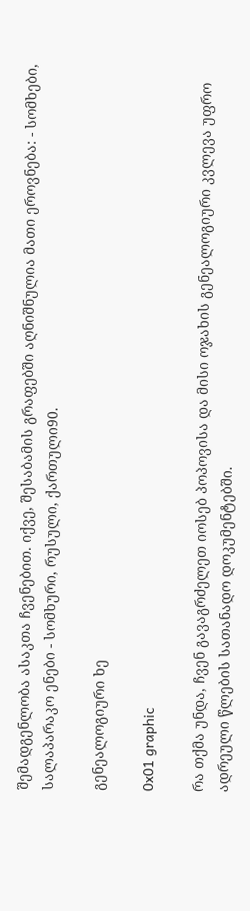შემადგენლობა ასაკთა ჩვენებით. იქვე, შესაბამის გრაფებში აღნიშნულია მათი ეროვნება: - სომხები, სალაპარაკო ენები - სომხური, რუსული, ქართული90.

გენეალოგიური ხე

0x01 graphic

რა თქმა უნდა, ჩვენ გავაგრძელეთ იოსებ პოპოვისა და მისი ოჯახის გენეალოგიური კვლევა უფრო ადრეული წლების სათანადო დოკუმენტებში.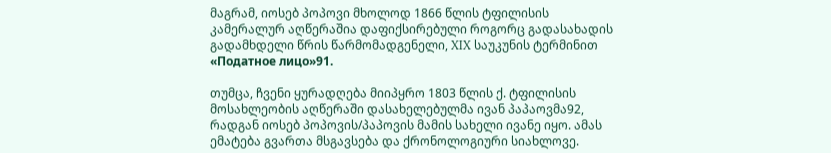მაგრამ, იოსებ პოპოვი მხოლოდ 1866 წლის ტფილისის კამერალურ აღწერაშია დაფიქსირებული როგორც გადასახადის გადამხდელი წრის წარმომადგენელი, XIX საუკუნის ტერმინით «Податное лицо»91.

თუმცა, ჩვენი ყურადღება მიიპყრო 1803 წლის ქ. ტფილისის მოსახლეობის აღწერაში დასახელებულმა ივან პაპაოვმა92, რადგან იოსებ პოპოვის/პაპოვის მამის სახელი ივანე იყო. ამას ემატება გვართა მსგავსება და ქრონოლოგიური სიახლოვე.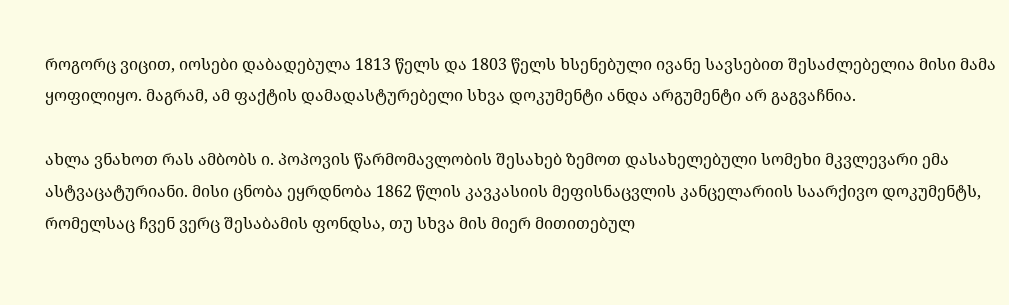როგორც ვიცით, იოსები დაბადებულა 1813 წელს და 1803 წელს ხსენებული ივანე სავსებით შესაძლებელია მისი მამა ყოფილიყო. მაგრამ, ამ ფაქტის დამადასტურებელი სხვა დოკუმენტი ანდა არგუმენტი არ გაგვაჩნია.

ახლა ვნახოთ რას ამბობს ი. პოპოვის წარმომავლობის შესახებ ზემოთ დასახელებული სომეხი მკვლევარი ემა ასტვაცატურიანი. მისი ცნობა ეყრდნობა 1862 წლის კავკასიის მეფისნაცვლის კანცელარიის საარქივო დოკუმენტს, რომელსაც ჩვენ ვერც შესაბამის ფონდსა, თუ სხვა მის მიერ მითითებულ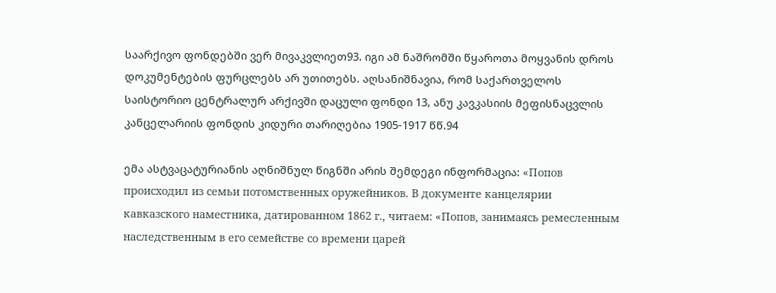საარქივო ფონდებში ვერ მივაკვლიეთ93. იგი ამ ნაშრომში წყაროთა მოყვანის დროს დოკუმენტების ფურცლებს არ უთითებს. აღსანიშნავია, რომ საქართველოს საისტორიო ცენტრალურ არქივში დაცული ფონდი 13, ანუ კავკასიის მეფისნაცვლის კანცელარიის ფონდის კიდური თარიღებია 1905-1917 წწ.94

ემა ასტვაცატურიანის აღნიშნულ წიგნში არის შემდეგი ინფორმაცია: «Попов происходил из семьи потомственных оружейников. В документе канцелярии кавказского наместника, датированном 1862 г., читаем: «Попов, занимаясь ремесленным наследственным в его семействе со времени царей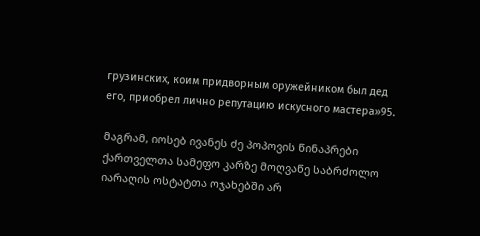грузинских, коим придворным оружейником был дед его, приобрел лично репутацию искусного мастера»95.

მაგრამ, იოსებ ივანეს ძე პოპოვის წინაპრები ქართველთა სამეფო კარზე მოღვაწე საბრძოლო იარაღის ოსტატთა ოჯახებში არ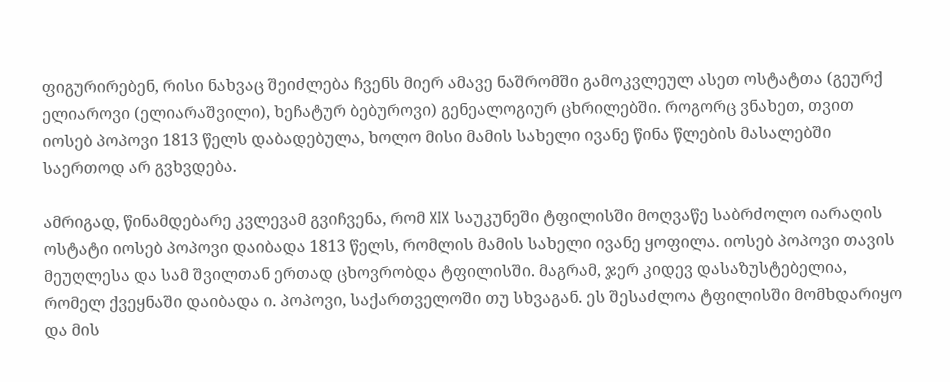ფიგურირებენ, რისი ნახვაც შეიძლება ჩვენს მიერ ამავე ნაშრომში გამოკვლეულ ასეთ ოსტატთა (გეურქ ელიაროვი (ელიარაშვილი), ხეჩატურ ბებუროვი) გენეალოგიურ ცხრილებში. როგორც ვნახეთ, თვით იოსებ პოპოვი 1813 წელს დაბადებულა, ხოლო მისი მამის სახელი ივანე წინა წლების მასალებში საერთოდ არ გვხვდება.

ამრიგად, წინამდებარე კვლევამ გვიჩვენა, რომ XIX საუკუნეში ტფილისში მოღვაწე საბრძოლო იარაღის ოსტატი იოსებ პოპოვი დაიბადა 1813 წელს, რომლის მამის სახელი ივანე ყოფილა. იოსებ პოპოვი თავის მეუღლესა და სამ შვილთან ერთად ცხოვრობდა ტფილისში. მაგრამ, ჯერ კიდევ დასაზუსტებელია, რომელ ქვეყნაში დაიბადა ი. პოპოვი, საქართველოში თუ სხვაგან. ეს შესაძლოა ტფილისში მომხდარიყო და მის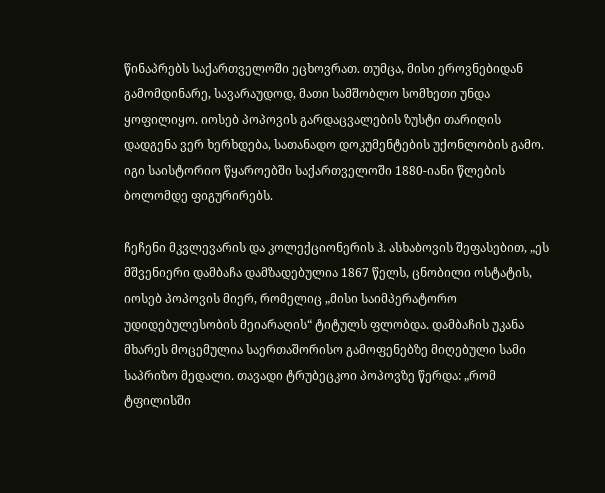წინაპრებს საქართველოში ეცხოვრათ. თუმცა, მისი ეროვნებიდან გამომდინარე, სავარაუდოდ, მათი სამშობლო სომხეთი უნდა ყოფილიყო. იოსებ პოპოვის გარდაცვალების ზუსტი თარიღის დადგენა ვერ ხერხდება, სათანადო დოკუმენტების უქონლობის გამო. იგი საისტორიო წყაროებში საქართველოში 1880-იანი წლების ბოლომდე ფიგურირებს.

ჩეჩენი მკვლევარის და კოლექციონერის ჰ. ასხაბოვის შეფასებით, „ეს მშვენიერი დამბაჩა დამზადებულია 1867 წელს, ცნობილი ოსტატის, იოსებ პოპოვის მიერ, რომელიც „მისი საიმპერატორო უდიდებულესობის მეიარაღის“ ტიტულს ფლობდა. დამბაჩის უკანა მხარეს მოცემულია საერთაშორისო გამოფენებზე მიღებული სამი საპრიზო მედალი. თავადი ტრუბეცკოი პოპოვზე წერდა: „რომ ტფილისში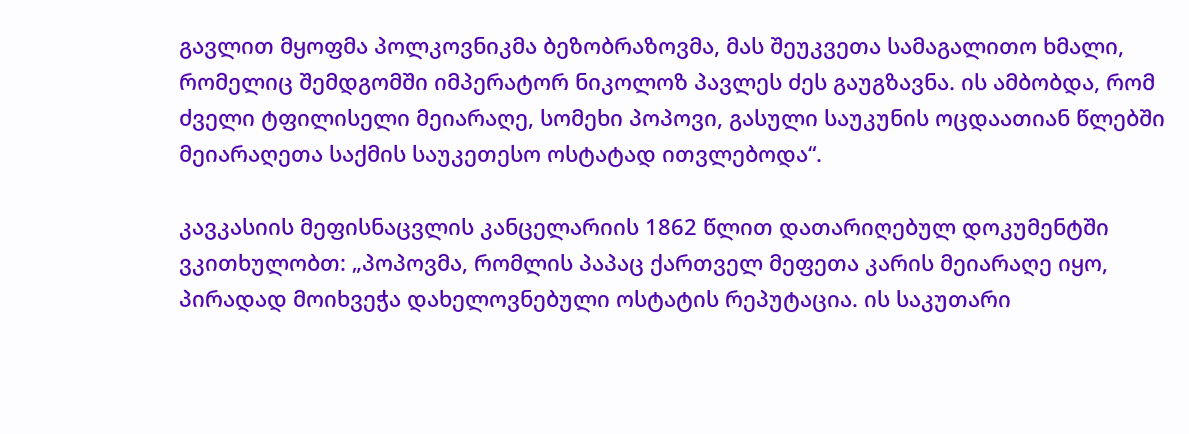გავლით მყოფმა პოლკოვნიკმა ბეზობრაზოვმა, მას შეუკვეთა სამაგალითო ხმალი, რომელიც შემდგომში იმპერატორ ნიკოლოზ პავლეს ძეს გაუგზავნა. ის ამბობდა, რომ ძველი ტფილისელი მეიარაღე, სომეხი პოპოვი, გასული საუკუნის ოცდაათიან წლებში მეიარაღეთა საქმის საუკეთესო ოსტატად ითვლებოდა“.

კავკასიის მეფისნაცვლის კანცელარიის 1862 წლით დათარიღებულ დოკუმენტში ვკითხულობთ: „პოპოვმა, რომლის პაპაც ქართველ მეფეთა კარის მეიარაღე იყო, პირადად მოიხვეჭა დახელოვნებული ოსტატის რეპუტაცია. ის საკუთარი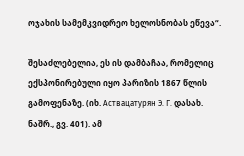ოჯახის სამემკვიდრეო ხელოსნობას ეწევა“.

შესაძლებელია, ეს ის დამბაჩაა, რომელიც ექსპონირებული იყო პარიზის 1867 წლის გამოფენაზე. (იხ. Аствацатурян Э. Г. დასახ. ნაშრ., გვ. 401). ამ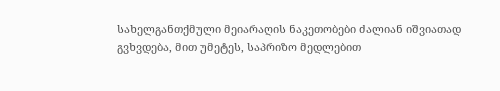სახელგანთქმული მეიარაღის ნაკეთობები ძალიან იშვიათად გვხვდება, მით უმეტეს, საპრიზო მედლებით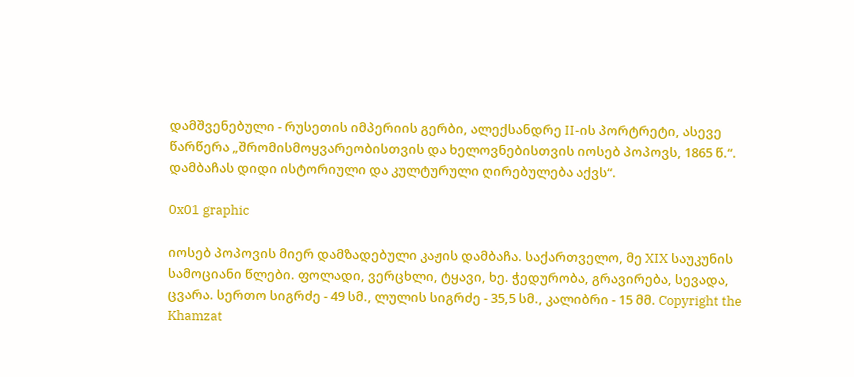დამშვენებული - რუსეთის იმპერიის გერბი, ალექსანდრე II-ის პორტრეტი, ასევე წარწერა „შრომისმოყვარეობისთვის და ხელოვნებისთვის იოსებ პოპოვს, 1865 წ.“. დამბაჩას დიდი ისტორიული და კულტურული ღირებულება აქვს“.

0x01 graphic

იოსებ პოპოვის მიერ დამზადებული კაჟის დამბაჩა. საქართველო, მე XIX საუკუნის სამოციანი წლები. ფოლადი, ვერცხლი, ტყავი, ხე. ჭედურობა, გრავირება, სევადა, ცვარა. სერთო სიგრძე - 49 სმ., ლულის სიგრძე - 35,5 სმ., კალიბრი - 15 მმ. Copyright the Khamzat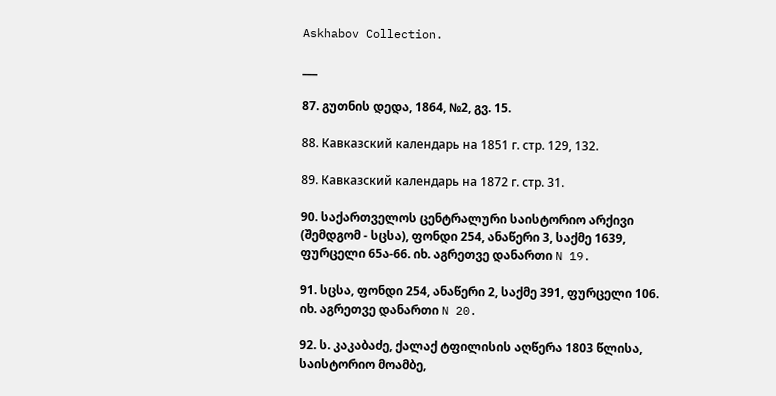Askhabov Collection.

___

87. გუთნის დედა, 1864, №2, გვ. 15.

88. Кавказский календарь на 1851 г. стр. 129, 132.

89. Кавказский календарь на 1872 г. стр. 31.

90. საქართველოს ცენტრალური საისტორიო არქივი (შემდგომ - სცსა), ფონდი 254, ანაწერი 3, საქმე 1639, ფურცელი 65ა-66. იხ. აგრეთვე დანართი N 19.

91. სცსა, ფონდი 254, ანაწერი 2, საქმე 391, ფურცელი 106. იხ. აგრეთვე დანართი N 20.

92. ს. კაკაბაძე, ქალაქ ტფილისის აღწერა 1803 წლისა, საისტორიო მოამბე,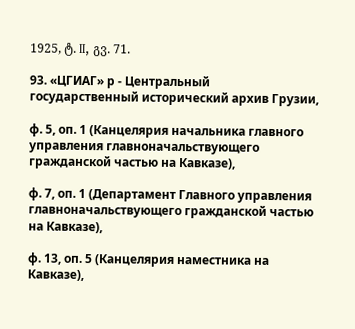1925, ტ. II, გვ. 71.

93. «ЦГИАГ» р - Центральный государственный исторический архив Грузии,

ф. 5, оп. 1 (Канцелярия начальника главного управления главноначальствующего гражданской частью на Кавказе),

ф. 7, оп. 1 (Департамент Главного управления главноначальствующего гражданской частью на Кавказе),

ф. 13, оп. 5 (Канцелярия наместника на Кавказе),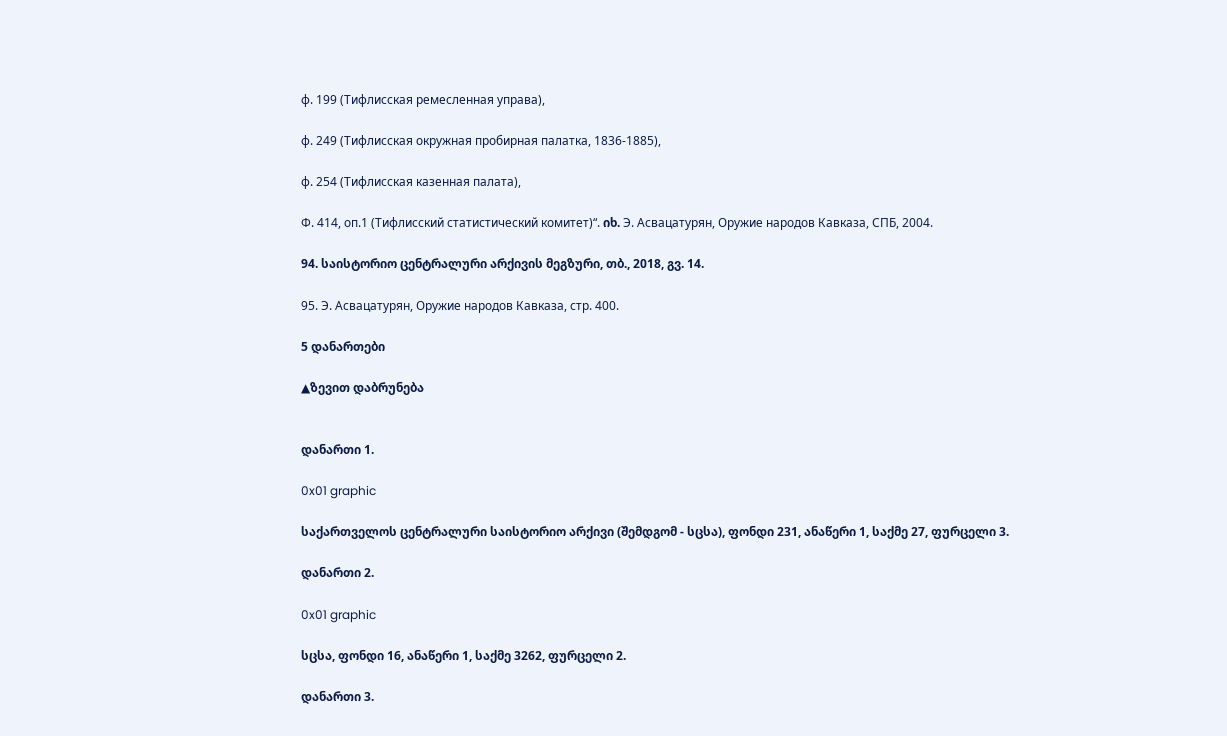ф. 199 (Тифлисская ремесленная управа),

ф. 249 (Тифлисская окружная пробирная палатка, 1836-1885),

ф. 254 (Тифлисская казенная палата),

Ф. 414, оп.1 (Тифлисский статистический комитет)“. იხ. Э. Асвацатурян, Оружие народов Кавказа, СПБ, 2004.

94. საისტორიო ცენტრალური არქივის მეგზური, თბ., 2018, გვ. 14.

95. Э. Асвацатурян, Оружие народов Кавказа, стр. 400.

5 დანართები

▲ზევით დაბრუნება


დანართი 1.

0x01 graphic

საქართველოს ცენტრალური საისტორიო არქივი (შემდგომ - სცსა), ფონდი 231, ანაწერი 1, საქმე 27, ფურცელი 3.

დანართი 2.

0x01 graphic

სცსა, ფონდი 16, ანაწერი 1, საქმე 3262, ფურცელი 2.

დანართი 3.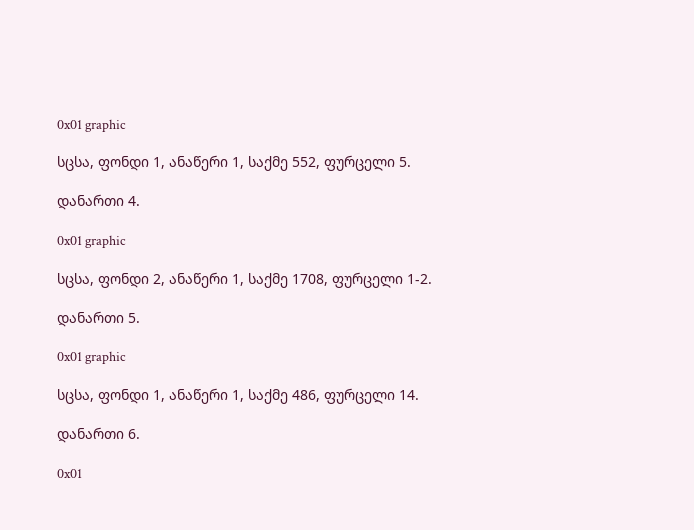0x01 graphic

სცსა, ფონდი 1, ანაწერი 1, საქმე 552, ფურცელი 5.

დანართი 4.

0x01 graphic

სცსა, ფონდი 2, ანაწერი 1, საქმე 1708, ფურცელი 1-2.

დანართი 5.

0x01 graphic

სცსა, ფონდი 1, ანაწერი 1, საქმე 486, ფურცელი 14.

დანართი 6.

0x01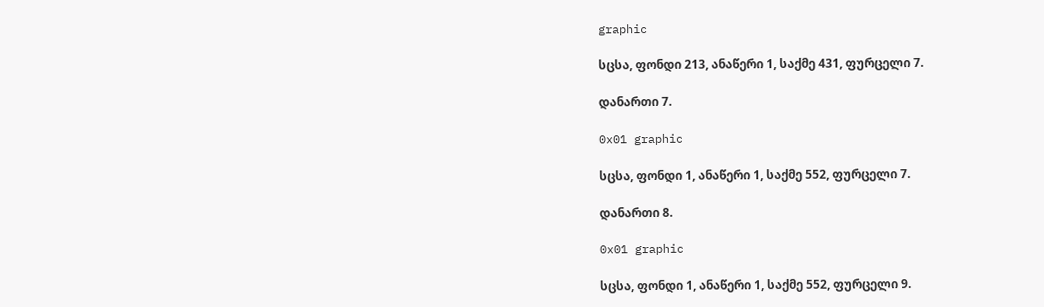graphic

სცსა, ფონდი 213, ანაწერი 1, საქმე 431, ფურცელი 7.

დანართი 7.

0x01 graphic

სცსა, ფონდი 1, ანაწერი 1, საქმე 552, ფურცელი 7.

დანართი 8.

0x01 graphic

სცსა, ფონდი 1, ანაწერი 1, საქმე 552, ფურცელი 9.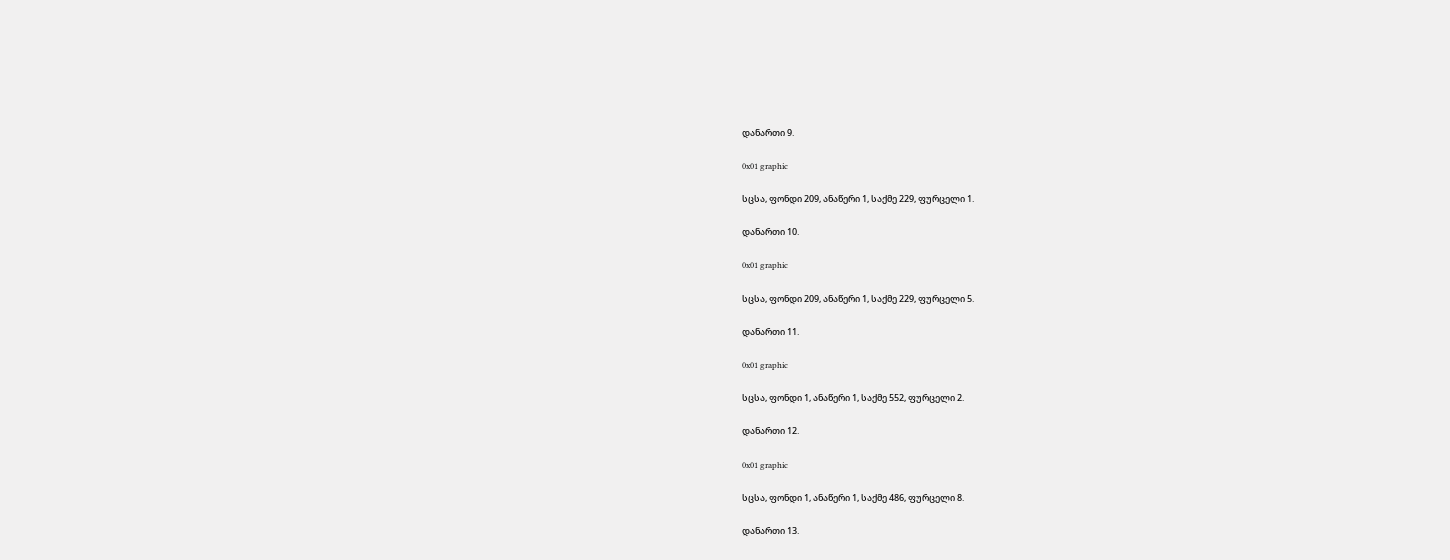დანართი 9.

0x01 graphic

სცსა, ფონდი 209, ანაწერი 1, საქმე 229, ფურცელი 1.

დანართი 10.

0x01 graphic

სცსა, ფონდი 209, ანაწერი 1, საქმე 229, ფურცელი 5.

დანართი 11.

0x01 graphic

სცსა, ფონდი 1, ანაწერი 1, საქმე 552, ფურცელი 2.

დანართი 12.

0x01 graphic

სცსა, ფონდი 1, ანაწერი 1, საქმე 486, ფურცელი 8.

დანართი 13.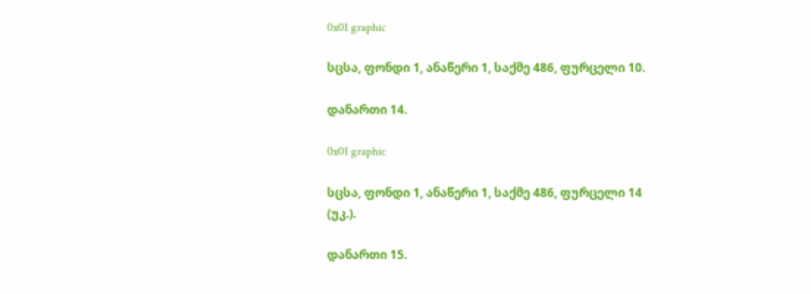0x01 graphic

სცსა, ფონდი 1, ანაწერი 1, საქმე 486, ფურცელი 10.

დანართი 14.

0x01 graphic

სცსა, ფონდი 1, ანაწერი 1, საქმე 486, ფურცელი 14 (უკ.).

დანართი 15.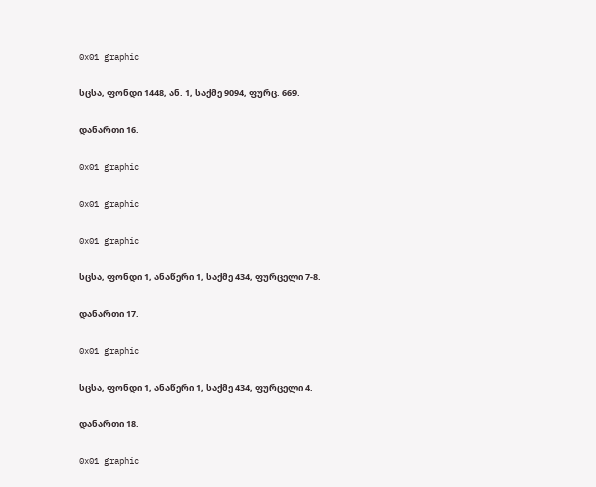0x01 graphic

სცსა, ფონდი 1448, ან. 1, საქმე 9094, ფურც. 669.

დანართი 16.

0x01 graphic

0x01 graphic

0x01 graphic

სცსა, ფონდი 1, ანაწერი 1, საქმე 434, ფურცელი 7-8.

დანართი 17.

0x01 graphic

სცსა, ფონდი 1, ანაწერი 1, საქმე 434, ფურცელი 4.

დანართი 18.

0x01 graphic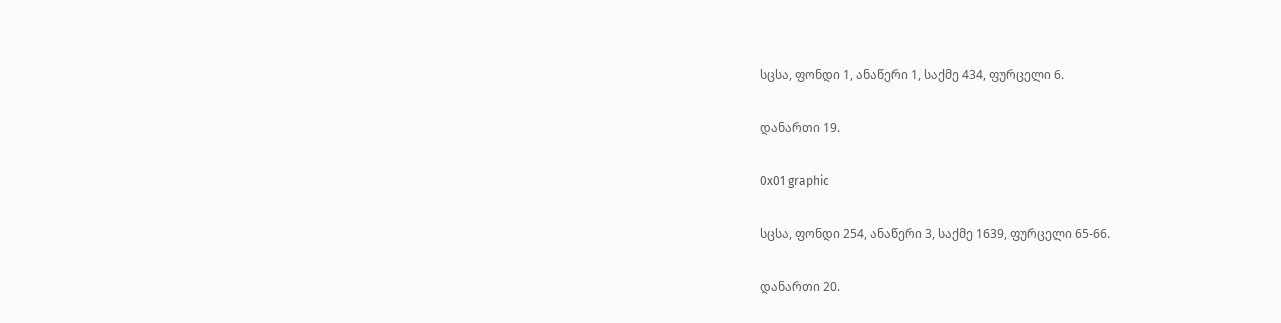სცსა, ფონდი 1, ანაწერი 1, საქმე 434, ფურცელი 6.

დანართი 19.

0x01 graphic

სცსა, ფონდი 254, ანაწერი 3, საქმე 1639, ფურცელი 65-66.

დანართი 20.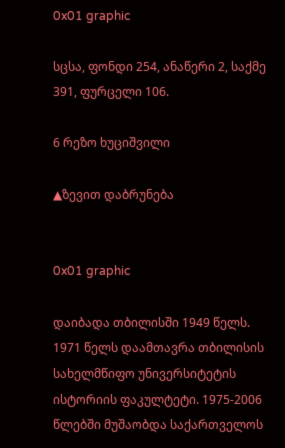0x01 graphic

სცსა, ფონდი 254, ანაწერი 2, საქმე 391, ფურცელი 106.

6 რეზო ხუციშვილი

▲ზევით დაბრუნება


0x01 graphic

დაიბადა თბილისში 1949 წელს. 1971 წელს დაამთავრა თბილისის სახელმწიფო უნივერსიტეტის ისტორიის ფაკულტეტი. 1975-2006 წლებში მუშაობდა საქართველოს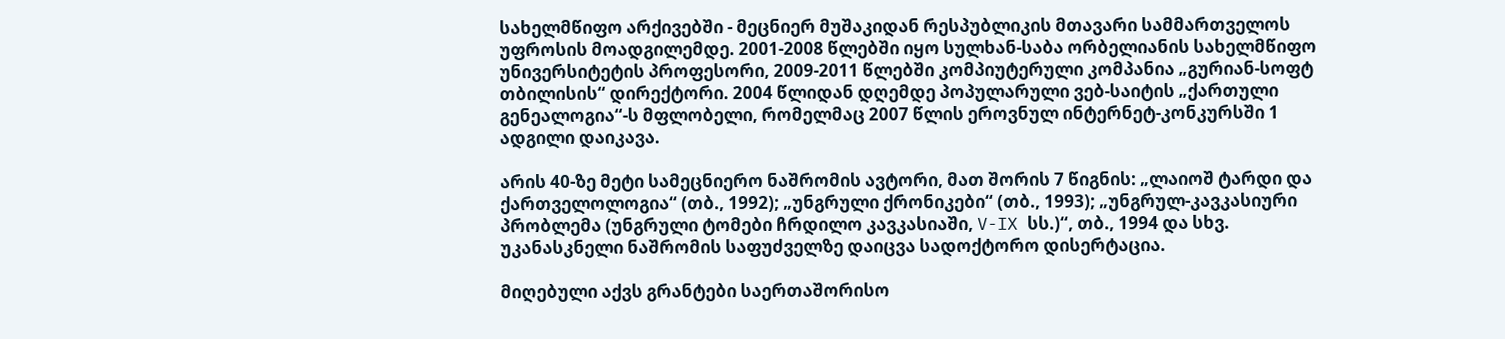სახელმწიფო არქივებში - მეცნიერ მუშაკიდან რესპუბლიკის მთავარი სამმართველოს უფროსის მოადგილემდე. 2001-2008 წლებში იყო სულხან-საბა ორბელიანის სახელმწიფო უნივერსიტეტის პროფესორი, 2009-2011 წლებში კომპიუტერული კომპანია „გურიან-სოფტ თბილისის“ დირექტორი. 2004 წლიდან დღემდე პოპულარული ვებ-საიტის „ქართული გენეალოგია“-ს მფლობელი, რომელმაც 2007 წლის ეროვნულ ინტერნეტ-კონკურსში 1 ადგილი დაიკავა.

არის 40-ზე მეტი სამეცნიერო ნაშრომის ავტორი, მათ შორის 7 წიგნის: „ლაიოშ ტარდი და ქართველოლოგია“ (თბ., 1992); „უნგრული ქრონიკები“ (თბ., 1993); „უნგრულ-კავკასიური პრობლემა (უნგრული ტომები ჩრდილო კავკასიაში, V-IX სს.)“, თბ., 1994 და სხვ. უკანასკნელი ნაშრომის საფუძველზე დაიცვა სადოქტორო დისერტაცია.

მიღებული აქვს გრანტები საერთაშორისო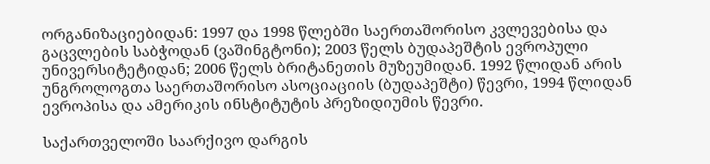ორგანიზაციებიდან: 1997 და 1998 წლებში საერთაშორისო კვლევებისა და გაცვლების საბჭოდან (ვაშინგტონი); 2003 წელს ბუდაპეშტის ევროპული უნივერსიტეტიდან; 2006 წელს ბრიტანეთის მუზეუმიდან. 1992 წლიდან არის უნგროლოგთა საერთაშორისო ასოციაციის (ბუდაპეშტი) წევრი, 1994 წლიდან ევროპისა და ამერიკის ინსტიტუტის პრეზიდიუმის წევრი.

საქართველოში საარქივო დარგის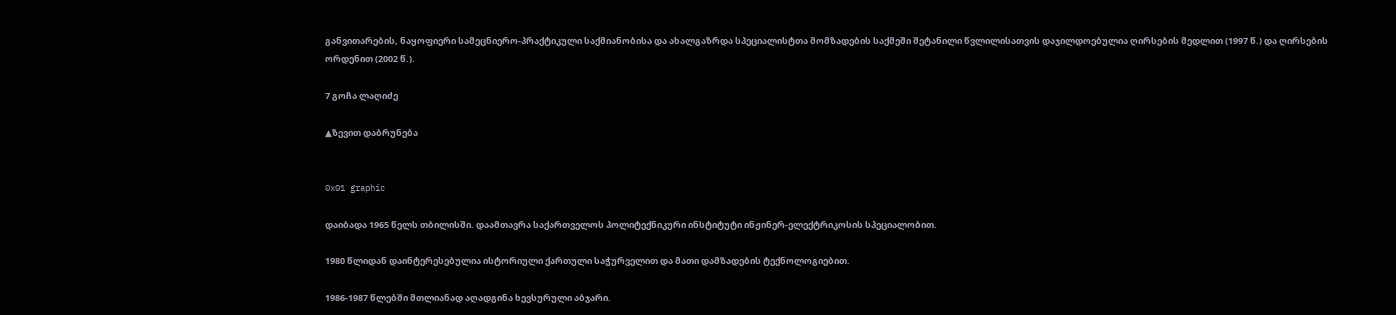განვითარების, ნაყოფიერი სამეცნიერო-პრაქტიკული საქმიანობისა და ახალგაზრდა სპეციალისტთა მომზადების საქმეში შეტანილი წვლილისათვის დაჯილდოებულია ღირსების მედლით (1997 წ.) და ღირსების ორდენით (2002 წ.).

7 გოჩა ლაღიძე

▲ზევით დაბრუნება


0x01 graphic

დაიბადა 1965 წელს თბილისში. დაამთავრა საქართველოს პოლიტექნიკური ინსტიტუტი ინჟინერ-ელექტრიკოსის სპეციალობით.

1980 წლიდან დაინტერესებულია ისტორიული ქართული საჭურველით და მათი დამზადების ტექნოლოგიებით.

1986-1987 წლებში მთლიანად აღადგინა ხევსურული აბჯარი.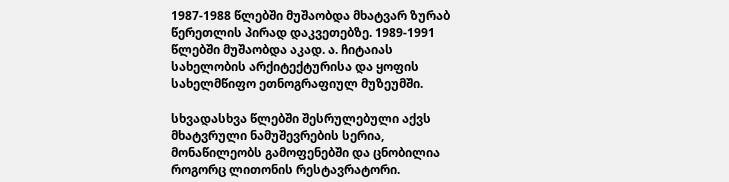1987-1988 წლებში მუშაობდა მხატვარ ზურაბ წერეთლის პირად დაკვეთებზე. 1989-1991 წლებში მუშაობდა აკად. ა. ჩიტაიას სახელობის არქიტექტურისა და ყოფის სახელმწიფო ეთნოგრაფიულ მუზეუმში.

სხვადასხვა წლებში შესრულებული აქვს მხატვრული ნამუშევრების სერია, მონაწილეობს გამოფენებში და ცნობილია როგორც ლითონის რესტავრატორი.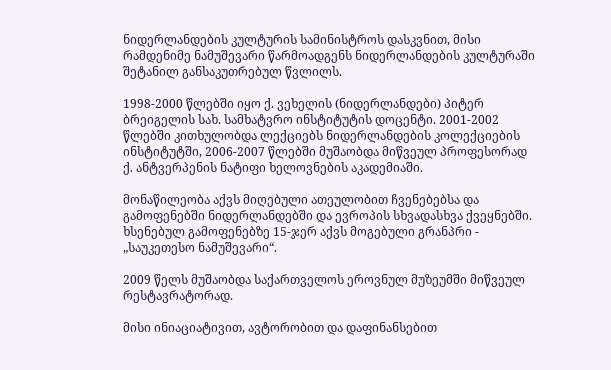ნიდერლანდების კულტურის სამინისტროს დასკვნით, მისი რამდენიმე ნამუშევარი წარმოადგენს ნიდერლანდების კულტურაში შეტანილ განსაკუთრებულ წვლილს.

1998-2000 წლებში იყო ქ. ვეხელის (ნიდერლანდები) პიტერ ბრეიგელის სახ. სამხატვრო ინსტიტუტის დოცენტი. 2001-2002 წლებში კითხულობდა ლექციებს ნიდერლანდების კოლექციების ინსტიტუტში, 2006-2007 წლებში მუშაობდა მიწვეულ პროფესორად ქ. ანტვერპენის ნატიფი ხელოვნების აკადემიაში.

მონაწილეობა აქვს მიღებული ათეულობით ჩვენებებსა და გამოფენებში ნიდერლანდებში და ევროპის სხვადასხვა ქვეყნებში. ხსენებულ გამოფენებზე 15-ჯერ აქვს მოგებული გრანპრი - „საუკეთესო ნამუშევარი“.

2009 წელს მუშაობდა საქართველოს ეროვნულ მუზეუმში მიწვეულ რესტავრატორად.

მისი ინიაციატივით, ავტორობით და დაფინანსებით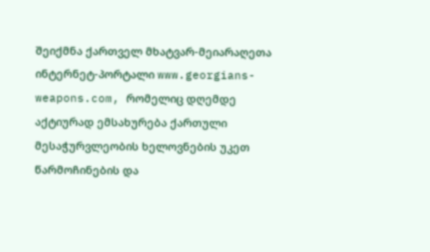შეიქმნა ქართველ მხატვარ-მეიარაღეთა ინტერნეტ-პორტალი www.georgians-weapons.com, რომელიც დღემდე აქტიურად ემსახურება ქართული მესაჭურვლეობის ხელოვნების უკეთ წარმოჩინების და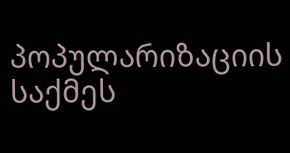პოპულარიზაციის საქმეს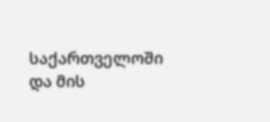საქართველოში და მის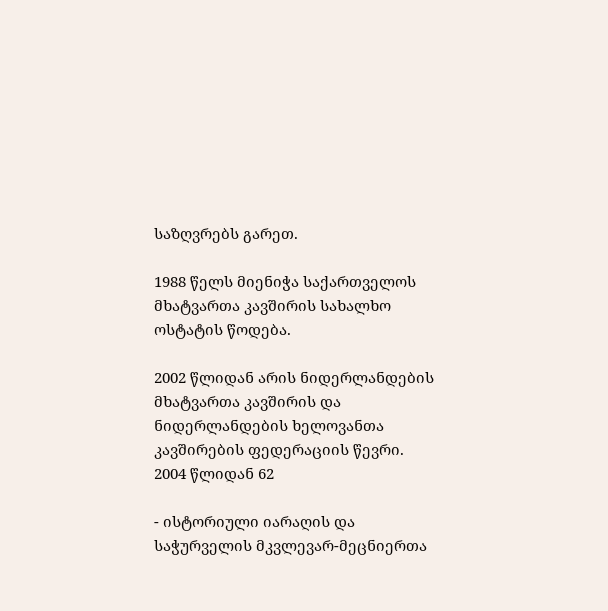საზღვრებს გარეთ.

1988 წელს მიენიჭა საქართველოს მხატვართა კავშირის სახალხო ოსტატის წოდება.

2002 წლიდან არის ნიდერლანდების მხატვართა კავშირის და ნიდერლანდების ხელოვანთა კავშირების ფედერაციის წევრი. 2004 წლიდან 62

- ისტორიული იარაღის და საჭურველის მკვლევარ-მეცნიერთა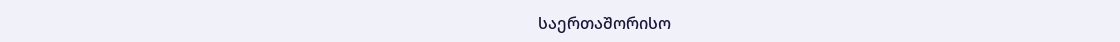საერთაშორისო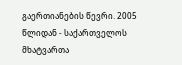გაერთიანების წევრი. 2005 წლიდან - საქართველოს მხატვართა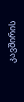კავშირის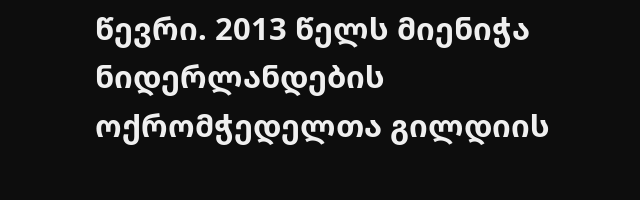წევრი. 2013 წელს მიენიჭა ნიდერლანდების ოქრომჭედელთა გილდიის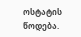ოსტატის წოდება.